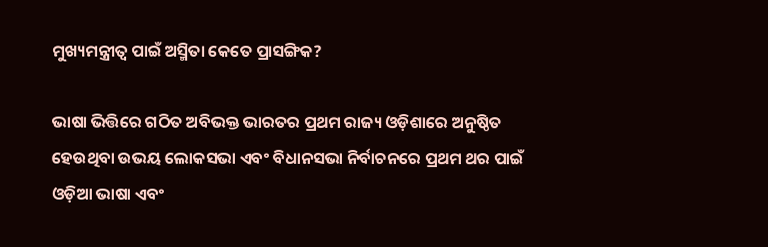ମୁଖ୍ୟମନ୍ତ୍ରୀତ୍ୱ ପାଇଁ ଅସ୍ମିତା କେତେ ପ୍ରାସଙ୍ଗିକ?

ଭାଷା ଭିତ୍ତିରେ ଗଠିତ ଅବିଭକ୍ତ ଭାରତର ପ୍ରଥମ ରାଜ୍ୟ ଓଡ଼ିଶାରେ ଅନୁଷ୍ଠିତ ହେଉଥିବା ଉଭୟ ଲୋକସଭା ଏବଂ ବିଧାନସଭା ନିର୍ବାଚନରେ ପ୍ରଥମ ଥର ପାଇଁ ଓଡ଼ିଆ ଭାଷା ଏବଂ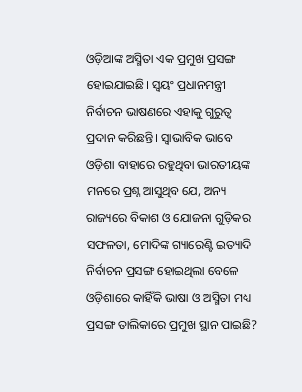ଓଡ଼ିଆଙ୍କ ଅସ୍ମିତା ଏକ ପ୍ରମୁଖ ପ୍ରସଙ୍ଗ ହୋଇଯାଇଛି। ସ୍ୱୟଂ ପ୍ରଧାନମନ୍ତ୍ରୀ ନିର୍ବାଚନ ଭାଷଣରେ ଏହାକୁ ଗୁରୁତ୍ୱ ପ୍ରଦାନ କରିଛନ୍ତି। ସ୍ୱାଭାବିକ ଭାବେ ଓଡ଼ିଶା ବାହାରେ ରହୁଥିବା ଭାରତୀୟଙ୍କ ମନରେ ପ୍ରଶ୍ନ ଆସୁଥିବ ଯେ, ଅନ୍ୟ ରାଜ୍ୟରେ ବିକାଶ ଓ ଯୋଜନା ଗୁଡ଼ିକର ସଫଳତା, ମୋଦିଙ୍କ ଗ୍ୟାରେଣ୍ଟି ଇତ୍ୟାଦି ନିର୍ବାଚନ ପ୍ରସଙ୍ଗ ହୋଇଥିଲା ବେଳେ ଓଡ଼ିଶାରେ କାହିଁକି ଭାଷା ଓ ଅସ୍ମିତା ମଧ୍ୟ ପ୍ରସଙ୍ଗ ତାଲିକାରେ ପ୍ରମୁଖ ସ୍ଥାନ ପାଇଛି?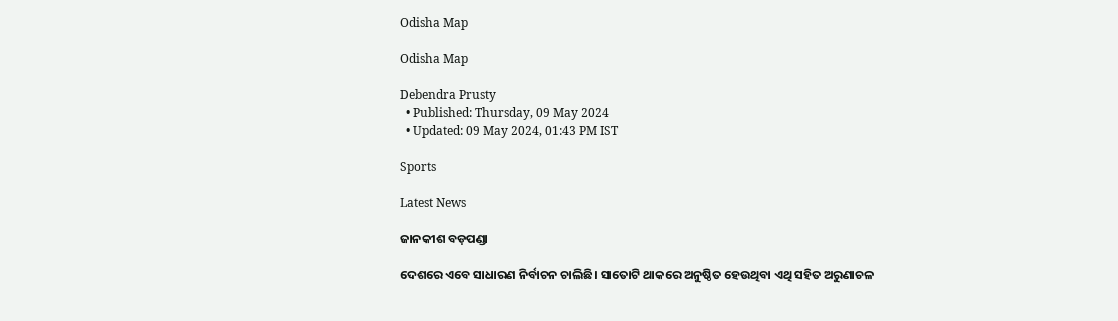Odisha Map

Odisha Map

Debendra Prusty
  • Published: Thursday, 09 May 2024
  • Updated: 09 May 2024, 01:43 PM IST

Sports

Latest News

ଜାନକୀଶ ବଡ଼ପଣ୍ଡା

ଦେଶରେ ଏବେ ସାଧାରଣ ନିର୍ବାଚନ ଚାଲିଛି। ସାତୋଟି ଥାକରେ ଅନୁଷ୍ଠିତ ହେଉଥିବା ଏଥି ସହିତ ଅରୁଣାଚଳ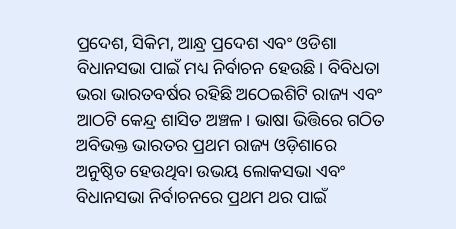ପ୍ରଦେଶ, ସିକିମ, ଆନ୍ଧ୍ର ପ୍ରଦେଶ ଏବଂ ଓଡିଶା ବିଧାନସଭା ପାଇଁ ମଧ୍ୟ ନିର୍ବାଚନ ହେଉଛି। ବିବିଧତା ଭରା ଭାରତବର୍ଷର ରହିଛି ଅଠେଇଶିଟି ରାଜ୍ୟ ଏବଂ ଆଠଟି କେନ୍ଦ୍ର ଶାସିତ ଅଞ୍ଚଳ। ଭାଷା ଭିତ୍ତିରେ ଗଠିତ ଅବିଭକ୍ତ ଭାରତର ପ୍ରଥମ ରାଜ୍ୟ ଓଡ଼ିଶାରେ ଅନୁଷ୍ଠିତ ହେଉଥିବା ଉଭୟ ଲୋକସଭା ଏବଂ ବିଧାନସଭା ନିର୍ବାଚନରେ ପ୍ରଥମ ଥର ପାଇଁ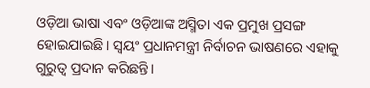ଓଡ଼ିଆ ଭାଷା ଏବଂ ଓଡ଼ିଆଙ୍କ ଅସ୍ମିତା ଏକ ପ୍ରମୁଖ ପ୍ରସଙ୍ଗ ହୋଇଯାଇଛି। ସ୍ୱୟଂ ପ୍ରଧାନମନ୍ତ୍ରୀ ନିର୍ବାଚନ ଭାଷଣରେ ଏହାକୁ ଗୁରୁତ୍ୱ ପ୍ରଦାନ କରିଛନ୍ତି।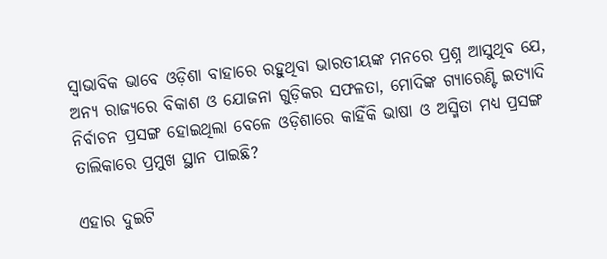ସ୍ୱାଭାବିକ ଭାବେ ଓଡ଼ିଶା ବାହାରେ ରହୁଥିବା ଭାରତୀୟଙ୍କ ମନରେ ପ୍ରଶ୍ନ ଆସୁଥିବ ଯେ, ଅନ୍ୟ ରାଜ୍ୟରେ ବିକାଶ ଓ ଯୋଜନା ଗୁଡ଼ିକର ସଫଳତା, ମୋଦିଙ୍କ ଗ୍ୟାରେଣ୍ଟି ଇତ୍ୟାଦି ନିର୍ବାଚନ ପ୍ରସଙ୍ଗ ହୋଇଥିଲା ବେଳେ ଓଡ଼ିଶାରେ କାହିଁକି ଭାଷା ଓ ଅସ୍ମିତା ମଧ୍ୟ ପ୍ରସଙ୍ଗ ତାଲିକାରେ ପ୍ରମୁଖ ସ୍ଥାନ ପାଇଛି?

ଏହାର ଦୁଇଟି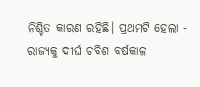ନିଶ୍ଚିତ କାରଣ ରହିଛି। ପ୍ରଥମଟି ହେଲା - ରାଜ୍ୟକୁ ଦୀର୍ଘ ଚବିଶ ବର୍ଷକାଳ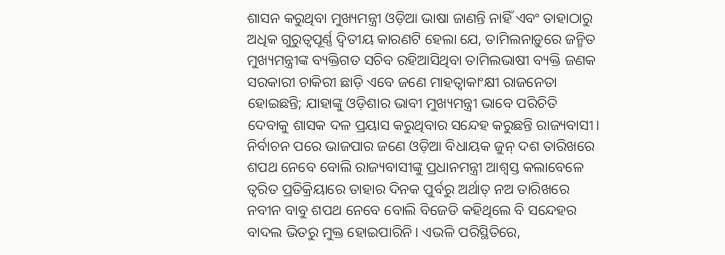ଶାସନ କରୁଥିବା ମୁଖ୍ୟମନ୍ତ୍ରୀ ଓଡ଼ିଆ ଭାଷା ଜାଣନ୍ତି ନାହିଁ ଏବଂ ତାହାଠାରୁ ଅଧିକ ଗୁରୁତ୍ୱପୂର୍ଣ୍ଣ ଦ୍ୱିତୀୟ କାରଣଟି ହେଲା ଯେ, ତାମିଲନାଡ଼ୁରେ ଜନ୍ମିତ ମୁଖ୍ୟମନ୍ତ୍ରୀଙ୍କ ବ୍ୟକ୍ତିଗତ ସଚିବ ରହିଆସିଥିବା ତାମିଲଭାଷୀ ବ୍ୟକ୍ତି ଜଣକ ସରକାରୀ ଚାକିରୀ ଛାଡ଼ି ଏବେ ଜଣେ ମାହତ୍ୱାକାଂକ୍ଷୀ ରାଜନେତା ହୋଇଛନ୍ତି; ଯାହାଙ୍କୁ ଓଡ଼ିଶାର ଭାବୀ ମୁଖ୍ୟମନ୍ତ୍ରୀ ଭାବେ ପରିଚିତି ଦେବାକୁ ଶାସକ ଦଳ ପ୍ରୟାସ କରୁଥିବାର ସନ୍ଦେହ କରୁଛନ୍ତି ରାଜ୍ୟବାସୀ। ନିର୍ବାଚନ ପରେ ଭାଜପାର ଜଣେ ଓଡ଼ିଆ ବିଧାୟକ ଜୁନ୍ ଦଶ ତାରିଖରେ ଶପଥ ନେବେ ବୋଲି ରାଜ୍ୟବାସୀଙ୍କୁ ପ୍ରଧାନମନ୍ତ୍ରୀ ଆଶ୍ୱସ୍ତ କଲାବେଳେ ତ୍ୱରିତ ପ୍ରତିକ୍ରିୟାରେ ତାହାର ଦିନକ ପୁର୍ବରୁ ଅର୍ଥାତ୍ ନଅ ତାରିଖରେ ନବୀନ ବାବୁ ଶପଥ ନେବେ ବୋଲି ବିଜେଡି କହିଥିଲେ ବି ସନ୍ଦେହର ବାଦଲ ଭିତରୁ ମୁକ୍ତ ହୋଇପାରିନି। ଏଭଳି ପରିସ୍ଥିତିରେ,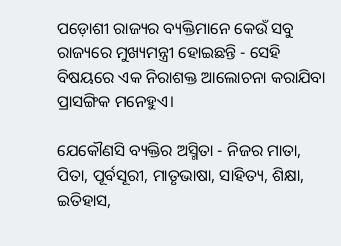ପଡ଼ୋଶୀ ରାଜ୍ୟର ବ୍ୟକ୍ତିମାନେ କେଉଁ ସବୁ ରାଜ୍ୟରେ ମୁଖ୍ୟମନ୍ତ୍ରୀ ହୋଇଛନ୍ତି - ସେହି ବିଷୟରେ ଏକ ନିରାଶକ୍ତ ଆଲୋଚନା କରାଯିବା ପ୍ରାସଙ୍ଗିକ ମନେହୁଏ।

ଯେକୌଣସି ବ୍ୟକ୍ତିର ଅସ୍ମିତା - ନିଜର ମାତା, ପିତା, ପୂର୍ବସୂରୀ, ମାତୃଭାଷା, ସାହିତ୍ୟ, ଶିକ୍ଷା, ଇତିହାସ,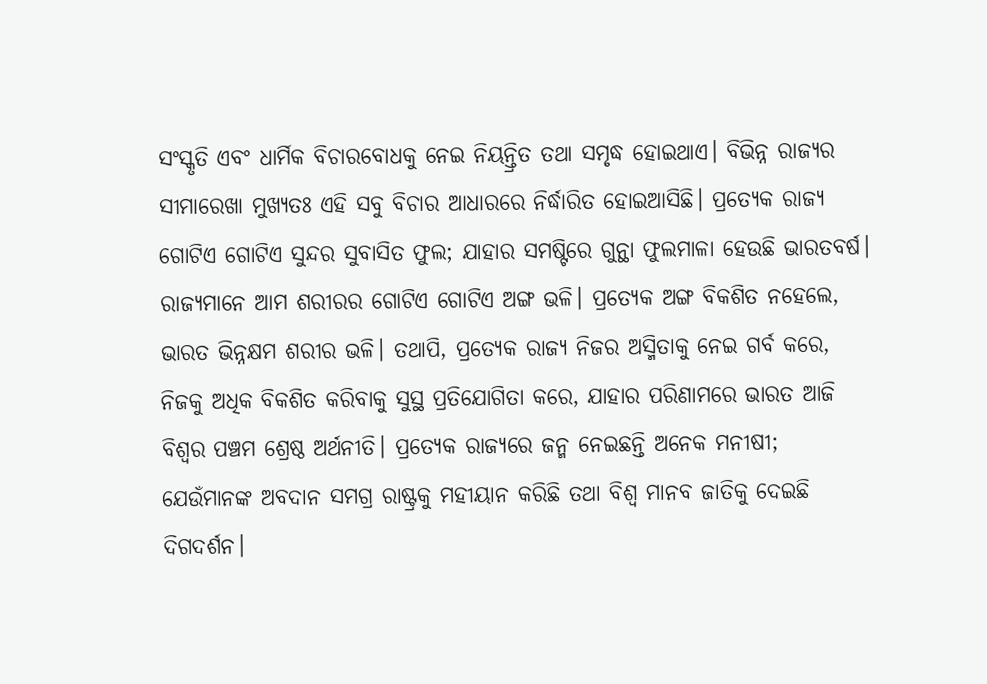ସଂସ୍କୃତି ଏବଂ ଧାର୍ମିକ ବିଚାରବୋଧକୁ ନେଇ ନିୟନ୍ତ୍ରିତ ତଥା ସମୃଦ୍ଧ ହୋଇଥାଏ। ବିଭିନ୍ନ ରାଜ୍ୟର ସୀମାରେଖା ମୁଖ୍ୟତଃ ଏହି ସବୁ ବିଚାର ଆଧାରରେ ନିର୍ଦ୍ଧାରିତ ହୋଇଆସିଛି। ପ୍ରତ୍ୟେକ ରାଜ୍ୟ ଗୋଟିଏ ଗୋଟିଏ ସୁନ୍ଦର ସୁବାସିତ ଫୁଲ; ଯାହାର ସମଷ୍ଟିରେ ଗୁନ୍ଥା ଫୁଲମାଳା ହେଉଛି ଭାରତବର୍ଷ। ରାଜ୍ୟମାନେ ଆମ ଶରୀରର ଗୋଟିଏ ଗୋଟିଏ ଅଙ୍ଗ ଭଳି। ପ୍ରତ୍ୟେକ ଅଙ୍ଗ ବିକଶିତ ନହେଲେ, ଭାରତ ଭିନ୍ନକ୍ଷମ ଶରୀର ଭଳି। ତଥାପି, ପ୍ରତ୍ୟେକ ରାଜ୍ୟ ନିଜର ଅସ୍ମିତାକୁ ନେଇ ଗର୍ବ କରେ, ନିଜକୁ ଅଧିକ ବିକଶିତ କରିବାକୁ ସୁସ୍ଥ ପ୍ରତିଯୋଗିତା କରେ, ଯାହାର ପରିଣାମରେ ଭାରତ ଆଜି ବିଶ୍ୱର ପଞ୍ଚମ ଶ୍ରେଷ୍ଠ ଅର୍ଥନୀତି। ପ୍ରତ୍ୟେକ ରାଜ୍ୟରେ ଜନ୍ମ ନେଇଛନ୍ତି ଅନେକ ମନୀଷୀ; ଯେଉଁମାନଙ୍କ ଅବଦାନ ସମଗ୍ର ରାଷ୍ଟ୍ରକୁ ମହୀୟାନ କରିଛି ତଥା ବିଶ୍ୱ ମାନବ ଜାତିକୁ ଦେଇଛି ଦିଗଦର୍ଶନ।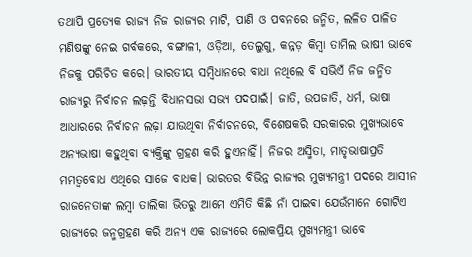ତଥାପି ପ୍ରତ୍ୟେକ ରାଜ୍ୟ ନିଜ ରାଜ୍ୟର ମାଟି, ପାଣି ଓ ପବନରେ ଜନ୍ମିତ, ଲଳିତ ପାଳିତ ମଣିଷଙ୍କୁ ନେଇ ଗର୍ବକରେ, ବଙ୍ଗାଳୀ, ଓଡ଼ିଆ, ତେଲୁଗୁ, କନ୍ନଡ଼ କିମ୍ବା ତାମିଲ ଭାଷୀ ଭାବେ ନିଜକୁ ପରିଚିତ କରେ। ଭାରତୀୟ ସମ୍ବିଧାନରେ ବାଧା ନଥିଲେ ବି ସଭିଏଁ ନିଜ ଜନ୍ମିତ ରାଜ୍ୟରୁ ନିର୍ବାଚନ ଲଢ଼ନ୍ତି ବିଧାନସଭା ସଭ୍ୟ ପଦପାଇଁ। ଜାତି, ଉପଜାତି, ଧର୍ମ, ଭାଷା ଆଧାରରେ ନିର୍ବାଚନ ଲଢ଼ା ଯାଉଥିବା ନିର୍ବାଚନରେ, ବିଶେଷକରି ସରକାରର ମୁଖ୍ୟଭାବେ ଅନ୍ୟଭାଷା କହୁଥିବା ବ୍ୟକ୍ତିଙ୍କୁ ଗ୍ରହଣ କରି ହୁଏନାହିଁ। ନିଜର ଅସ୍ମିତା, ମାତୃଭାଷାପ୍ରତି ମମତ୍ୱବୋଧ ଏଥିରେ ସାଜେ ବାଧକ। ଭାରତର ବିଭିନ୍ନ ରାଜ୍ୟର ମୁଖ୍ୟମନ୍ତ୍ରୀ ପଦରେ ଆସୀନ ରାଜନେତାଙ୍କ ଲମ୍ବା ତାଲିକା ଭିତରୁ ଆମେ ଏମିତି କିଛି ନାଁ ପାଇଵା ଯେଉଁମାନେ ଗୋଟିଏ ରାଜ୍ୟରେ ଜନ୍ମଗ୍ରହଣ କରି ଅନ୍ୟ ଏକ ରାଜ୍ୟରେ ଲୋକପ୍ରିୟ ମୁଖ୍ୟମନ୍ତ୍ରୀ ଭାବେ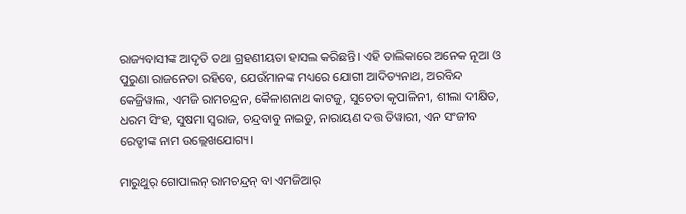ରାଜ୍ୟବାସୀଙ୍କ ଆଦୃତି ତଥା ଗ୍ରହଣୀୟତା ହାସଲ କରିଛନ୍ତି। ଏହି ତାଲିକାରେ ଅନେକ ନୂଆ ଓ ପୁରୁଣା ରାଜନେତା ରହିବେ, ଯେଉଁମାନଙ୍କ ମଧ୍ୟରେ ଯୋଗୀ ଆଦିତ୍ୟନାଥ, ଅରବିନ୍ଦ କେଜ୍ରିୱାଲ, ଏମଜି ରାମଚନ୍ଦ୍ରନ, କୈଳାଶନାଥ କାଟଜୁ, ସୁଚେତା କୃପାଳିନୀ, ଶୀଲା ଦୀକ୍ଷିତ, ଧରମ ସିଂହ, ସୁଷମା ସ୍ୱରାଜ, ଚନ୍ଦ୍ରବାବୁ ନାଇଡୁ, ନାରାୟଣ ଦତ୍ତ ତିୱାରୀ, ଏନ ସଂଜୀବ ରେଡ୍ଡୀଙ୍କ ନାମ ଉଲ୍ଲେଖଯୋଗ୍ୟ।

ମାରୁଥୁର୍ ଗୋପାଲନ୍ ରାମଚନ୍ଦ୍ରନ୍ ବା ଏମଜିଆର୍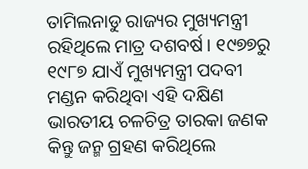ତାମିଲନାଡୁ ରାଜ୍ୟର ମୁଖ୍ୟମନ୍ତ୍ରୀ ରହିଥିଲେ ମାତ୍ର ଦଶବର୍ଷ। ୧୯୭୭ରୁ ୧୯୮୭ ଯାଏଁ ମୁଖ୍ୟମନ୍ତ୍ରୀ ପଦବୀ ମଣ୍ଡନ କରିଥିବା ଏହି ଦକ୍ଷିଣ ଭାରତୀୟ ଚଳଚିତ୍ର ତାରକା ଜଣକ କିନ୍ତୁ ଜନ୍ମ ଗ୍ରହଣ କରିଥିଲେ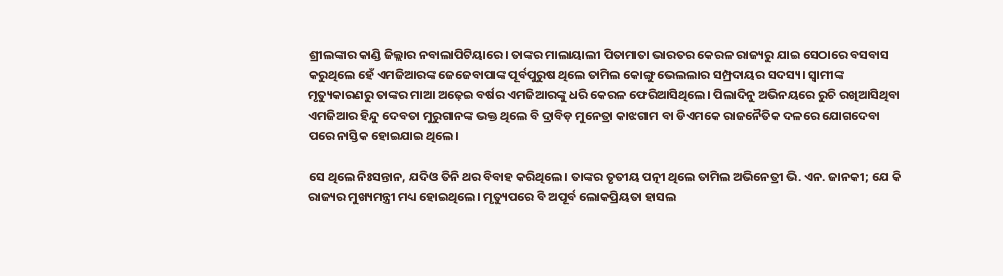ଶ୍ରୀଲଙ୍କାର କାଣ୍ଡି ଜିଲ୍ଲାର ନବାଲାପିଟିୟାରେ। ତାଙ୍କର ମାଲାୟାଲୀ ପିତାମାତା ଭାରତର କେରଳ ରାଜ୍ୟରୁ ଯାଇ ସେଠାରେ ବସବାସ କରୁଥିଲେ ହେଁ ଏମଜିଆରଙ୍କ ଜେଜେବାପାଙ୍କ ପୂର୍ବପୁରୁଷ ଥିଲେ ତାମିଲ କୋଙ୍ଗୁ ଭେଲଲାର ସମ୍ପ୍ରଦାୟର ସଦସ୍ୟ। ସ୍ୱାମୀଙ୍କ ମୃତ୍ୟୁକାରଣରୁ ତାଙ୍କର ମାଆ ଅଢ଼େଇ ବର୍ଷର ଏମଜିଆରଙ୍କୁ ଧରି କେରଳ ଫେରିଆସିଥିଲେ। ପିଲାଦିନୁ ଅଭିନୟରେ ରୁଚି ରଖିଆସିଥିବା ଏମଜିଆର ହିନ୍ଦୁ ଦେବତା ମୁରୁଗାନଙ୍କ ଭକ୍ତ ଥିଲେ ବି ଦ୍ରାବିଡ଼ ମୁନେତ୍ରା କାଝଗାମ ବା ଡିଏମକେ ରାଜନୈତିକ ଦଳରେ ଯୋଗଦେବା ପରେ ନାସ୍ତିକ ହୋଇଯାଇ ଥିଲେ।

ସେ ଥିଲେ ନିଃସନ୍ତାନ, ଯଦିଓ ତିନି ଥର ବିବାହ କରିଥିଲେ। ତାଙ୍କର ତୃତୀୟ ପତ୍ନୀ ଥିଲେ ତାମିଲ ଅଭିନେତ୍ରୀ ଭି. ଏନ. ଜାନକୀ; ଯେ କି ରାଜ୍ୟର ମୁଖ୍ୟମନ୍ତ୍ରୀ ମଧ୍ୟ ହୋଇଥିଲେ। ମୃତ୍ୟୁପରେ ବି ଅପୂର୍ବ ଲୋକପ୍ରିୟତା ହାସଲ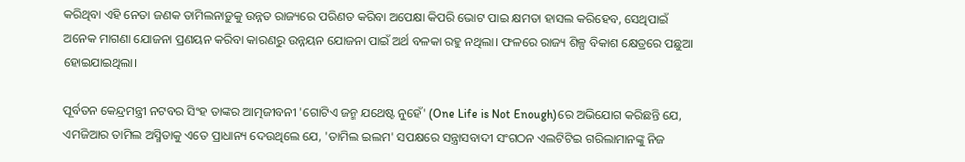କରିଥିବା ଏହି ନେତା ଜଣକ ତାମିଲନାଡ଼ୁକୁ ଉନ୍ନତ ରାଜ୍ୟରେ ପରିଣତ କରିବା ଅପେକ୍ଷା କିପରି ଭୋଟ ପାଇ କ୍ଷମତା ହାସଲ କରିହେବ, ସେଥିପାଇଁ ଅନେକ ମାଗଣା ଯୋଜନା ପ୍ରଣୟନ କରିବା କାରଣରୁ ଉନ୍ନୟନ ଯୋଜନା ପାଇଁ ଅର୍ଥ ବଳକା ରହୁ ନଥିଲା। ଫଳରେ ରାଜ୍ୟ ଶିଳ୍ପ ବିକାଶ କ୍ଷେତ୍ରରେ ପଛୁଆ ହୋଇଯାଇଥିଲା।

ପୂର୍ବତନ କେନ୍ଦ୍ରମନ୍ତ୍ରୀ ନଟବର ସିଂହ ତାଙ୍କର ଆତ୍ମଜୀବନୀ 'ଗୋଟିଏ ଜନ୍ମ ଯଥେଷ୍ଟ ନୁହେଁ' (One Life is Not Enough)ରେ ଅଭିଯୋଗ କରିଛନ୍ତି ଯେ, ଏମଜିଆର ତାମିଲ ଅସ୍ମିତାକୁ ଏତେ ପ୍ରାଧାନ୍ୟ ଦେଉଥିଲେ ଯେ, 'ତାମିଲ ଇଲମ' ସପକ୍ଷରେ ସନ୍ତ୍ରାସବାଦୀ ସଂଗଠନ ଏଲଟିଟିଇ ଗରିଲାମାନଙ୍କୁ ନିଜ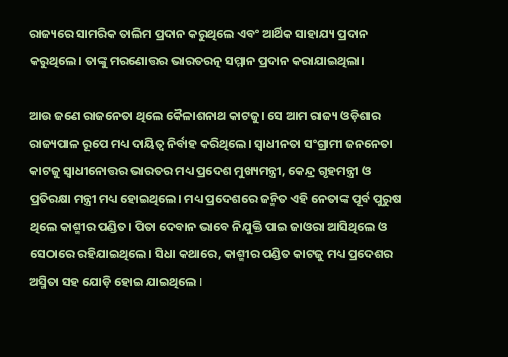ରାଜ୍ୟରେ ସାମରିକ ତାଲିମ ପ୍ରଦାନ କରୁଥିଲେ ଏବଂ ଆର୍ଥିକ ସାହାଯ୍ୟ ପ୍ରଦାନ କରୁଥିଲେ। ତାଙ୍କୁ ମରଣୋତ୍ତର ଭାରତରତ୍ନ ସମ୍ମାନ ପ୍ରଦାନ କରାଯାଇଥିଲା।

ଆଉ ଜଣେ ରାଜନେତା ଥିଲେ କୈଳାଶନାଥ କାଟଜୁ। ସେ ଆମ ରାଜ୍ୟ ଓଡ଼ିଶାର ରାଜ୍ୟପାଳ ରୂପେ ମଧ୍ୟ ଦାୟିତ୍ୱ ନିର୍ବାହ କରିଥିଲେ। ସ୍ୱାଧୀନତା ସଂଗ୍ରାମୀ ଜନନେତା କାଟଜୁ ସ୍ୱାଧୀନୋତ୍ତର ଭାରତର ମଧ୍ୟ ପ୍ରଦେଶ ମୁଖ୍ୟମନ୍ତ୍ରୀ, କେନ୍ଦ୍ର ଗୃହମନ୍ତ୍ରୀ ଓ ପ୍ରତିରକ୍ଷା ମନ୍ତ୍ରୀ ମଧ୍ୟ ହୋଇଥିଲେ। ମଧ୍ୟ ପ୍ରଦେଶରେ ଜନ୍ମିତ ଏହି ନେତାଙ୍କ ପୂର୍ବ ପୁରୁଷ ଥିଲେ କାଶ୍ମୀର ପଣ୍ଡିତ। ପିତା ଦେବାନ ଭାବେ ନିଯୁକ୍ତି ପାଇ ଜାଓରା ଆସିଥିଲେ ଓ ସେଠାରେ ରହିଯାଇଥିଲେ। ସିଧା କଥାରେ, କାଶ୍ମୀର ପଣ୍ଡିତ କାଟଜୁ ମଧ୍ୟ ପ୍ରଦେଶର ଅସ୍ମିତା ସହ ଯୋଡ଼ି ହୋଇ ଯାଇଥିଲେ I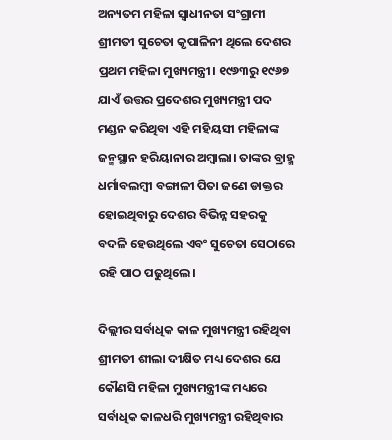ଅନ୍ୟତମ ମହିଳା ସ୍ୱାଧୀନତା ସଂଗ୍ରାମୀ ଶ୍ରୀମତୀ ସୁଚେତା କୃପାଳିନୀ ଥିଲେ ଦେଶର ପ୍ରଥମ ମହିଳା ମୁଖ୍ୟମନ୍ତ୍ରୀ। ୧୯୬୩ରୁ ୧୯୬୭ ଯାଏଁ ଉତ୍ତର ପ୍ରଦେଶର ମୁଖ୍ୟମନ୍ତ୍ରୀ ପଦ ମଣ୍ଡନ କରିଥିବା ଏହି ମହିୟସୀ ମହିଳାଙ୍କ ଜନ୍ମସ୍ଥାନ ହରିୟାନାର ଅମ୍ବାଲା। ତାଙ୍କର ବ୍ରାହ୍ମ ଧର୍ମାବଲମ୍ବୀ ବଙ୍ଗାଳୀ ପିତା ଜଣେ ଡାକ୍ତର ହୋଇଥିବାରୁ ଦେଶର ବିଭିନ୍ନ ସହରକୁ ବଦଳି ହେଉଥିଲେ ଏବଂ ସୁଚେତା ସେଠାରେ ରହି ପାଠ ପଢୁଥିଲେ।

ଦିଲ୍ଲୀର ସର୍ବାଧିକ କାଳ ମୁଖ୍ୟମନ୍ତ୍ରୀ ରହିଥିବା ଶ୍ରୀମତୀ ଶୀଲା ଦୀକ୍ଷିତ ମଧ୍ୟ ଦେଶର ଯେ କୌଣସି ମହିଳା ମୁଖ୍ୟମନ୍ତ୍ରୀଙ୍କ ମଧ୍ୟରେ ସର୍ବାଧିକ କାଳଧରି ମୁଖ୍ୟମନ୍ତ୍ରୀ ରହିଥିବାର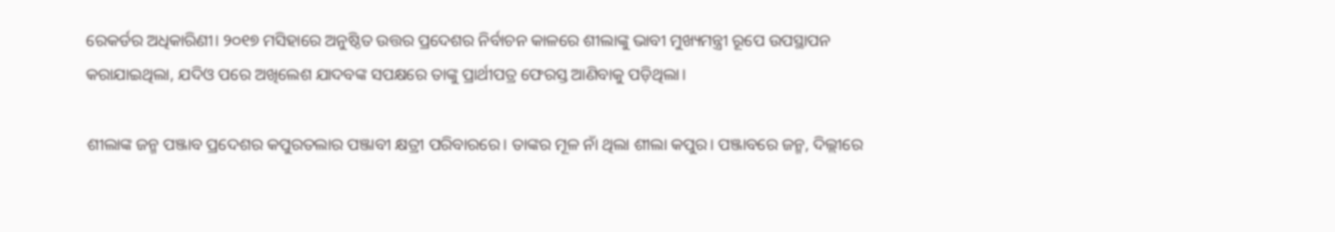ରେକର୍ଡର ଅଧିକାରିଣୀ। ୨୦୧୭ ମସିହାରେ ଅନୁଷ୍ଠିତ ଉତ୍ତର ପ୍ରଦେଶର ନିର୍ବାଚନ କାଳରେ ଶୀଲାଙ୍କୁ ଭାବୀ ମୁଖ୍ୟମନ୍ତ୍ରୀ ରୂପେ ଉପସ୍ଥାପନ କରାଯାଇଥିଲା, ଯଦିଓ ପରେ ଅଖିଲେଶ ଯାଦବଙ୍କ ସପକ୍ଷରେ ତାଙ୍କୁ ପ୍ରାର୍ଥୀପତ୍ର ଫେରସ୍ତ ଆଣିବାକୁ ପଡ଼ିଥିଲା।

ଶୀଲାଙ୍କ ଜନ୍ମ ପଞ୍ଜାବ ପ୍ରଦେଶର କପୁରତଲାର ପଞ୍ଜାବୀ କ୍ଷତ୍ରୀ ପରିବାରରେ। ତାଙ୍କର ମୂଳ ନାଁ ଥିଲା ଶୀଲା କପୁର। ପଞ୍ଜାବରେ ଜନ୍ମ, ଦିଲ୍ଲୀରେ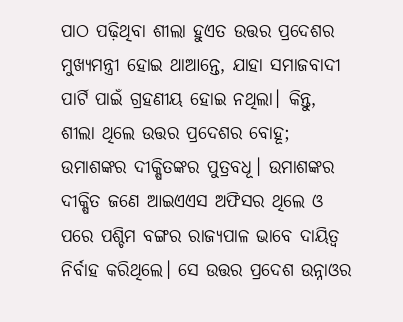ପାଠ ପଢ଼ିଥିବା ଶୀଲା ହୁଏତ ଉତ୍ତର ପ୍ରଦେଶର ମୁଖ୍ୟମନ୍ତ୍ରୀ ହୋଇ ଥାଆନ୍ତେ, ଯାହା ସମାଜବାଦୀ ପାର୍ଟି ପାଇଁ ଗ୍ରହଣୀୟ ହୋଇ ନଥିଲା। କିନ୍ତୁ, ଶୀଲା ଥିଲେ ଉତ୍ତର ପ୍ରଦେଶର ବୋହୂ; ଉମାଶଙ୍କର ଦୀକ୍ଷିତଙ୍କର ପୁତ୍ରବଧୂ। ଉମାଶଙ୍କର ଦୀକ୍ଷିତ ଜଣେ ଆଇଏଏସ ଅଫିସର ଥିଲେ ଓ ପରେ ପଶ୍ଚିମ ବଙ୍ଗର ରାଜ୍ୟପାଳ ଭାବେ ଦାୟିତ୍ୱ ନିର୍ବାହ କରିଥିଲେ। ସେ ଉତ୍ତର ପ୍ରଦେଶ ଉନ୍ନାଓର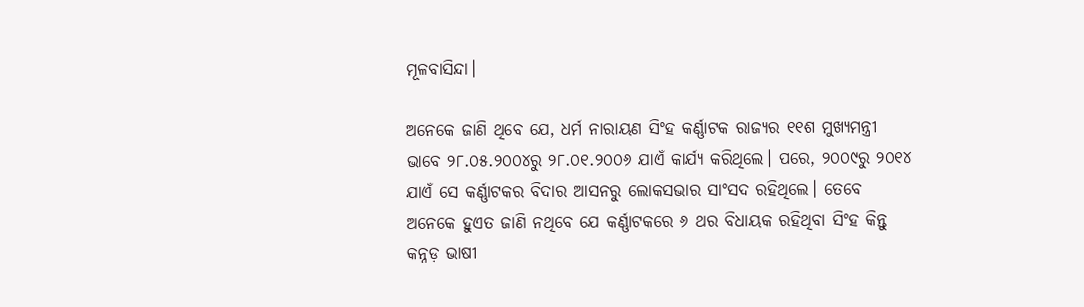ମୂଳବାସିନ୍ଦା।

ଅନେକେ ଜାଣି ଥିବେ ଯେ, ଧର୍ମ ନାରାୟଣ ସିଂହ କର୍ଣ୍ଣାଟକ ରାଜ୍ୟର ୧୧ଶ ମୁଖ୍ୟମନ୍ତ୍ରୀ ଭାବେ ୨୮.୦୫.୨୦୦୪ରୁ ୨୮.୦୧.୨୦୦୬ ଯାଏଁ କାର୍ଯ୍ୟ କରିଥିଲେ। ପରେ, ୨୦୦୯ରୁ ୨୦୧୪ ଯାଏଁ ସେ କର୍ଣ୍ଣାଟକର ବିଦାର ଆସନରୁ ଲୋକସଭାର ସାଂସଦ ରହିଥିଲେ। ତେବେ ଅନେକେ ହୁଏତ ଜାଣି ନଥିବେ ଯେ କର୍ଣ୍ଣାଟକରେ ୬ ଥର ବିଧାୟକ ରହିଥିବା ସିଂହ କିନ୍ତୁ କନ୍ନଡ଼ ଭାଷୀ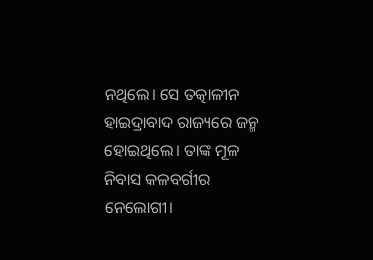ନଥିଲେ। ସେ ତତ୍କାଳୀନ ହାଇଦ୍ରାବାଦ ରାଜ୍ୟରେ ଜନ୍ମ ହୋଇଥିଲେ। ତାଙ୍କ ମୂଳ ନିବାସ କଳବର୍ଗୀର ନେଲୋଗୀ।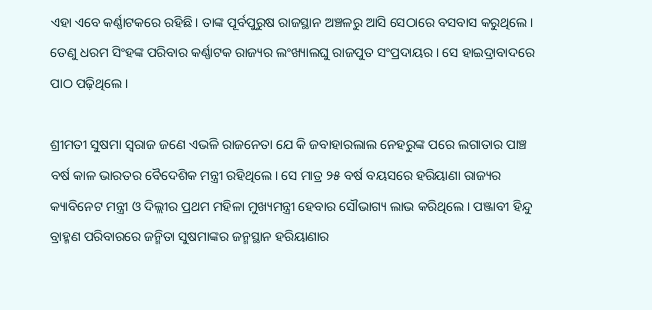ଏହା ଏବେ କର୍ଣ୍ଣାଟକରେ ରହିଛି। ତାଙ୍କ ପୂର୍ବପୁରୁଷ ରାଜସ୍ଥାନ ଅଞ୍ଚଳରୁ ଆସି ସେଠାରେ ବସବାସ କରୁଥିଲେ। ତେଣୁ ଧରମ ସିଂହଙ୍କ ପରିବାର କର୍ଣ୍ଣାଟକ ରାଜ୍ୟର ଲଂଖ୍ୟାଲଘୁ ରାଜପୁତ ସଂପ୍ରଦାୟର। ସେ ହାଇଦ୍ରାବାଦରେ ପାଠ ପଢ଼ିଥିଲେ।

ଶ୍ରୀମତୀ ସୁଷମା ସ୍ୱରାଜ ଜଣେ ଏଭଳି ରାଜନେତା ଯେ କି ଜବାହାରଲାଲ ନେହରୁଙ୍କ ପରେ ଲଗାତାର ପାଞ୍ଚ ବର୍ଷ କାଳ ଭାରତର ବୈଦେଶିକ ମନ୍ତ୍ରୀ ରହିଥିଲେ। ସେ ମାତ୍ର ୨୫ ବର୍ଷ ବୟସରେ ହରିୟାଣା ରାଜ୍ୟର କ୍ୟାବିନେଟ ମନ୍ତ୍ରୀ ଓ ଦିଲ୍ଲୀର ପ୍ରଥମ ମହିଳା ମୁଖ୍ୟମନ୍ତ୍ରୀ ହେବାର ସୌଭାଗ୍ୟ ଲାଭ କରିଥିଲେ। ପଞ୍ଜାବୀ ହିନ୍ଦୁ ବ୍ରାହ୍ମଣ ପରିବାରରେ ଜନ୍ମିତା ସୁଷମାଙ୍କର ଜନ୍ମସ୍ଥାନ ହରିୟାଣାର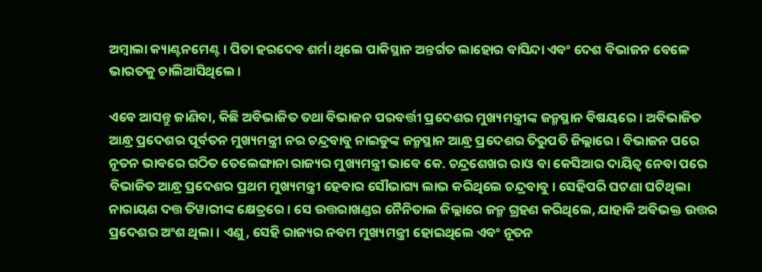ଅମ୍ବାଲା କ୍ୟାଣ୍ଟନମେଣ୍ଟ। ପିତା ହରଦେବ ଶର୍ମା ଥିଲେ ପାକିସ୍ଥାନ ଅନ୍ତର୍ଗତ ଲାହୋର ବାସିନ୍ଦା ଏବଂ ଦେଶ ବିଭାଜନ ବେଳେ ଭାରତକୁ ଚାଲିଆସିଥିଲେ।

ଏବେ ଆସନ୍ତୁ ଜାଣିବା, କିଛି ଅବିଭାଜିତ ତଥା ବିଭାଜନ ପରବର୍ତ୍ତୀ ପ୍ରଦେଶର ମୁଖ୍ୟମନ୍ତ୍ରୀଙ୍କ ଜନ୍ମସ୍ଥାନ ବିଷୟରେ। ଅବିଭାଜିତ ଆନ୍ଧ୍ର ପ୍ରଦେଶର ପୂର୍ବତନ ମୁଖ୍ୟମନ୍ତ୍ରୀ ନର ଚନ୍ଦ୍ରବାବୁ ନାଇଡୁଙ୍କ ଜନ୍ମସ୍ଥାନ ଆନ୍ଧ୍ର ପ୍ରଦେଶର ତିରୁପତି ଜିଲ୍ଲାରେ। ବିଭାଜନ ପରେ ନୂତନ ଭାବରେ ଗଠିତ ତେଲେଙ୍ଗାନା ରାଜ୍ୟର ମୁଖ୍ୟମନ୍ତ୍ରୀ ଭାବେ କେ. ଚନ୍ଦ୍ରଶେଖର ରାଓ ବା କେସିଆର ଦାୟିତ୍ୱ ନେବା ପରେ ବିଭାଜିତ ଆନ୍ଧ୍ର ପ୍ରଦେଶର ପ୍ରଥମ ମୁଖ୍ୟମନ୍ତ୍ରୀ ହେବାର ସୌଭାଗ୍ୟ ଲାଭ କରିଥିଲେ ଚନ୍ଦ୍ରବାବୁ। ସେହିପରି ଘଟଣା ଘଟିଥିଲା ନାରାୟଣ ଦତ୍ତ ତିୱାରୀଙ୍କ କ୍ଷେତ୍ରରେ। ସେ ଉତ୍ତରାଖଣ୍ଡର ନୈନିତାଲ ଜିଲ୍ଲାରେ ଜନ୍ମ ଗ୍ରହଣ କରିଥିଲେ, ଯାହାକି ଅବିଭକ୍ତ ଉତ୍ତର ପ୍ରଦେଶର ଅଂଶ ଥିଲା। ଏଣୁ, ସେହି ରାଜ୍ୟର ନବମ ମୁଖ୍ୟମନ୍ତ୍ରୀ ହୋଇଥିଲେ ଏବଂ ନୂତନ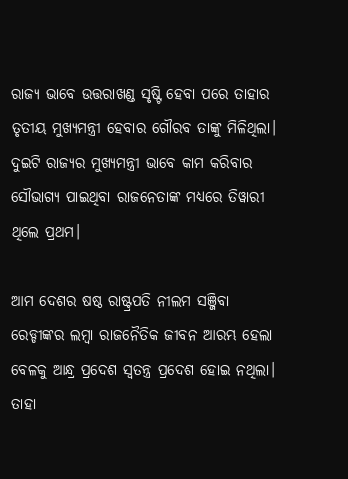ରାଜ୍ୟ ଭାବେ ଉତ୍ତରାଖଣ୍ଡ ସୃଷ୍ଟି ହେବା ପରେ ତାହାର ତୃତୀୟ ମୁଖ୍ୟମନ୍ତ୍ରୀ ହେବାର ଗୌରବ ତାଙ୍କୁ ମିଳିଥିଲା। ଦୁଇଟି ରାଜ୍ୟର ମୁଖ୍ୟମନ୍ତ୍ରୀ ଭାବେ କାମ କରିବାର ସୌଭାଗ୍ୟ ପାଇଥିବା ରାଜନେତାଙ୍କ ମଧ୍ୟରେ ତିୱାରୀ ଥିଲେ ପ୍ରଥମ।

ଆମ ଦେଶର ଷଷ୍ଠ ରାଷ୍ଟ୍ରପତି ନୀଲମ ସଞ୍ଜିବା ରେଡ୍ଡୀଙ୍କର ଲମ୍ବା ରାଜନୈତିକ ଜୀବନ ଆରମ୍ଭ ହେଲା ବେଳକୁ ଆନ୍ଧ୍ର ପ୍ରଦେଶ ସ୍ୱତନ୍ତ୍ର ପ୍ରଦେଶ ହୋଇ ନଥିଲା। ତାହା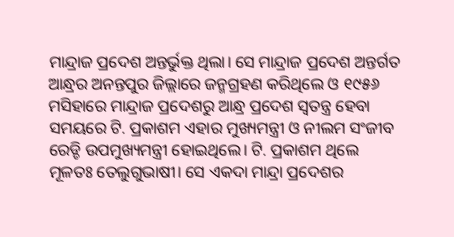ମାନ୍ଦ୍ରାଜ ପ୍ରଦେଶ ଅନ୍ତର୍ଭୁକ୍ତ ଥିଲା। ସେ ମାନ୍ଦ୍ରାଜ ପ୍ରଦେଶ ଅନ୍ତର୍ଗତ ଆନ୍ଧ୍ରର ଅନନ୍ତପୁର ଜିଲ୍ଲାରେ ଜନ୍ମଗ୍ରହଣ କରିଥିଲେ ଓ ୧୯୫୬ ମସିହାରେ ମାନ୍ଦ୍ରାଜ ପ୍ରଦେଶରୁ ଆନ୍ଧ୍ର ପ୍ରଦେଶ ସ୍ୱତନ୍ତ୍ର ହେବା ସମୟରେ ଟି. ପ୍ରକାଶମ ଏହାର ମୁଖ୍ୟମନ୍ତ୍ରୀ ଓ ନୀଲମ ସଂଜୀବ ରେଡ୍ଡି ଉପମୁଖ୍ୟମନ୍ତ୍ରୀ ହୋଇଥିଲେ। ଟି. ପ୍ରକାଶମ ଥିଲେ ମୂଳତଃ ତେଲୁଗୁଭାଷୀ। ସେ ଏକଦା ମାନ୍ଦ୍ରା ପ୍ରଦେଶର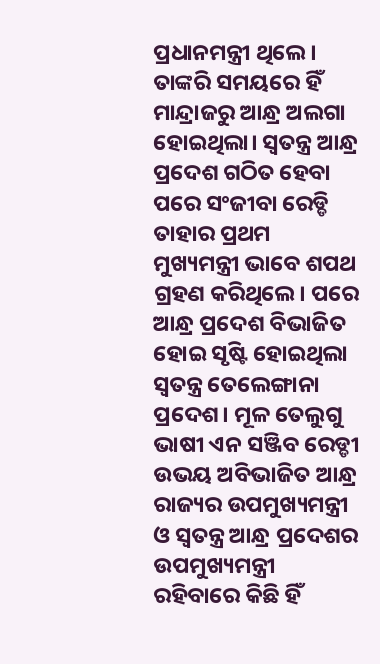ପ୍ରଧାନମନ୍ତ୍ରୀ ଥିଲେ। ତାଙ୍କରି ସମୟରେ ହିଁ ମାନ୍ଦ୍ରାଜରୁ ଆନ୍ଧ୍ର ଅଲଗା ହୋଇଥିଲା। ସ୍ୱତନ୍ତ୍ର ଆନ୍ଧ୍ର ପ୍ରଦେଶ ଗଠିତ ହେବା ପରେ ସଂଜୀବା ରେଡ୍ଡି ତାହାର ପ୍ରଥମ ମୁଖ୍ୟମନ୍ତ୍ରୀ ଭାବେ ଶପଥ ଗ୍ରହଣ କରିଥିଲେ। ପରେ ଆନ୍ଧ୍ର ପ୍ରଦେଶ ବିଭାଜିତ ହୋଇ ସୃଷ୍ଟି ହୋଇଥିଲା ସ୍ୱତନ୍ତ୍ର ତେଲେଙ୍ଗାନା ପ୍ରଦେଶ। ମୂଳ ତେଲୁଗୁ ଭାଷୀ ଏନ ସଞ୍ଜିବ ରେଡ୍ଡୀ ଉଭୟ ଅବିଭାଜିତ ଆନ୍ଧ୍ର ରାଜ୍ୟର ଉପମୁଖ୍ୟମନ୍ତ୍ରୀ ଓ ସ୍ୱତନ୍ତ୍ର ଆନ୍ଧ୍ର ପ୍ରଦେଶର ଉପମୁଖ୍ୟମନ୍ତ୍ରୀ ରହିବାରେ କିଛି ହିଁ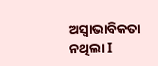ଅସ୍ୱାଭାବିକତା ନଥିଲା I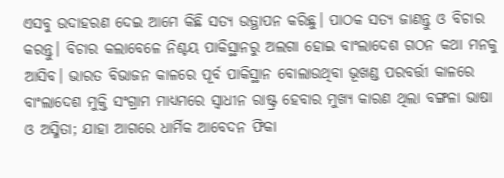ଏସବୁ ଉଦାହରଣ ଦେଇ ଆମେ କିଛି ସତ୍ୟ ଉତ୍ଥାପନ କରିଛୁ। ପାଠକ ସତ୍ୟ ଜାଣନ୍ତୁ ଓ ବିଚାର କରନ୍ତୁ। ବିଚାର କଲାବେଳେ ନିଶ୍ଚୟ ପାକିସ୍ଥାନରୁ ଅଲଗା ହୋଇ ବାଂଲାଦେଶ ଗଠନ କଥା ମନକୁ ଆସିବ। ଭାରତ ବିଭାଜନ କାଳରେ ପୂର୍ବ ପାକିସ୍ଥାନ ବୋଲାଉଥିବା ଭୂଖଣ୍ଡ ପରବର୍ତ୍ତୀ କାଳରେ ବାଂଲାଦେଶ ମୁକ୍ତି ସଂଗ୍ରାମ ମାଧ୍ୟମରେ ସ୍ୱାଧୀନ ରାଷ୍ଟ୍ର ହେବାର ମୁଖ୍ୟ କାରଣ ଥିଲା ବଙ୍ଗଳା ଭାଷା ଓ ଅସ୍ମିତା; ଯାହା ଆଗରେ ଧାର୍ମିକ ଆବେଦନ ଫିକା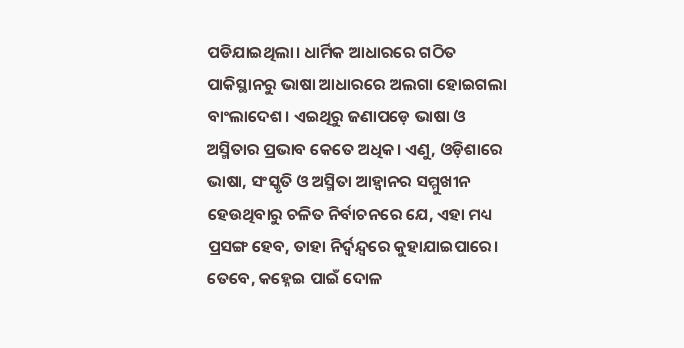ପଡିଯାଇଥିଲା। ଧାର୍ମିକ ଆଧାରରେ ଗଠିତ ପାକିସ୍ଥାନରୁ ଭାଷା ଆଧାରରେ ଅଲଗା ହୋଇଗଲା ବାଂଲାଦେଶ। ଏଇଥିରୁ ଜଣାପଡ଼େ ଭାଷା ଓ ଅସ୍ମିତାର ପ୍ରଭାବ କେତେ ଅଧିକ। ଏଣୁ, ଓଡ଼ିଶାରେ ଭାଷା, ସଂସ୍କୃତି ଓ ଅସ୍ମିତା ଆହ୍ୱାନର ସମ୍ମୁଖୀନ ହେଉଥିବାରୁ ଚଳିତ ନିର୍ବାଚନରେ ଯେ, ଏହା ମଧ୍ୟ ପ୍ରସଙ୍ଗ ହେବ, ତାହା ନିର୍ଦ୍ୱନ୍ଦ୍ୱରେ କୁହାଯାଇପାରେ। ତେବେ, କହ୍ନେଇ ପାଇଁ ଦୋଳ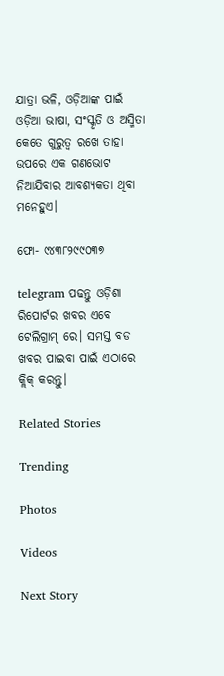ଯାତ୍ରା ଭଳି, ଓଡ଼ିଆଙ୍କ ପାଇଁ ଓଡ଼ିଆ ଭାଷା, ସଂସ୍କୃତି ଓ ଅସ୍ମିତା କେତେ ଗୁରୁତ୍ୱ ରଖେ ତାହା ଉପରେ ଏକ ଗଣଭୋଟ ନିଆଯିବାର ଆବଶ୍ୟକତା ଥିବା ମନେହୁଏ।

ଫୋ- ୯୪୩୮୨୯୯୦୩୭

telegram ପଢନ୍ତୁ ଓଡ଼ିଶା ରିପୋର୍ଟର ଖବର ଏବେ ଟେଲିଗ୍ରାମ୍ ରେ। ସମସ୍ତ ବଡ ଖବର ପାଇବା ପାଇଁ ଏଠାରେ କ୍ଲିକ୍ କରନ୍ତୁ।

Related Stories

Trending

Photos

Videos

Next Story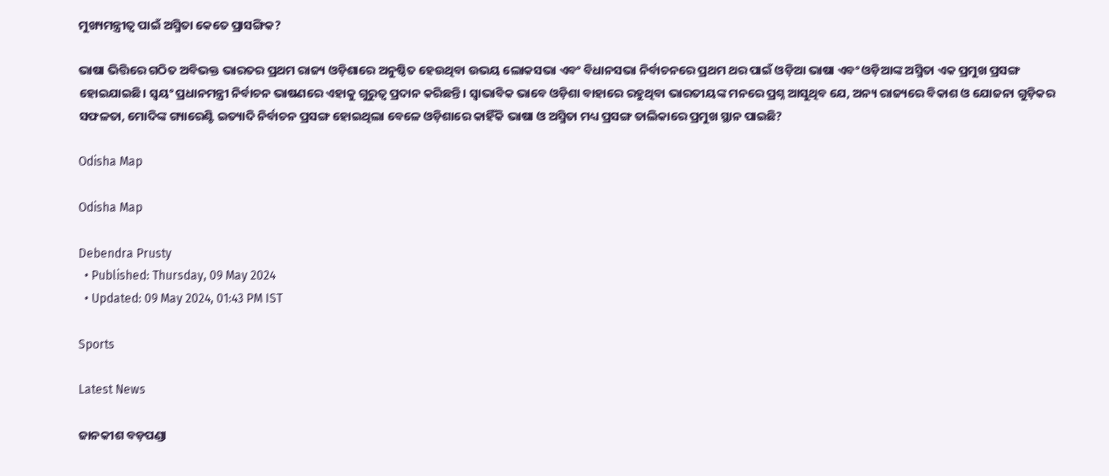ମୁଖ୍ୟମନ୍ତ୍ରୀତ୍ୱ ପାଇଁ ଅସ୍ମିତା କେତେ ପ୍ରାସଙ୍ଗିକ?

ଭାଷା ଭିତ୍ତିରେ ଗଠିତ ଅବିଭକ୍ତ ଭାରତର ପ୍ରଥମ ରାଜ୍ୟ ଓଡ଼ିଶାରେ ଅନୁଷ୍ଠିତ ହେଉଥିବା ଉଭୟ ଲୋକସଭା ଏବଂ ବିଧାନସଭା ନିର୍ବାଚନରେ ପ୍ରଥମ ଥର ପାଇଁ ଓଡ଼ିଆ ଭାଷା ଏବଂ ଓଡ଼ିଆଙ୍କ ଅସ୍ମିତା ଏକ ପ୍ରମୁଖ ପ୍ରସଙ୍ଗ ହୋଇଯାଇଛି। ସ୍ୱୟଂ ପ୍ରଧାନମନ୍ତ୍ରୀ ନିର୍ବାଚନ ଭାଷଣରେ ଏହାକୁ ଗୁରୁତ୍ୱ ପ୍ରଦାନ କରିଛନ୍ତି। ସ୍ୱାଭାବିକ ଭାବେ ଓଡ଼ିଶା ବାହାରେ ରହୁଥିବା ଭାରତୀୟଙ୍କ ମନରେ ପ୍ରଶ୍ନ ଆସୁଥିବ ଯେ, ଅନ୍ୟ ରାଜ୍ୟରେ ବିକାଶ ଓ ଯୋଜନା ଗୁଡ଼ିକର ସଫଳତା, ମୋଦିଙ୍କ ଗ୍ୟାରେଣ୍ଟି ଇତ୍ୟାଦି ନିର୍ବାଚନ ପ୍ରସଙ୍ଗ ହୋଇଥିଲା ବେଳେ ଓଡ଼ିଶାରେ କାହିଁକି ଭାଷା ଓ ଅସ୍ମିତା ମଧ୍ୟ ପ୍ରସଙ୍ଗ ତାଲିକାରେ ପ୍ରମୁଖ ସ୍ଥାନ ପାଇଛି?

Odisha Map

Odisha Map

Debendra Prusty
  • Published: Thursday, 09 May 2024
  • Updated: 09 May 2024, 01:43 PM IST

Sports

Latest News

ଜାନକୀଶ ବଡ଼ପଣ୍ଡା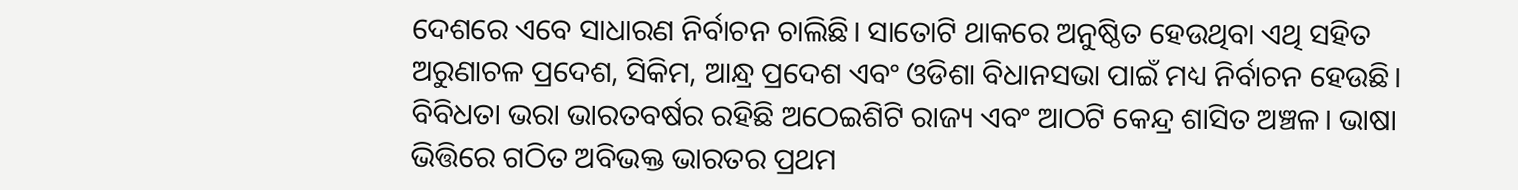ଦେଶରେ ଏବେ ସାଧାରଣ ନିର୍ବାଚନ ଚାଲିଛି। ସାତୋଟି ଥାକରେ ଅନୁଷ୍ଠିତ ହେଉଥିବା ଏଥି ସହିତ ଅରୁଣାଚଳ ପ୍ରଦେଶ, ସିକିମ, ଆନ୍ଧ୍ର ପ୍ରଦେଶ ଏବଂ ଓଡିଶା ବିଧାନସଭା ପାଇଁ ମଧ୍ୟ ନିର୍ବାଚନ ହେଉଛି। ବିବିଧତା ଭରା ଭାରତବର୍ଷର ରହିଛି ଅଠେଇଶିଟି ରାଜ୍ୟ ଏବଂ ଆଠଟି କେନ୍ଦ୍ର ଶାସିତ ଅଞ୍ଚଳ। ଭାଷା ଭିତ୍ତିରେ ଗଠିତ ଅବିଭକ୍ତ ଭାରତର ପ୍ରଥମ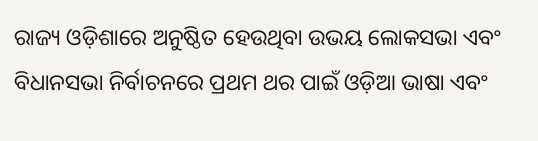ରାଜ୍ୟ ଓଡ଼ିଶାରେ ଅନୁଷ୍ଠିତ ହେଉଥିବା ଉଭୟ ଲୋକସଭା ଏବଂ ବିଧାନସଭା ନିର୍ବାଚନରେ ପ୍ରଥମ ଥର ପାଇଁ ଓଡ଼ିଆ ଭାଷା ଏବଂ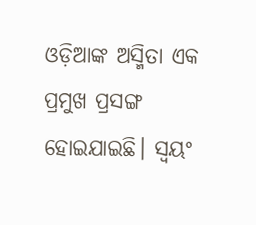ଓଡ଼ିଆଙ୍କ ଅସ୍ମିତା ଏକ ପ୍ରମୁଖ ପ୍ରସଙ୍ଗ ହୋଇଯାଇଛି। ସ୍ୱୟଂ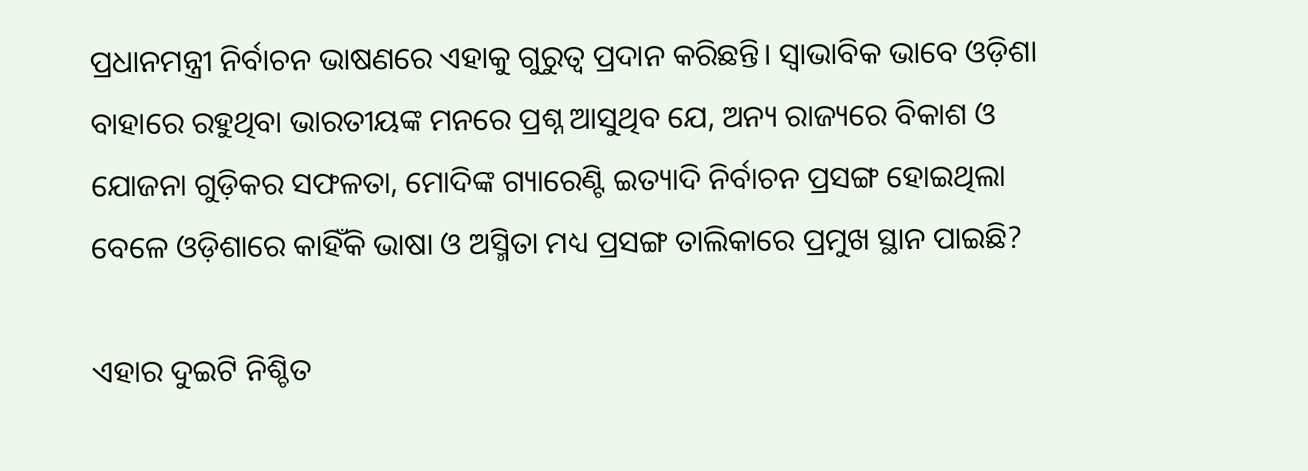ପ୍ରଧାନମନ୍ତ୍ରୀ ନିର୍ବାଚନ ଭାଷଣରେ ଏହାକୁ ଗୁରୁତ୍ୱ ପ୍ରଦାନ କରିଛନ୍ତି। ସ୍ୱାଭାବିକ ଭାବେ ଓଡ଼ିଶା ବାହାରେ ରହୁଥିବା ଭାରତୀୟଙ୍କ ମନରେ ପ୍ରଶ୍ନ ଆସୁଥିବ ଯେ, ଅନ୍ୟ ରାଜ୍ୟରେ ବିକାଶ ଓ ଯୋଜନା ଗୁଡ଼ିକର ସଫଳତା, ମୋଦିଙ୍କ ଗ୍ୟାରେଣ୍ଟି ଇତ୍ୟାଦି ନିର୍ବାଚନ ପ୍ରସଙ୍ଗ ହୋଇଥିଲା ବେଳେ ଓଡ଼ିଶାରେ କାହିଁକି ଭାଷା ଓ ଅସ୍ମିତା ମଧ୍ୟ ପ୍ରସଙ୍ଗ ତାଲିକାରେ ପ୍ରମୁଖ ସ୍ଥାନ ପାଇଛି?

ଏହାର ଦୁଇଟି ନିଶ୍ଚିତ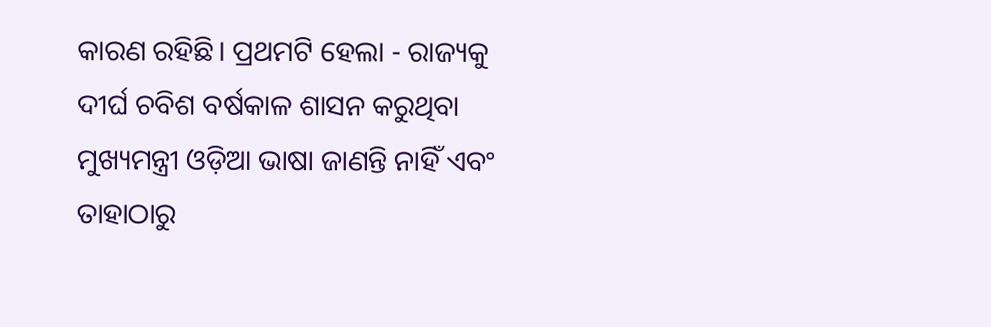କାରଣ ରହିଛି। ପ୍ରଥମଟି ହେଲା - ରାଜ୍ୟକୁ ଦୀର୍ଘ ଚବିଶ ବର୍ଷକାଳ ଶାସନ କରୁଥିବା ମୁଖ୍ୟମନ୍ତ୍ରୀ ଓଡ଼ିଆ ଭାଷା ଜାଣନ୍ତି ନାହିଁ ଏବଂ ତାହାଠାରୁ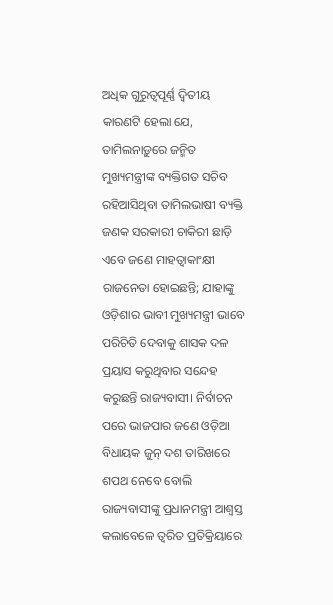ଅଧିକ ଗୁରୁତ୍ୱପୂର୍ଣ୍ଣ ଦ୍ୱିତୀୟ କାରଣଟି ହେଲା ଯେ, ତାମିଲନାଡ଼ୁରେ ଜନ୍ମିତ ମୁଖ୍ୟମନ୍ତ୍ରୀଙ୍କ ବ୍ୟକ୍ତିଗତ ସଚିବ ରହିଆସିଥିବା ତାମିଲଭାଷୀ ବ୍ୟକ୍ତି ଜଣକ ସରକାରୀ ଚାକିରୀ ଛାଡ଼ି ଏବେ ଜଣେ ମାହତ୍ୱାକାଂକ୍ଷୀ ରାଜନେତା ହୋଇଛନ୍ତି; ଯାହାଙ୍କୁ ଓଡ଼ିଶାର ଭାବୀ ମୁଖ୍ୟମନ୍ତ୍ରୀ ଭାବେ ପରିଚିତି ଦେବାକୁ ଶାସକ ଦଳ ପ୍ରୟାସ କରୁଥିବାର ସନ୍ଦେହ କରୁଛନ୍ତି ରାଜ୍ୟବାସୀ। ନିର୍ବାଚନ ପରେ ଭାଜପାର ଜଣେ ଓଡ଼ିଆ ବିଧାୟକ ଜୁନ୍ ଦଶ ତାରିଖରେ ଶପଥ ନେବେ ବୋଲି ରାଜ୍ୟବାସୀଙ୍କୁ ପ୍ରଧାନମନ୍ତ୍ରୀ ଆଶ୍ୱସ୍ତ କଲାବେଳେ ତ୍ୱରିତ ପ୍ରତିକ୍ରିୟାରେ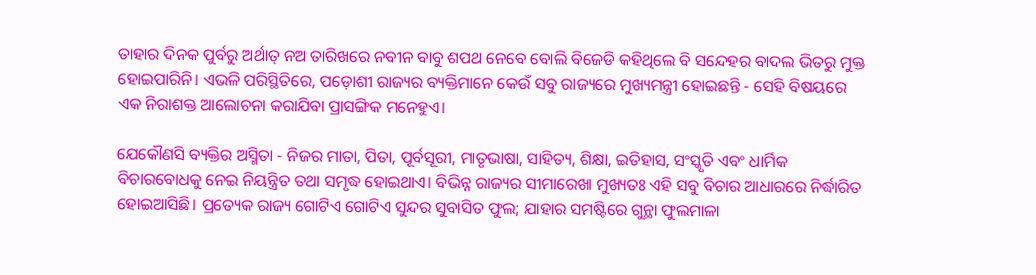ତାହାର ଦିନକ ପୁର୍ବରୁ ଅର୍ଥାତ୍ ନଅ ତାରିଖରେ ନବୀନ ବାବୁ ଶପଥ ନେବେ ବୋଲି ବିଜେଡି କହିଥିଲେ ବି ସନ୍ଦେହର ବାଦଲ ଭିତରୁ ମୁକ୍ତ ହୋଇପାରିନି। ଏଭଳି ପରିସ୍ଥିତିରେ, ପଡ଼ୋଶୀ ରାଜ୍ୟର ବ୍ୟକ୍ତିମାନେ କେଉଁ ସବୁ ରାଜ୍ୟରେ ମୁଖ୍ୟମନ୍ତ୍ରୀ ହୋଇଛନ୍ତି - ସେହି ବିଷୟରେ ଏକ ନିରାଶକ୍ତ ଆଲୋଚନା କରାଯିବା ପ୍ରାସଙ୍ଗିକ ମନେହୁଏ।

ଯେକୌଣସି ବ୍ୟକ୍ତିର ଅସ୍ମିତା - ନିଜର ମାତା, ପିତା, ପୂର୍ବସୂରୀ, ମାତୃଭାଷା, ସାହିତ୍ୟ, ଶିକ୍ଷା, ଇତିହାସ, ସଂସ୍କୃତି ଏବଂ ଧାର୍ମିକ ବିଚାରବୋଧକୁ ନେଇ ନିୟନ୍ତ୍ରିତ ତଥା ସମୃଦ୍ଧ ହୋଇଥାଏ। ବିଭିନ୍ନ ରାଜ୍ୟର ସୀମାରେଖା ମୁଖ୍ୟତଃ ଏହି ସବୁ ବିଚାର ଆଧାରରେ ନିର୍ଦ୍ଧାରିତ ହୋଇଆସିଛି। ପ୍ରତ୍ୟେକ ରାଜ୍ୟ ଗୋଟିଏ ଗୋଟିଏ ସୁନ୍ଦର ସୁବାସିତ ଫୁଲ; ଯାହାର ସମଷ୍ଟିରେ ଗୁନ୍ଥା ଫୁଲମାଳା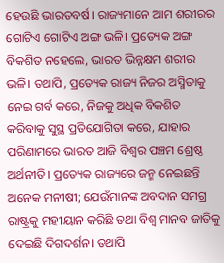ହେଉଛି ଭାରତବର୍ଷ। ରାଜ୍ୟମାନେ ଆମ ଶରୀରର ଗୋଟିଏ ଗୋଟିଏ ଅଙ୍ଗ ଭଳି। ପ୍ରତ୍ୟେକ ଅଙ୍ଗ ବିକଶିତ ନହେଲେ, ଭାରତ ଭିନ୍ନକ୍ଷମ ଶରୀର ଭଳି। ତଥାପି, ପ୍ରତ୍ୟେକ ରାଜ୍ୟ ନିଜର ଅସ୍ମିତାକୁ ନେଇ ଗର୍ବ କରେ, ନିଜକୁ ଅଧିକ ବିକଶିତ କରିବାକୁ ସୁସ୍ଥ ପ୍ରତିଯୋଗିତା କରେ, ଯାହାର ପରିଣାମରେ ଭାରତ ଆଜି ବିଶ୍ୱର ପଞ୍ଚମ ଶ୍ରେଷ୍ଠ ଅର୍ଥନୀତି। ପ୍ରତ୍ୟେକ ରାଜ୍ୟରେ ଜନ୍ମ ନେଇଛନ୍ତି ଅନେକ ମନୀଷୀ; ଯେଉଁମାନଙ୍କ ଅବଦାନ ସମଗ୍ର ରାଷ୍ଟ୍ରକୁ ମହୀୟାନ କରିଛି ତଥା ବିଶ୍ୱ ମାନବ ଜାତିକୁ ଦେଇଛି ଦିଗଦର୍ଶନ। ତଥାପି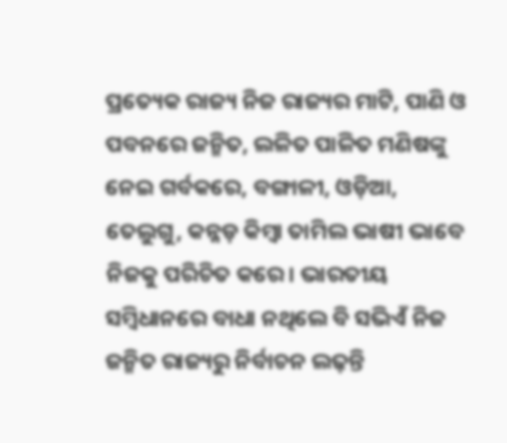ପ୍ରତ୍ୟେକ ରାଜ୍ୟ ନିଜ ରାଜ୍ୟର ମାଟି, ପାଣି ଓ ପବନରେ ଜନ୍ମିତ, ଲଳିତ ପାଳିତ ମଣିଷଙ୍କୁ ନେଇ ଗର୍ବକରେ, ବଙ୍ଗାଳୀ, ଓଡ଼ିଆ, ତେଲୁଗୁ, କନ୍ନଡ଼ କିମ୍ବା ତାମିଲ ଭାଷୀ ଭାବେ ନିଜକୁ ପରିଚିତ କରେ। ଭାରତୀୟ ସମ୍ବିଧାନରେ ବାଧା ନଥିଲେ ବି ସଭିଏଁ ନିଜ ଜନ୍ମିତ ରାଜ୍ୟରୁ ନିର୍ବାଚନ ଲଢ଼ନ୍ତି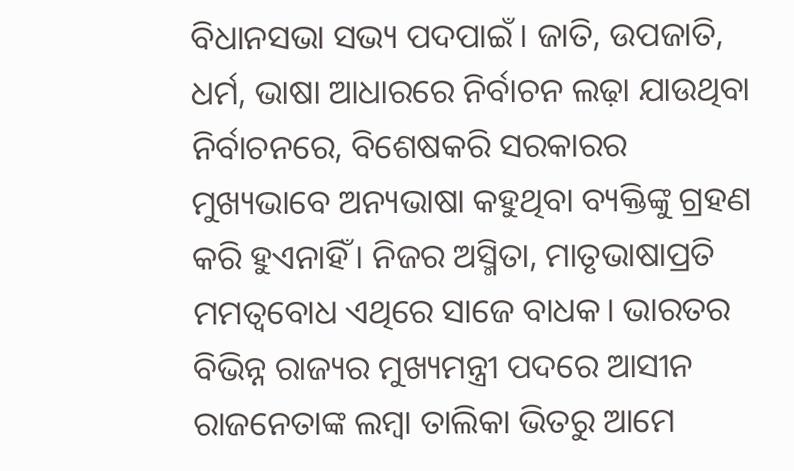ବିଧାନସଭା ସଭ୍ୟ ପଦପାଇଁ। ଜାତି, ଉପଜାତି, ଧର୍ମ, ଭାଷା ଆଧାରରେ ନିର୍ବାଚନ ଲଢ଼ା ଯାଉଥିବା ନିର୍ବାଚନରେ, ବିଶେଷକରି ସରକାରର ମୁଖ୍ୟଭାବେ ଅନ୍ୟଭାଷା କହୁଥିବା ବ୍ୟକ୍ତିଙ୍କୁ ଗ୍ରହଣ କରି ହୁଏନାହିଁ। ନିଜର ଅସ୍ମିତା, ମାତୃଭାଷାପ୍ରତି ମମତ୍ୱବୋଧ ଏଥିରେ ସାଜେ ବାଧକ। ଭାରତର ବିଭିନ୍ନ ରାଜ୍ୟର ମୁଖ୍ୟମନ୍ତ୍ରୀ ପଦରେ ଆସୀନ ରାଜନେତାଙ୍କ ଲମ୍ବା ତାଲିକା ଭିତରୁ ଆମେ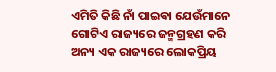ଏମିତି କିଛି ନାଁ ପାଇଵା ଯେଉଁମାନେ ଗୋଟିଏ ରାଜ୍ୟରେ ଜନ୍ମଗ୍ରହଣ କରି ଅନ୍ୟ ଏକ ରାଜ୍ୟରେ ଲୋକପ୍ରିୟ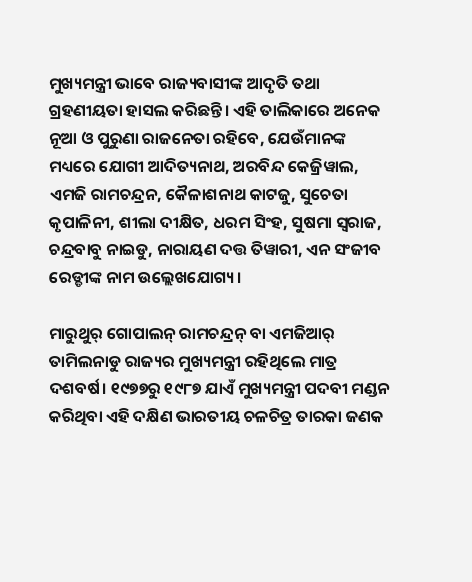ମୁଖ୍ୟମନ୍ତ୍ରୀ ଭାବେ ରାଜ୍ୟବାସୀଙ୍କ ଆଦୃତି ତଥା ଗ୍ରହଣୀୟତା ହାସଲ କରିଛନ୍ତି। ଏହି ତାଲିକାରେ ଅନେକ ନୂଆ ଓ ପୁରୁଣା ରାଜନେତା ରହିବେ, ଯେଉଁମାନଙ୍କ ମଧ୍ୟରେ ଯୋଗୀ ଆଦିତ୍ୟନାଥ, ଅରବିନ୍ଦ କେଜ୍ରିୱାଲ, ଏମଜି ରାମଚନ୍ଦ୍ରନ, କୈଳାଶନାଥ କାଟଜୁ, ସୁଚେତା କୃପାଳିନୀ, ଶୀଲା ଦୀକ୍ଷିତ, ଧରମ ସିଂହ, ସୁଷମା ସ୍ୱରାଜ, ଚନ୍ଦ୍ରବାବୁ ନାଇଡୁ, ନାରାୟଣ ଦତ୍ତ ତିୱାରୀ, ଏନ ସଂଜୀବ ରେଡ୍ଡୀଙ୍କ ନାମ ଉଲ୍ଲେଖଯୋଗ୍ୟ।

ମାରୁଥୁର୍ ଗୋପାଲନ୍ ରାମଚନ୍ଦ୍ରନ୍ ବା ଏମଜିଆର୍ ତାମିଲନାଡୁ ରାଜ୍ୟର ମୁଖ୍ୟମନ୍ତ୍ରୀ ରହିଥିଲେ ମାତ୍ର ଦଶବର୍ଷ। ୧୯୭୭ରୁ ୧୯୮୭ ଯାଏଁ ମୁଖ୍ୟମନ୍ତ୍ରୀ ପଦବୀ ମଣ୍ଡନ କରିଥିବା ଏହି ଦକ୍ଷିଣ ଭାରତୀୟ ଚଳଚିତ୍ର ତାରକା ଜଣକ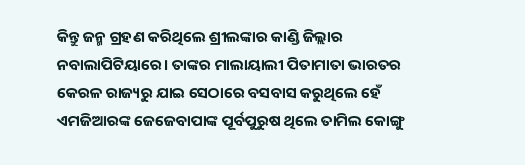କିନ୍ତୁ ଜନ୍ମ ଗ୍ରହଣ କରିଥିଲେ ଶ୍ରୀଲଙ୍କାର କାଣ୍ଡି ଜିଲ୍ଲାର ନବାଲାପିଟିୟାରେ। ତାଙ୍କର ମାଲାୟାଲୀ ପିତାମାତା ଭାରତର କେରଳ ରାଜ୍ୟରୁ ଯାଇ ସେଠାରେ ବସବାସ କରୁଥିଲେ ହେଁ ଏମଜିଆରଙ୍କ ଜେଜେବାପାଙ୍କ ପୂର୍ବପୁରୁଷ ଥିଲେ ତାମିଲ କୋଙ୍ଗୁ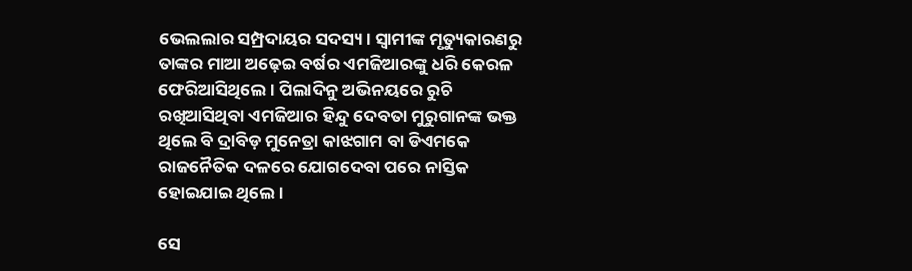ଭେଲଲାର ସମ୍ପ୍ରଦାୟର ସଦସ୍ୟ। ସ୍ୱାମୀଙ୍କ ମୃତ୍ୟୁକାରଣରୁ ତାଙ୍କର ମାଆ ଅଢ଼େଇ ବର୍ଷର ଏମଜିଆରଙ୍କୁ ଧରି କେରଳ ଫେରିଆସିଥିଲେ। ପିଲାଦିନୁ ଅଭିନୟରେ ରୁଚି ରଖିଆସିଥିବା ଏମଜିଆର ହିନ୍ଦୁ ଦେବତା ମୁରୁଗାନଙ୍କ ଭକ୍ତ ଥିଲେ ବି ଦ୍ରାବିଡ଼ ମୁନେତ୍ରା କାଝଗାମ ବା ଡିଏମକେ ରାଜନୈତିକ ଦଳରେ ଯୋଗଦେବା ପରେ ନାସ୍ତିକ ହୋଇଯାଇ ଥିଲେ।

ସେ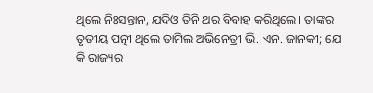ଥିଲେ ନିଃସନ୍ତାନ, ଯଦିଓ ତିନି ଥର ବିବାହ କରିଥିଲେ। ତାଙ୍କର ତୃତୀୟ ପତ୍ନୀ ଥିଲେ ତାମିଲ ଅଭିନେତ୍ରୀ ଭି. ଏନ. ଜାନକୀ; ଯେ କି ରାଜ୍ୟର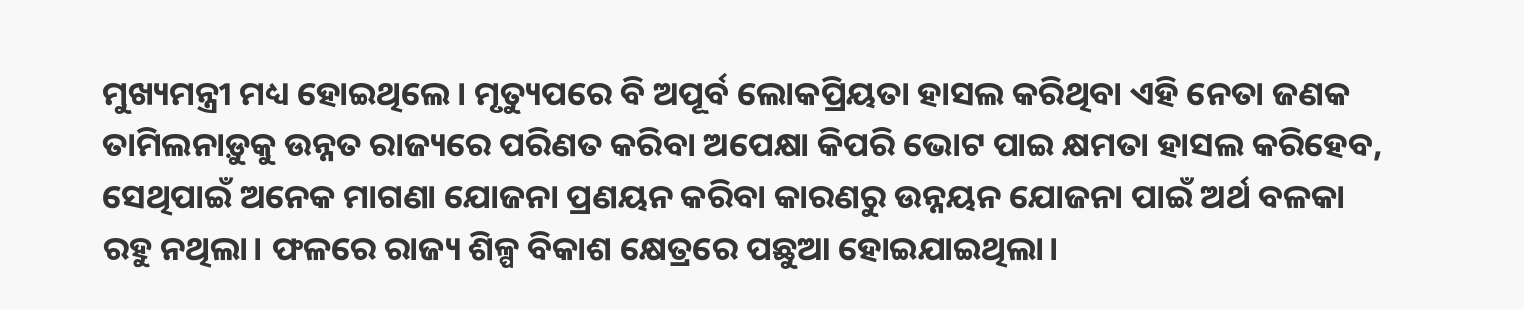ମୁଖ୍ୟମନ୍ତ୍ରୀ ମଧ୍ୟ ହୋଇଥିଲେ। ମୃତ୍ୟୁପରେ ବି ଅପୂର୍ବ ଲୋକପ୍ରିୟତା ହାସଲ କରିଥିବା ଏହି ନେତା ଜଣକ ତାମିଲନାଡ଼ୁକୁ ଉନ୍ନତ ରାଜ୍ୟରେ ପରିଣତ କରିବା ଅପେକ୍ଷା କିପରି ଭୋଟ ପାଇ କ୍ଷମତା ହାସଲ କରିହେବ, ସେଥିପାଇଁ ଅନେକ ମାଗଣା ଯୋଜନା ପ୍ରଣୟନ କରିବା କାରଣରୁ ଉନ୍ନୟନ ଯୋଜନା ପାଇଁ ଅର୍ଥ ବଳକା ରହୁ ନଥିଲା। ଫଳରେ ରାଜ୍ୟ ଶିଳ୍ପ ବିକାଶ କ୍ଷେତ୍ରରେ ପଛୁଆ ହୋଇଯାଇଥିଲା।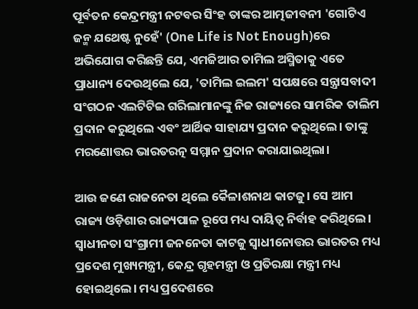ପୂର୍ବତନ କେନ୍ଦ୍ରମନ୍ତ୍ରୀ ନଟବର ସିଂହ ତାଙ୍କର ଆତ୍ମଜୀବନୀ 'ଗୋଟିଏ ଜନ୍ମ ଯଥେଷ୍ଟ ନୁହେଁ' (One Life is Not Enough)ରେ ଅଭିଯୋଗ କରିଛନ୍ତି ଯେ, ଏମଜିଆର ତାମିଲ ଅସ୍ମିତାକୁ ଏତେ ପ୍ରାଧାନ୍ୟ ଦେଉଥିଲେ ଯେ, 'ତାମିଲ ଇଲମ' ସପକ୍ଷରେ ସନ୍ତ୍ରାସବାଦୀ ସଂଗଠନ ଏଲଟିଟିଇ ଗରିଲାମାନଙ୍କୁ ନିଜ ରାଜ୍ୟରେ ସାମରିକ ତାଲିମ ପ୍ରଦାନ କରୁଥିଲେ ଏବଂ ଆର୍ଥିକ ସାହାଯ୍ୟ ପ୍ରଦାନ କରୁଥିଲେ। ତାଙ୍କୁ ମରଣୋତ୍ତର ଭାରତରତ୍ନ ସମ୍ମାନ ପ୍ରଦାନ କରାଯାଇଥିଲା।

ଆଉ ଜଣେ ରାଜନେତା ଥିଲେ କୈଳାଶନାଥ କାଟଜୁ। ସେ ଆମ ରାଜ୍ୟ ଓଡ଼ିଶାର ରାଜ୍ୟପାଳ ରୂପେ ମଧ୍ୟ ଦାୟିତ୍ୱ ନିର୍ବାହ କରିଥିଲେ। ସ୍ୱାଧୀନତା ସଂଗ୍ରାମୀ ଜନନେତା କାଟଜୁ ସ୍ୱାଧୀନୋତ୍ତର ଭାରତର ମଧ୍ୟ ପ୍ରଦେଶ ମୁଖ୍ୟମନ୍ତ୍ରୀ, କେନ୍ଦ୍ର ଗୃହମନ୍ତ୍ରୀ ଓ ପ୍ରତିରକ୍ଷା ମନ୍ତ୍ରୀ ମଧ୍ୟ ହୋଇଥିଲେ। ମଧ୍ୟ ପ୍ରଦେଶରେ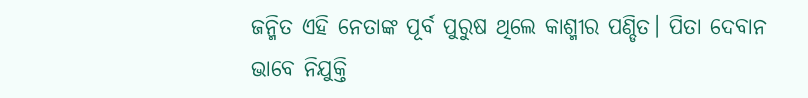ଜନ୍ମିତ ଏହି ନେତାଙ୍କ ପୂର୍ବ ପୁରୁଷ ଥିଲେ କାଶ୍ମୀର ପଣ୍ଡିତ। ପିତା ଦେବାନ ଭାବେ ନିଯୁକ୍ତି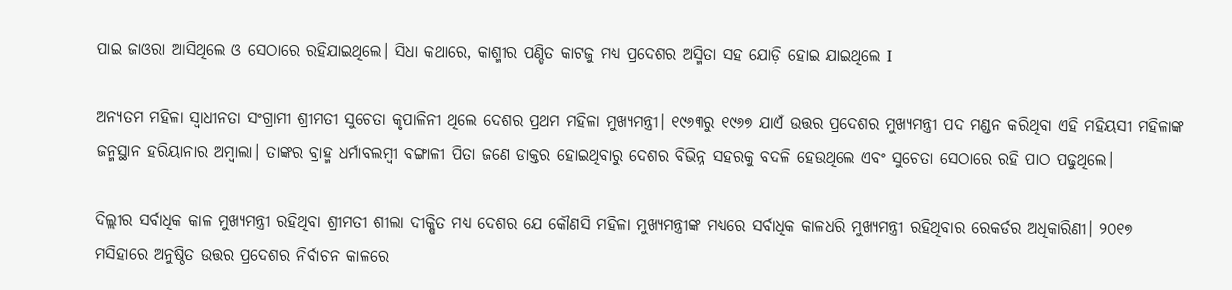ପାଇ ଜାଓରା ଆସିଥିଲେ ଓ ସେଠାରେ ରହିଯାଇଥିଲେ। ସିଧା କଥାରେ, କାଶ୍ମୀର ପଣ୍ଡିତ କାଟଜୁ ମଧ୍ୟ ପ୍ରଦେଶର ଅସ୍ମିତା ସହ ଯୋଡ଼ି ହୋଇ ଯାଇଥିଲେ I

ଅନ୍ୟତମ ମହିଳା ସ୍ୱାଧୀନତା ସଂଗ୍ରାମୀ ଶ୍ରୀମତୀ ସୁଚେତା କୃପାଳିନୀ ଥିଲେ ଦେଶର ପ୍ରଥମ ମହିଳା ମୁଖ୍ୟମନ୍ତ୍ରୀ। ୧୯୬୩ରୁ ୧୯୬୭ ଯାଏଁ ଉତ୍ତର ପ୍ରଦେଶର ମୁଖ୍ୟମନ୍ତ୍ରୀ ପଦ ମଣ୍ଡନ କରିଥିବା ଏହି ମହିୟସୀ ମହିଳାଙ୍କ ଜନ୍ମସ୍ଥାନ ହରିୟାନାର ଅମ୍ବାଲା। ତାଙ୍କର ବ୍ରାହ୍ମ ଧର୍ମାବଲମ୍ବୀ ବଙ୍ଗାଳୀ ପିତା ଜଣେ ଡାକ୍ତର ହୋଇଥିବାରୁ ଦେଶର ବିଭିନ୍ନ ସହରକୁ ବଦଳି ହେଉଥିଲେ ଏବଂ ସୁଚେତା ସେଠାରେ ରହି ପାଠ ପଢୁଥିଲେ।

ଦିଲ୍ଲୀର ସର୍ବାଧିକ କାଳ ମୁଖ୍ୟମନ୍ତ୍ରୀ ରହିଥିବା ଶ୍ରୀମତୀ ଶୀଲା ଦୀକ୍ଷିତ ମଧ୍ୟ ଦେଶର ଯେ କୌଣସି ମହିଳା ମୁଖ୍ୟମନ୍ତ୍ରୀଙ୍କ ମଧ୍ୟରେ ସର୍ବାଧିକ କାଳଧରି ମୁଖ୍ୟମନ୍ତ୍ରୀ ରହିଥିବାର ରେକର୍ଡର ଅଧିକାରିଣୀ। ୨୦୧୭ ମସିହାରେ ଅନୁଷ୍ଠିତ ଉତ୍ତର ପ୍ରଦେଶର ନିର୍ବାଚନ କାଳରେ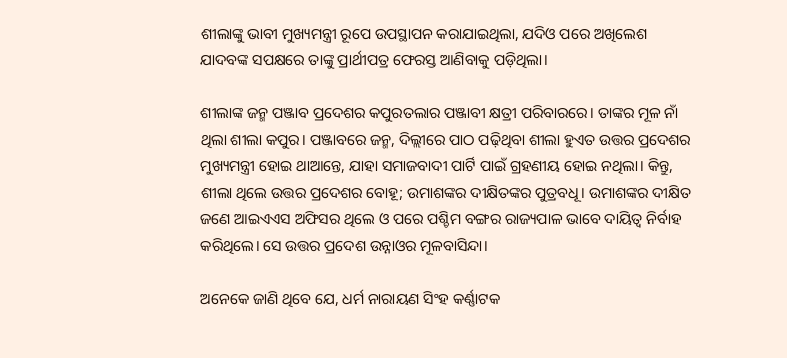ଶୀଲାଙ୍କୁ ଭାବୀ ମୁଖ୍ୟମନ୍ତ୍ରୀ ରୂପେ ଉପସ୍ଥାପନ କରାଯାଇଥିଲା, ଯଦିଓ ପରେ ଅଖିଲେଶ ଯାଦବଙ୍କ ସପକ୍ଷରେ ତାଙ୍କୁ ପ୍ରାର୍ଥୀପତ୍ର ଫେରସ୍ତ ଆଣିବାକୁ ପଡ଼ିଥିଲା।

ଶୀଲାଙ୍କ ଜନ୍ମ ପଞ୍ଜାବ ପ୍ରଦେଶର କପୁରତଲାର ପଞ୍ଜାବୀ କ୍ଷତ୍ରୀ ପରିବାରରେ। ତାଙ୍କର ମୂଳ ନାଁ ଥିଲା ଶୀଲା କପୁର। ପଞ୍ଜାବରେ ଜନ୍ମ, ଦିଲ୍ଲୀରେ ପାଠ ପଢ଼ିଥିବା ଶୀଲା ହୁଏତ ଉତ୍ତର ପ୍ରଦେଶର ମୁଖ୍ୟମନ୍ତ୍ରୀ ହୋଇ ଥାଆନ୍ତେ, ଯାହା ସମାଜବାଦୀ ପାର୍ଟି ପାଇଁ ଗ୍ରହଣୀୟ ହୋଇ ନଥିଲା। କିନ୍ତୁ, ଶୀଲା ଥିଲେ ଉତ୍ତର ପ୍ରଦେଶର ବୋହୂ; ଉମାଶଙ୍କର ଦୀକ୍ଷିତଙ୍କର ପୁତ୍ରବଧୂ। ଉମାଶଙ୍କର ଦୀକ୍ଷିତ ଜଣେ ଆଇଏଏସ ଅଫିସର ଥିଲେ ଓ ପରେ ପଶ୍ଚିମ ବଙ୍ଗର ରାଜ୍ୟପାଳ ଭାବେ ଦାୟିତ୍ୱ ନିର୍ବାହ କରିଥିଲେ। ସେ ଉତ୍ତର ପ୍ରଦେଶ ଉନ୍ନାଓର ମୂଳବାସିନ୍ଦା।

ଅନେକେ ଜାଣି ଥିବେ ଯେ, ଧର୍ମ ନାରାୟଣ ସିଂହ କର୍ଣ୍ଣାଟକ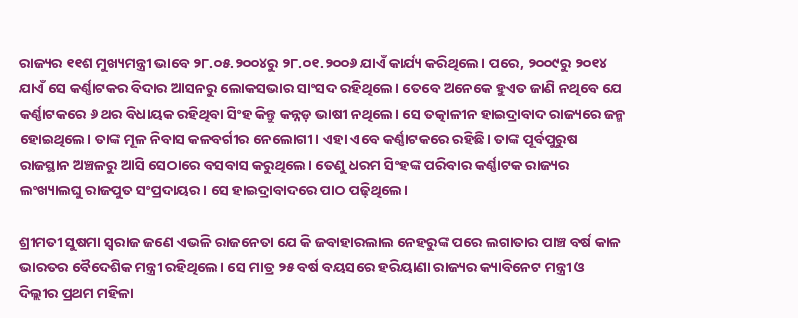ରାଜ୍ୟର ୧୧ଶ ମୁଖ୍ୟମନ୍ତ୍ରୀ ଭାବେ ୨୮.୦୫.୨୦୦୪ରୁ ୨୮.୦୧.୨୦୦୬ ଯାଏଁ କାର୍ଯ୍ୟ କରିଥିଲେ। ପରେ, ୨୦୦୯ରୁ ୨୦୧୪ ଯାଏଁ ସେ କର୍ଣ୍ଣାଟକର ବିଦାର ଆସନରୁ ଲୋକସଭାର ସାଂସଦ ରହିଥିଲେ। ତେବେ ଅନେକେ ହୁଏତ ଜାଣି ନଥିବେ ଯେ କର୍ଣ୍ଣାଟକରେ ୬ ଥର ବିଧାୟକ ରହିଥିବା ସିଂହ କିନ୍ତୁ କନ୍ନଡ଼ ଭାଷୀ ନଥିଲେ। ସେ ତତ୍କାଳୀନ ହାଇଦ୍ରାବାଦ ରାଜ୍ୟରେ ଜନ୍ମ ହୋଇଥିଲେ। ତାଙ୍କ ମୂଳ ନିବାସ କଳବର୍ଗୀର ନେଲୋଗୀ। ଏହା ଏବେ କର୍ଣ୍ଣାଟକରେ ରହିଛି। ତାଙ୍କ ପୂର୍ବପୁରୁଷ ରାଜସ୍ଥାନ ଅଞ୍ଚଳରୁ ଆସି ସେଠାରେ ବସବାସ କରୁଥିଲେ। ତେଣୁ ଧରମ ସିଂହଙ୍କ ପରିବାର କର୍ଣ୍ଣାଟକ ରାଜ୍ୟର ଲଂଖ୍ୟାଲଘୁ ରାଜପୁତ ସଂପ୍ରଦାୟର। ସେ ହାଇଦ୍ରାବାଦରେ ପାଠ ପଢ଼ିଥିଲେ।

ଶ୍ରୀମତୀ ସୁଷମା ସ୍ୱରାଜ ଜଣେ ଏଭଳି ରାଜନେତା ଯେ କି ଜବାହାରଲାଲ ନେହରୁଙ୍କ ପରେ ଲଗାତାର ପାଞ୍ଚ ବର୍ଷ କାଳ ଭାରତର ବୈଦେଶିକ ମନ୍ତ୍ରୀ ରହିଥିଲେ। ସେ ମାତ୍ର ୨୫ ବର୍ଷ ବୟସରେ ହରିୟାଣା ରାଜ୍ୟର କ୍ୟାବିନେଟ ମନ୍ତ୍ରୀ ଓ ଦିଲ୍ଲୀର ପ୍ରଥମ ମହିଳା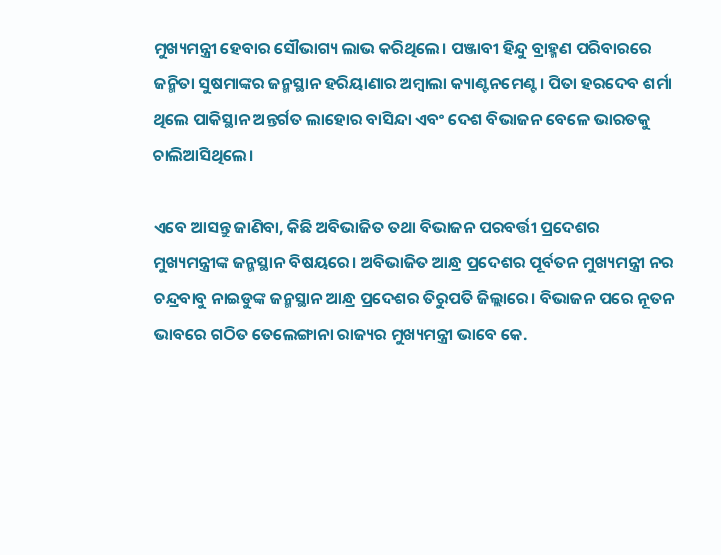ମୁଖ୍ୟମନ୍ତ୍ରୀ ହେବାର ସୌଭାଗ୍ୟ ଲାଭ କରିଥିଲେ। ପଞ୍ଜାବୀ ହିନ୍ଦୁ ବ୍ରାହ୍ମଣ ପରିବାରରେ ଜନ୍ମିତା ସୁଷମାଙ୍କର ଜନ୍ମସ୍ଥାନ ହରିୟାଣାର ଅମ୍ବାଲା କ୍ୟାଣ୍ଟନମେଣ୍ଟ। ପିତା ହରଦେବ ଶର୍ମା ଥିଲେ ପାକିସ୍ଥାନ ଅନ୍ତର୍ଗତ ଲାହୋର ବାସିନ୍ଦା ଏବଂ ଦେଶ ବିଭାଜନ ବେଳେ ଭାରତକୁ ଚାଲିଆସିଥିଲେ।

ଏବେ ଆସନ୍ତୁ ଜାଣିବା, କିଛି ଅବିଭାଜିତ ତଥା ବିଭାଜନ ପରବର୍ତ୍ତୀ ପ୍ରଦେଶର ମୁଖ୍ୟମନ୍ତ୍ରୀଙ୍କ ଜନ୍ମସ୍ଥାନ ବିଷୟରେ। ଅବିଭାଜିତ ଆନ୍ଧ୍ର ପ୍ରଦେଶର ପୂର୍ବତନ ମୁଖ୍ୟମନ୍ତ୍ରୀ ନର ଚନ୍ଦ୍ରବାବୁ ନାଇଡୁଙ୍କ ଜନ୍ମସ୍ଥାନ ଆନ୍ଧ୍ର ପ୍ରଦେଶର ତିରୁପତି ଜିଲ୍ଲାରେ। ବିଭାଜନ ପରେ ନୂତନ ଭାବରେ ଗଠିତ ତେଲେଙ୍ଗାନା ରାଜ୍ୟର ମୁଖ୍ୟମନ୍ତ୍ରୀ ଭାବେ କେ.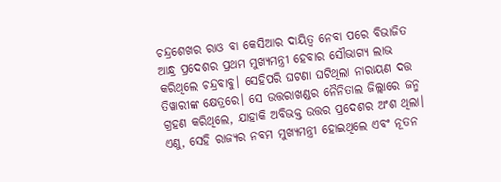ଚନ୍ଦ୍ରଶେଖର ରାଓ ବା କେସିଆର ଦାୟିତ୍ୱ ନେବା ପରେ ବିଭାଜିତ ଆନ୍ଧ୍ର ପ୍ରଦେଶର ପ୍ରଥମ ମୁଖ୍ୟମନ୍ତ୍ରୀ ହେବାର ସୌଭାଗ୍ୟ ଲାଭ କରିଥିଲେ ଚନ୍ଦ୍ରବାବୁ। ସେହିପରି ଘଟଣା ଘଟିଥିଲା ନାରାୟଣ ଦତ୍ତ ତିୱାରୀଙ୍କ କ୍ଷେତ୍ରରେ। ସେ ଉତ୍ତରାଖଣ୍ଡର ନୈନିତାଲ ଜିଲ୍ଲାରେ ଜନ୍ମ ଗ୍ରହଣ କରିଥିଲେ, ଯାହାକି ଅବିଭକ୍ତ ଉତ୍ତର ପ୍ରଦେଶର ଅଂଶ ଥିଲା। ଏଣୁ, ସେହି ରାଜ୍ୟର ନବମ ମୁଖ୍ୟମନ୍ତ୍ରୀ ହୋଇଥିଲେ ଏବଂ ନୂତନ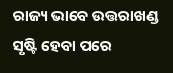ରାଜ୍ୟ ଭାବେ ଉତ୍ତରାଖଣ୍ଡ ସୃଷ୍ଟି ହେବା ପରେ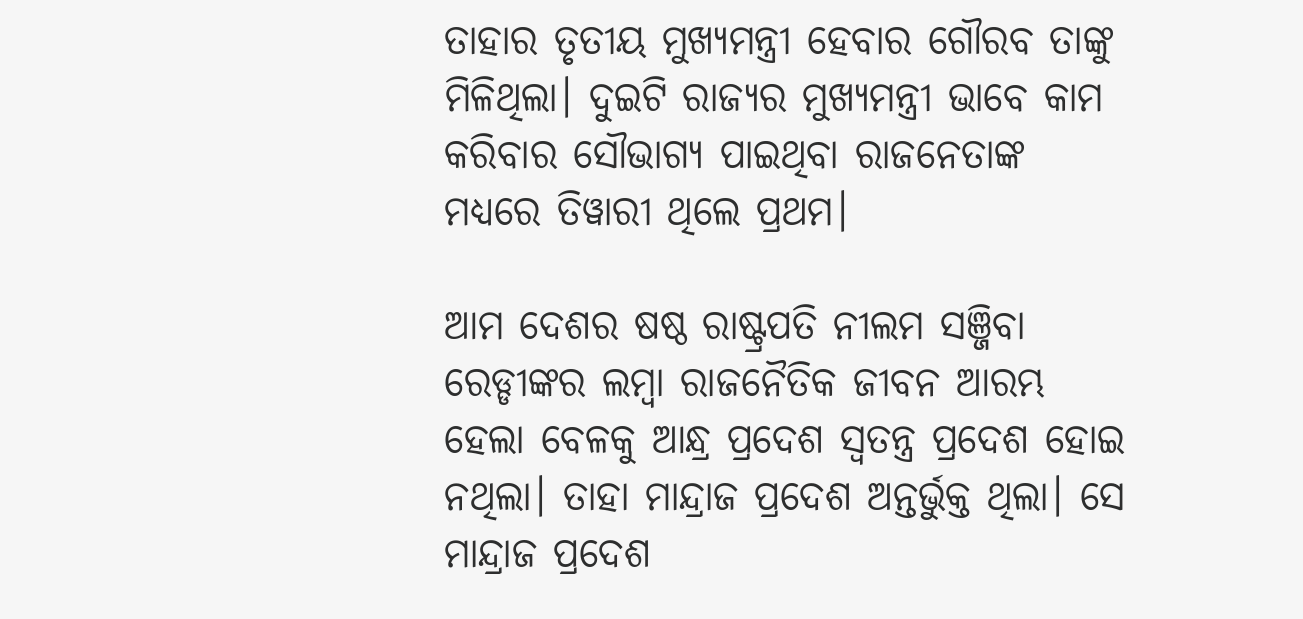ତାହାର ତୃତୀୟ ମୁଖ୍ୟମନ୍ତ୍ରୀ ହେବାର ଗୌରବ ତାଙ୍କୁ ମିଳିଥିଲା। ଦୁଇଟି ରାଜ୍ୟର ମୁଖ୍ୟମନ୍ତ୍ରୀ ଭାବେ କାମ କରିବାର ସୌଭାଗ୍ୟ ପାଇଥିବା ରାଜନେତାଙ୍କ ମଧ୍ୟରେ ତିୱାରୀ ଥିଲେ ପ୍ରଥମ।

ଆମ ଦେଶର ଷଷ୍ଠ ରାଷ୍ଟ୍ରପତି ନୀଲମ ସଞ୍ଜିବା ରେଡ୍ଡୀଙ୍କର ଲମ୍ବା ରାଜନୈତିକ ଜୀବନ ଆରମ୍ଭ ହେଲା ବେଳକୁ ଆନ୍ଧ୍ର ପ୍ରଦେଶ ସ୍ୱତନ୍ତ୍ର ପ୍ରଦେଶ ହୋଇ ନଥିଲା। ତାହା ମାନ୍ଦ୍ରାଜ ପ୍ରଦେଶ ଅନ୍ତର୍ଭୁକ୍ତ ଥିଲା। ସେ ମାନ୍ଦ୍ରାଜ ପ୍ରଦେଶ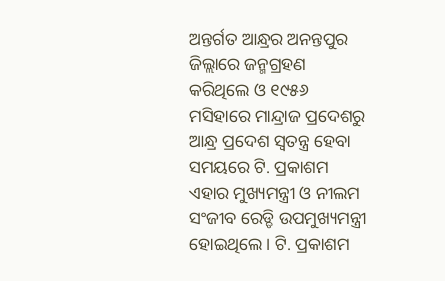ଅନ୍ତର୍ଗତ ଆନ୍ଧ୍ରର ଅନନ୍ତପୁର ଜିଲ୍ଲାରେ ଜନ୍ମଗ୍ରହଣ କରିଥିଲେ ଓ ୧୯୫୬ ମସିହାରେ ମାନ୍ଦ୍ରାଜ ପ୍ରଦେଶରୁ ଆନ୍ଧ୍ର ପ୍ରଦେଶ ସ୍ୱତନ୍ତ୍ର ହେବା ସମୟରେ ଟି. ପ୍ରକାଶମ ଏହାର ମୁଖ୍ୟମନ୍ତ୍ରୀ ଓ ନୀଲମ ସଂଜୀବ ରେଡ୍ଡି ଉପମୁଖ୍ୟମନ୍ତ୍ରୀ ହୋଇଥିଲେ। ଟି. ପ୍ରକାଶମ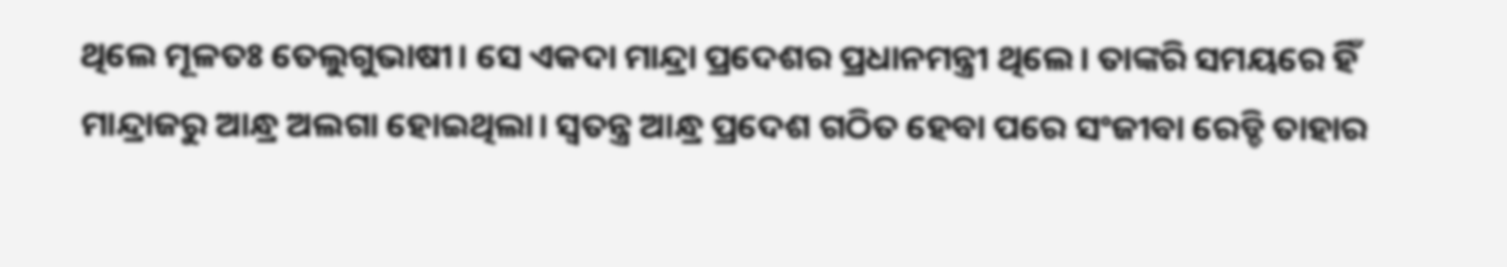ଥିଲେ ମୂଳତଃ ତେଲୁଗୁଭାଷୀ। ସେ ଏକଦା ମାନ୍ଦ୍ରା ପ୍ରଦେଶର ପ୍ରଧାନମନ୍ତ୍ରୀ ଥିଲେ। ତାଙ୍କରି ସମୟରେ ହିଁ ମାନ୍ଦ୍ରାଜରୁ ଆନ୍ଧ୍ର ଅଲଗା ହୋଇଥିଲା। ସ୍ୱତନ୍ତ୍ର ଆନ୍ଧ୍ର ପ୍ରଦେଶ ଗଠିତ ହେବା ପରେ ସଂଜୀବା ରେଡ୍ଡି ତାହାର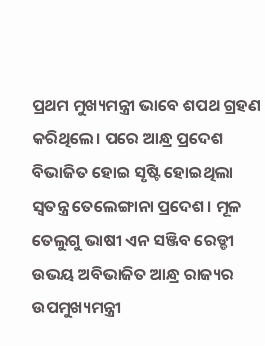ପ୍ରଥମ ମୁଖ୍ୟମନ୍ତ୍ରୀ ଭାବେ ଶପଥ ଗ୍ରହଣ କରିଥିଲେ। ପରେ ଆନ୍ଧ୍ର ପ୍ରଦେଶ ବିଭାଜିତ ହୋଇ ସୃଷ୍ଟି ହୋଇଥିଲା ସ୍ୱତନ୍ତ୍ର ତେଲେଙ୍ଗାନା ପ୍ରଦେଶ। ମୂଳ ତେଲୁଗୁ ଭାଷୀ ଏନ ସଞ୍ଜିବ ରେଡ୍ଡୀ ଉଭୟ ଅବିଭାଜିତ ଆନ୍ଧ୍ର ରାଜ୍ୟର ଉପମୁଖ୍ୟମନ୍ତ୍ରୀ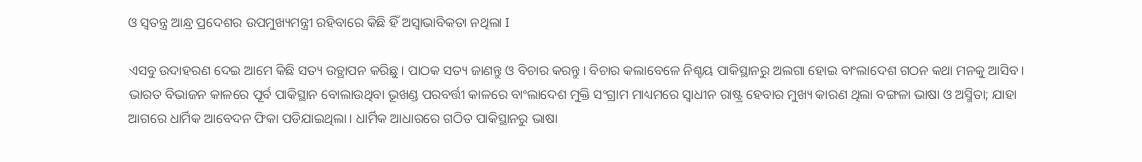ଓ ସ୍ୱତନ୍ତ୍ର ଆନ୍ଧ୍ର ପ୍ରଦେଶର ଉପମୁଖ୍ୟମନ୍ତ୍ରୀ ରହିବାରେ କିଛି ହିଁ ଅସ୍ୱାଭାବିକତା ନଥିଲା I

ଏସବୁ ଉଦାହରଣ ଦେଇ ଆମେ କିଛି ସତ୍ୟ ଉତ୍ଥାପନ କରିଛୁ। ପାଠକ ସତ୍ୟ ଜାଣନ୍ତୁ ଓ ବିଚାର କରନ୍ତୁ। ବିଚାର କଲାବେଳେ ନିଶ୍ଚୟ ପାକିସ୍ଥାନରୁ ଅଲଗା ହୋଇ ବାଂଲାଦେଶ ଗଠନ କଥା ମନକୁ ଆସିବ। ଭାରତ ବିଭାଜନ କାଳରେ ପୂର୍ବ ପାକିସ୍ଥାନ ବୋଲାଉଥିବା ଭୂଖଣ୍ଡ ପରବର୍ତ୍ତୀ କାଳରେ ବାଂଲାଦେଶ ମୁକ୍ତି ସଂଗ୍ରାମ ମାଧ୍ୟମରେ ସ୍ୱାଧୀନ ରାଷ୍ଟ୍ର ହେବାର ମୁଖ୍ୟ କାରଣ ଥିଲା ବଙ୍ଗଳା ଭାଷା ଓ ଅସ୍ମିତା; ଯାହା ଆଗରେ ଧାର୍ମିକ ଆବେଦନ ଫିକା ପଡିଯାଇଥିଲା। ଧାର୍ମିକ ଆଧାରରେ ଗଠିତ ପାକିସ୍ଥାନରୁ ଭାଷା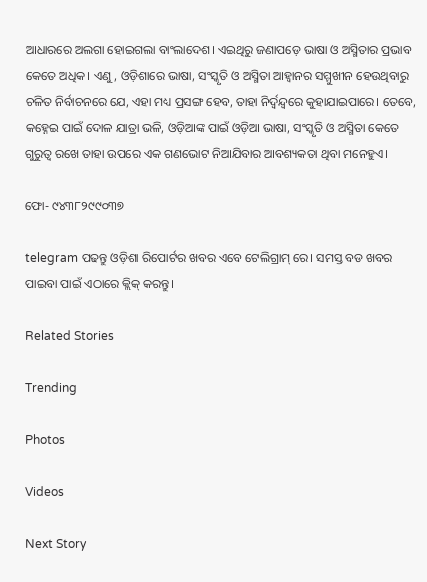ଆଧାରରେ ଅଲଗା ହୋଇଗଲା ବାଂଲାଦେଶ। ଏଇଥିରୁ ଜଣାପଡ଼େ ଭାଷା ଓ ଅସ୍ମିତାର ପ୍ରଭାବ କେତେ ଅଧିକ। ଏଣୁ, ଓଡ଼ିଶାରେ ଭାଷା, ସଂସ୍କୃତି ଓ ଅସ୍ମିତା ଆହ୍ୱାନର ସମ୍ମୁଖୀନ ହେଉଥିବାରୁ ଚଳିତ ନିର୍ବାଚନରେ ଯେ, ଏହା ମଧ୍ୟ ପ୍ରସଙ୍ଗ ହେବ, ତାହା ନିର୍ଦ୍ୱନ୍ଦ୍ୱରେ କୁହାଯାଇପାରେ। ତେବେ, କହ୍ନେଇ ପାଇଁ ଦୋଳ ଯାତ୍ରା ଭଳି, ଓଡ଼ିଆଙ୍କ ପାଇଁ ଓଡ଼ିଆ ଭାଷା, ସଂସ୍କୃତି ଓ ଅସ୍ମିତା କେତେ ଗୁରୁତ୍ୱ ରଖେ ତାହା ଉପରେ ଏକ ଗଣଭୋଟ ନିଆଯିବାର ଆବଶ୍ୟକତା ଥିବା ମନେହୁଏ।

ଫୋ- ୯୪୩୮୨୯୯୦୩୭

telegram ପଢନ୍ତୁ ଓଡ଼ିଶା ରିପୋର୍ଟର ଖବର ଏବେ ଟେଲିଗ୍ରାମ୍ ରେ। ସମସ୍ତ ବଡ ଖବର ପାଇବା ପାଇଁ ଏଠାରେ କ୍ଲିକ୍ କରନ୍ତୁ।

Related Stories

Trending

Photos

Videos

Next Story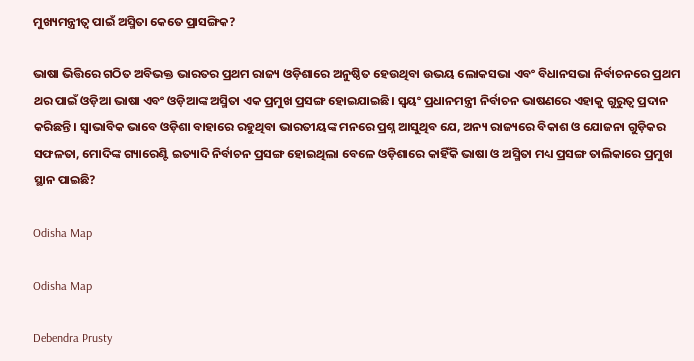ମୁଖ୍ୟମନ୍ତ୍ରୀତ୍ୱ ପାଇଁ ଅସ୍ମିତା କେତେ ପ୍ରାସଙ୍ଗିକ?

ଭାଷା ଭିତ୍ତିରେ ଗଠିତ ଅବିଭକ୍ତ ଭାରତର ପ୍ରଥମ ରାଜ୍ୟ ଓଡ଼ିଶାରେ ଅନୁଷ୍ଠିତ ହେଉଥିବା ଉଭୟ ଲୋକସଭା ଏବଂ ବିଧାନସଭା ନିର୍ବାଚନରେ ପ୍ରଥମ ଥର ପାଇଁ ଓଡ଼ିଆ ଭାଷା ଏବଂ ଓଡ଼ିଆଙ୍କ ଅସ୍ମିତା ଏକ ପ୍ରମୁଖ ପ୍ରସଙ୍ଗ ହୋଇଯାଇଛି। ସ୍ୱୟଂ ପ୍ରଧାନମନ୍ତ୍ରୀ ନିର୍ବାଚନ ଭାଷଣରେ ଏହାକୁ ଗୁରୁତ୍ୱ ପ୍ରଦାନ କରିଛନ୍ତି। ସ୍ୱାଭାବିକ ଭାବେ ଓଡ଼ିଶା ବାହାରେ ରହୁଥିବା ଭାରତୀୟଙ୍କ ମନରେ ପ୍ରଶ୍ନ ଆସୁଥିବ ଯେ, ଅନ୍ୟ ରାଜ୍ୟରେ ବିକାଶ ଓ ଯୋଜନା ଗୁଡ଼ିକର ସଫଳତା, ମୋଦିଙ୍କ ଗ୍ୟାରେଣ୍ଟି ଇତ୍ୟାଦି ନିର୍ବାଚନ ପ୍ରସଙ୍ଗ ହୋଇଥିଲା ବେଳେ ଓଡ଼ିଶାରେ କାହିଁକି ଭାଷା ଓ ଅସ୍ମିତା ମଧ୍ୟ ପ୍ରସଙ୍ଗ ତାଲିକାରେ ପ୍ରମୁଖ ସ୍ଥାନ ପାଇଛି?

Odisha Map

Odisha Map

Debendra Prusty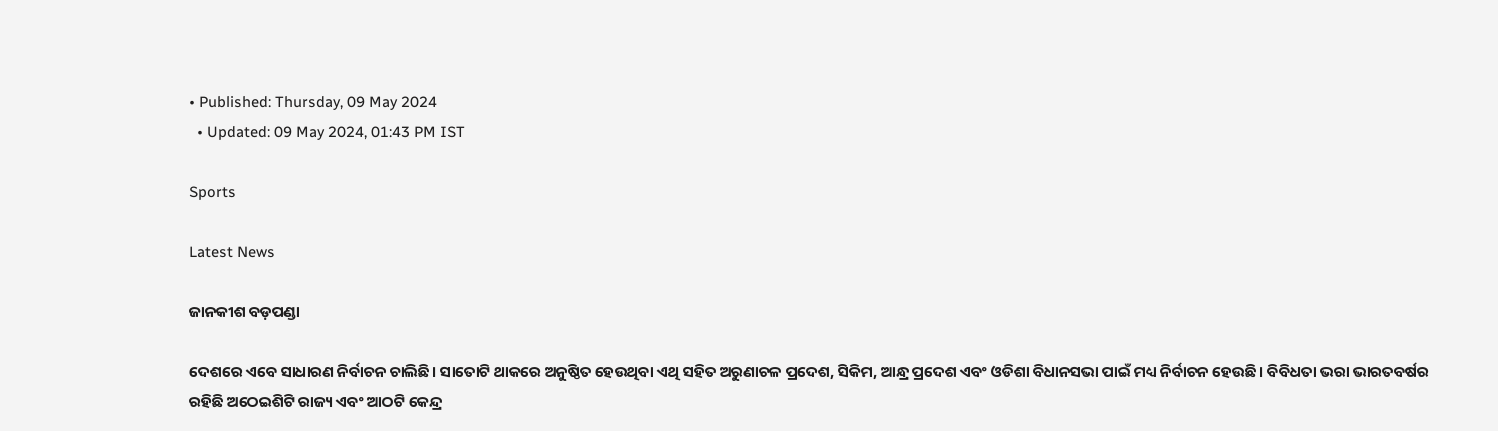• Published: Thursday, 09 May 2024
  • Updated: 09 May 2024, 01:43 PM IST

Sports

Latest News

ଜାନକୀଶ ବଡ଼ପଣ୍ଡା

ଦେଶରେ ଏବେ ସାଧାରଣ ନିର୍ବାଚନ ଚାଲିଛି। ସାତୋଟି ଥାକରେ ଅନୁଷ୍ଠିତ ହେଉଥିବା ଏଥି ସହିତ ଅରୁଣାଚଳ ପ୍ରଦେଶ, ସିକିମ, ଆନ୍ଧ୍ର ପ୍ରଦେଶ ଏବଂ ଓଡିଶା ବିଧାନସଭା ପାଇଁ ମଧ୍ୟ ନିର୍ବାଚନ ହେଉଛି। ବିବିଧତା ଭରା ଭାରତବର୍ଷର ରହିଛି ଅଠେଇଶିଟି ରାଜ୍ୟ ଏବଂ ଆଠଟି କେନ୍ଦ୍ର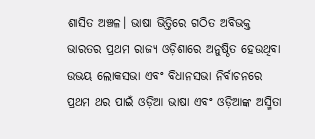ଶାସିତ ଅଞ୍ଚଳ। ଭାଷା ଭିତ୍ତିରେ ଗଠିତ ଅବିଭକ୍ତ ଭାରତର ପ୍ରଥମ ରାଜ୍ୟ ଓଡ଼ିଶାରେ ଅନୁଷ୍ଠିତ ହେଉଥିବା ଉଭୟ ଲୋକସଭା ଏବଂ ବିଧାନସଭା ନିର୍ବାଚନରେ ପ୍ରଥମ ଥର ପାଇଁ ଓଡ଼ିଆ ଭାଷା ଏବଂ ଓଡ଼ିଆଙ୍କ ଅସ୍ମିତା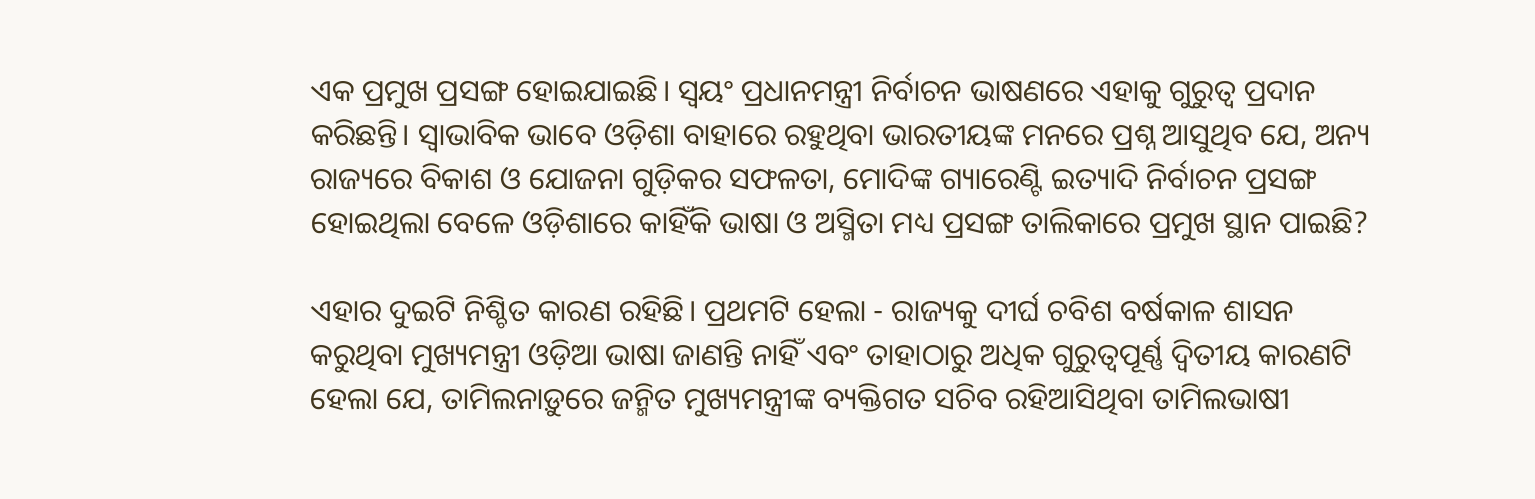ଏକ ପ୍ରମୁଖ ପ୍ରସଙ୍ଗ ହୋଇଯାଇଛି। ସ୍ୱୟଂ ପ୍ରଧାନମନ୍ତ୍ରୀ ନିର୍ବାଚନ ଭାଷଣରେ ଏହାକୁ ଗୁରୁତ୍ୱ ପ୍ରଦାନ କରିଛନ୍ତି। ସ୍ୱାଭାବିକ ଭାବେ ଓଡ଼ିଶା ବାହାରେ ରହୁଥିବା ଭାରତୀୟଙ୍କ ମନରେ ପ୍ରଶ୍ନ ଆସୁଥିବ ଯେ, ଅନ୍ୟ ରାଜ୍ୟରେ ବିକାଶ ଓ ଯୋଜନା ଗୁଡ଼ିକର ସଫଳତା, ମୋଦିଙ୍କ ଗ୍ୟାରେଣ୍ଟି ଇତ୍ୟାଦି ନିର୍ବାଚନ ପ୍ରସଙ୍ଗ ହୋଇଥିଲା ବେଳେ ଓଡ଼ିଶାରେ କାହିଁକି ଭାଷା ଓ ଅସ୍ମିତା ମଧ୍ୟ ପ୍ରସଙ୍ଗ ତାଲିକାରେ ପ୍ରମୁଖ ସ୍ଥାନ ପାଇଛି?

ଏହାର ଦୁଇଟି ନିଶ୍ଚିତ କାରଣ ରହିଛି। ପ୍ରଥମଟି ହେଲା - ରାଜ୍ୟକୁ ଦୀର୍ଘ ଚବିଶ ବର୍ଷକାଳ ଶାସନ କରୁଥିବା ମୁଖ୍ୟମନ୍ତ୍ରୀ ଓଡ଼ିଆ ଭାଷା ଜାଣନ୍ତି ନାହିଁ ଏବଂ ତାହାଠାରୁ ଅଧିକ ଗୁରୁତ୍ୱପୂର୍ଣ୍ଣ ଦ୍ୱିତୀୟ କାରଣଟି ହେଲା ଯେ, ତାମିଲନାଡ଼ୁରେ ଜନ୍ମିତ ମୁଖ୍ୟମନ୍ତ୍ରୀଙ୍କ ବ୍ୟକ୍ତିଗତ ସଚିବ ରହିଆସିଥିବା ତାମିଲଭାଷୀ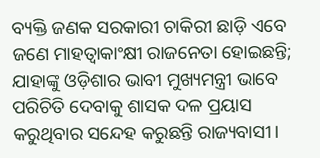ବ୍ୟକ୍ତି ଜଣକ ସରକାରୀ ଚାକିରୀ ଛାଡ଼ି ଏବେ ଜଣେ ମାହତ୍ୱାକାଂକ୍ଷୀ ରାଜନେତା ହୋଇଛନ୍ତି; ଯାହାଙ୍କୁ ଓଡ଼ିଶାର ଭାବୀ ମୁଖ୍ୟମନ୍ତ୍ରୀ ଭାବେ ପରିଚିତି ଦେବାକୁ ଶାସକ ଦଳ ପ୍ରୟାସ କରୁଥିବାର ସନ୍ଦେହ କରୁଛନ୍ତି ରାଜ୍ୟବାସୀ।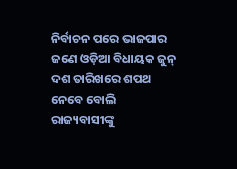ନିର୍ବାଚନ ପରେ ଭାଜପାର ଜଣେ ଓଡ଼ିଆ ବିଧାୟକ ଜୁନ୍ ଦଶ ତାରିଖରେ ଶପଥ ନେବେ ବୋଲି ରାଜ୍ୟବାସୀଙ୍କୁ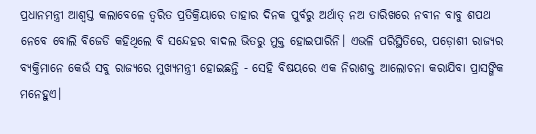ପ୍ରଧାନମନ୍ତ୍ରୀ ଆଶ୍ୱସ୍ତ କଲାବେଳେ ତ୍ୱରିତ ପ୍ରତିକ୍ରିୟାରେ ତାହାର ଦିନକ ପୁର୍ବରୁ ଅର୍ଥାତ୍ ନଅ ତାରିଖରେ ନବୀନ ବାବୁ ଶପଥ ନେବେ ବୋଲି ବିଜେଡି କହିଥିଲେ ବି ସନ୍ଦେହର ବାଦଲ ଭିତରୁ ମୁକ୍ତ ହୋଇପାରିନି। ଏଭଳି ପରିସ୍ଥିତିରେ, ପଡ଼ୋଶୀ ରାଜ୍ୟର ବ୍ୟକ୍ତିମାନେ କେଉଁ ସବୁ ରାଜ୍ୟରେ ମୁଖ୍ୟମନ୍ତ୍ରୀ ହୋଇଛନ୍ତି - ସେହି ବିଷୟରେ ଏକ ନିରାଶକ୍ତ ଆଲୋଚନା କରାଯିବା ପ୍ରାସଙ୍ଗିକ ମନେହୁଏ।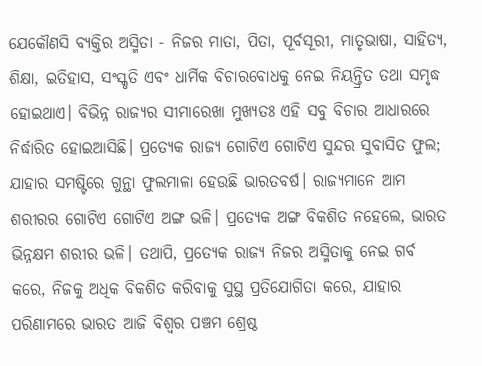ଯେକୌଣସି ବ୍ୟକ୍ତିର ଅସ୍ମିତା - ନିଜର ମାତା, ପିତା, ପୂର୍ବସୂରୀ, ମାତୃଭାଷା, ସାହିତ୍ୟ, ଶିକ୍ଷା, ଇତିହାସ, ସଂସ୍କୃତି ଏବଂ ଧାର୍ମିକ ବିଚାରବୋଧକୁ ନେଇ ନିୟନ୍ତ୍ରିତ ତଥା ସମୃଦ୍ଧ ହୋଇଥାଏ। ବିଭିନ୍ନ ରାଜ୍ୟର ସୀମାରେଖା ମୁଖ୍ୟତଃ ଏହି ସବୁ ବିଚାର ଆଧାରରେ ନିର୍ଦ୍ଧାରିତ ହୋଇଆସିଛି। ପ୍ରତ୍ୟେକ ରାଜ୍ୟ ଗୋଟିଏ ଗୋଟିଏ ସୁନ୍ଦର ସୁବାସିତ ଫୁଲ; ଯାହାର ସମଷ୍ଟିରେ ଗୁନ୍ଥା ଫୁଲମାଳା ହେଉଛି ଭାରତବର୍ଷ। ରାଜ୍ୟମାନେ ଆମ ଶରୀରର ଗୋଟିଏ ଗୋଟିଏ ଅଙ୍ଗ ଭଳି। ପ୍ରତ୍ୟେକ ଅଙ୍ଗ ବିକଶିତ ନହେଲେ, ଭାରତ ଭିନ୍ନକ୍ଷମ ଶରୀର ଭଳି। ତଥାପି, ପ୍ରତ୍ୟେକ ରାଜ୍ୟ ନିଜର ଅସ୍ମିତାକୁ ନେଇ ଗର୍ବ କରେ, ନିଜକୁ ଅଧିକ ବିକଶିତ କରିବାକୁ ସୁସ୍ଥ ପ୍ରତିଯୋଗିତା କରେ, ଯାହାର ପରିଣାମରେ ଭାରତ ଆଜି ବିଶ୍ୱର ପଞ୍ଚମ ଶ୍ରେଷ୍ଠ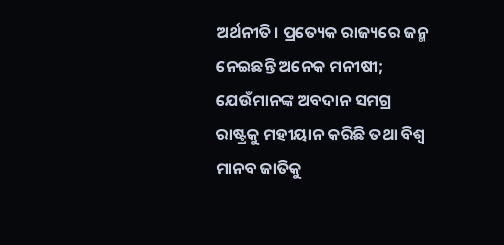ଅର୍ଥନୀତି। ପ୍ରତ୍ୟେକ ରାଜ୍ୟରେ ଜନ୍ମ ନେଇଛନ୍ତି ଅନେକ ମନୀଷୀ; ଯେଉଁମାନଙ୍କ ଅବଦାନ ସମଗ୍ର ରାଷ୍ଟ୍ରକୁ ମହୀୟାନ କରିଛି ତଥା ବିଶ୍ୱ ମାନବ ଜାତିକୁ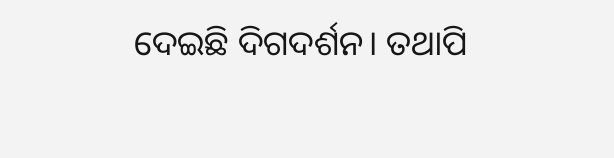ଦେଇଛି ଦିଗଦର୍ଶନ। ତଥାପି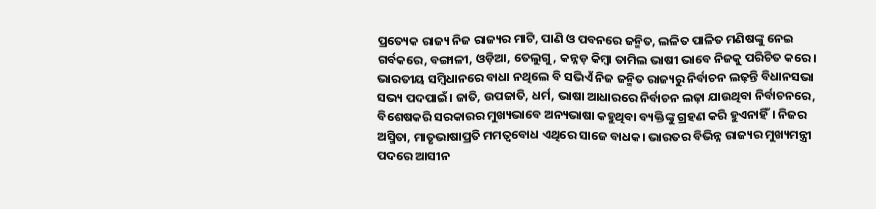ପ୍ରତ୍ୟେକ ରାଜ୍ୟ ନିଜ ରାଜ୍ୟର ମାଟି, ପାଣି ଓ ପବନରେ ଜନ୍ମିତ, ଲଳିତ ପାଳିତ ମଣିଷଙ୍କୁ ନେଇ ଗର୍ବକରେ, ବଙ୍ଗାଳୀ, ଓଡ଼ିଆ, ତେଲୁଗୁ, କନ୍ନଡ଼ କିମ୍ବା ତାମିଲ ଭାଷୀ ଭାବେ ନିଜକୁ ପରିଚିତ କରେ। ଭାରତୀୟ ସମ୍ବିଧାନରେ ବାଧା ନଥିଲେ ବି ସଭିଏଁ ନିଜ ଜନ୍ମିତ ରାଜ୍ୟରୁ ନିର୍ବାଚନ ଲଢ଼ନ୍ତି ବିଧାନସଭା ସଭ୍ୟ ପଦପାଇଁ। ଜାତି, ଉପଜାତି, ଧର୍ମ, ଭାଷା ଆଧାରରେ ନିର୍ବାଚନ ଲଢ଼ା ଯାଉଥିବା ନିର୍ବାଚନରେ, ବିଶେଷକରି ସରକାରର ମୁଖ୍ୟଭାବେ ଅନ୍ୟଭାଷା କହୁଥିବା ବ୍ୟକ୍ତିଙ୍କୁ ଗ୍ରହଣ କରି ହୁଏନାହିଁ। ନିଜର ଅସ୍ମିତା, ମାତୃଭାଷାପ୍ରତି ମମତ୍ୱବୋଧ ଏଥିରେ ସାଜେ ବାଧକ। ଭାରତର ବିଭିନ୍ନ ରାଜ୍ୟର ମୁଖ୍ୟମନ୍ତ୍ରୀ ପଦରେ ଆସୀନ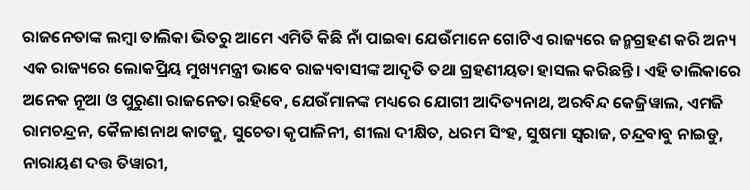ରାଜନେତାଙ୍କ ଲମ୍ବା ତାଲିକା ଭିତରୁ ଆମେ ଏମିତି କିଛି ନାଁ ପାଇଵା ଯେଉଁମାନେ ଗୋଟିଏ ରାଜ୍ୟରେ ଜନ୍ମଗ୍ରହଣ କରି ଅନ୍ୟ ଏକ ରାଜ୍ୟରେ ଲୋକପ୍ରିୟ ମୁଖ୍ୟମନ୍ତ୍ରୀ ଭାବେ ରାଜ୍ୟବାସୀଙ୍କ ଆଦୃତି ତଥା ଗ୍ରହଣୀୟତା ହାସଲ କରିଛନ୍ତି। ଏହି ତାଲିକାରେ ଅନେକ ନୂଆ ଓ ପୁରୁଣା ରାଜନେତା ରହିବେ, ଯେଉଁମାନଙ୍କ ମଧ୍ୟରେ ଯୋଗୀ ଆଦିତ୍ୟନାଥ, ଅରବିନ୍ଦ କେଜ୍ରିୱାଲ, ଏମଜି ରାମଚନ୍ଦ୍ରନ, କୈଳାଶନାଥ କାଟଜୁ, ସୁଚେତା କୃପାଳିନୀ, ଶୀଲା ଦୀକ୍ଷିତ, ଧରମ ସିଂହ, ସୁଷମା ସ୍ୱରାଜ, ଚନ୍ଦ୍ରବାବୁ ନାଇଡୁ, ନାରାୟଣ ଦତ୍ତ ତିୱାରୀ,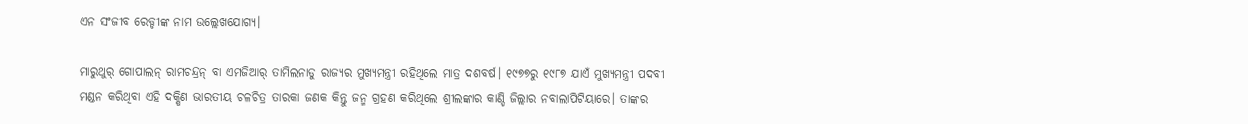ଏନ ସଂଜୀବ ରେଡ୍ଡୀଙ୍କ ନାମ ଉଲ୍ଲେଖଯୋଗ୍ୟ।

ମାରୁଥୁର୍ ଗୋପାଲନ୍ ରାମଚନ୍ଦ୍ରନ୍ ବା ଏମଜିଆର୍ ତାମିଲନାଡୁ ରାଜ୍ୟର ମୁଖ୍ୟମନ୍ତ୍ରୀ ରହିଥିଲେ ମାତ୍ର ଦଶବର୍ଷ। ୧୯୭୭ରୁ ୧୯୮୭ ଯାଏଁ ମୁଖ୍ୟମନ୍ତ୍ରୀ ପଦବୀ ମଣ୍ଡନ କରିଥିବା ଏହି ଦକ୍ଷିଣ ଭାରତୀୟ ଚଳଚିତ୍ର ତାରକା ଜଣକ କିନ୍ତୁ ଜନ୍ମ ଗ୍ରହଣ କରିଥିଲେ ଶ୍ରୀଲଙ୍କାର କାଣ୍ଡି ଜିଲ୍ଲାର ନବାଲାପିଟିୟାରେ। ତାଙ୍କର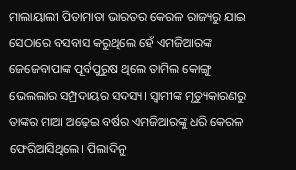ମାଲାୟାଲୀ ପିତାମାତା ଭାରତର କେରଳ ରାଜ୍ୟରୁ ଯାଇ ସେଠାରେ ବସବାସ କରୁଥିଲେ ହେଁ ଏମଜିଆରଙ୍କ ଜେଜେବାପାଙ୍କ ପୂର୍ବପୁରୁଷ ଥିଲେ ତାମିଲ କୋଙ୍ଗୁ ଭେଲଲାର ସମ୍ପ୍ରଦାୟର ସଦସ୍ୟ। ସ୍ୱାମୀଙ୍କ ମୃତ୍ୟୁକାରଣରୁ ତାଙ୍କର ମାଆ ଅଢ଼େଇ ବର୍ଷର ଏମଜିଆରଙ୍କୁ ଧରି କେରଳ ଫେରିଆସିଥିଲେ। ପିଲାଦିନୁ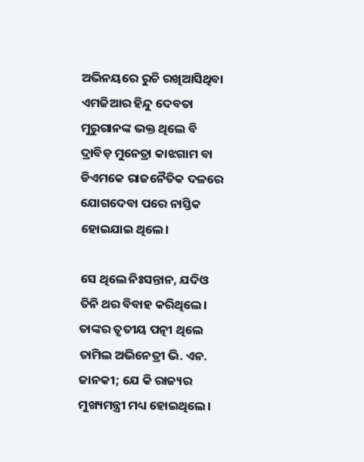ଅଭିନୟରେ ରୁଚି ରଖିଆସିଥିବା ଏମଜିଆର ହିନ୍ଦୁ ଦେବତା ମୁରୁଗାନଙ୍କ ଭକ୍ତ ଥିଲେ ବି ଦ୍ରାବିଡ଼ ମୁନେତ୍ରା କାଝଗାମ ବା ଡିଏମକେ ରାଜନୈତିକ ଦଳରେ ଯୋଗଦେବା ପରେ ନାସ୍ତିକ ହୋଇଯାଇ ଥିଲେ।

ସେ ଥିଲେ ନିଃସନ୍ତାନ, ଯଦିଓ ତିନି ଥର ବିବାହ କରିଥିଲେ। ତାଙ୍କର ତୃତୀୟ ପତ୍ନୀ ଥିଲେ ତାମିଲ ଅଭିନେତ୍ରୀ ଭି. ଏନ. ଜାନକୀ; ଯେ କି ରାଜ୍ୟର ମୁଖ୍ୟମନ୍ତ୍ରୀ ମଧ୍ୟ ହୋଇଥିଲେ।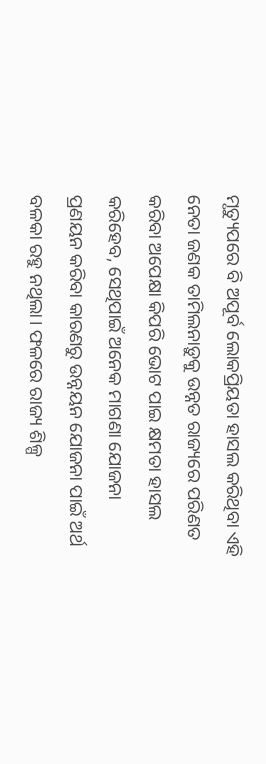ମୃତ୍ୟୁପରେ ବି ଅପୂର୍ବ ଲୋକପ୍ରିୟତା ହାସଲ କରିଥିବା ଏହି ନେତା ଜଣକ ତାମିଲନାଡ଼ୁକୁ ଉନ୍ନତ ରାଜ୍ୟରେ ପରିଣତ କରିବା ଅପେକ୍ଷା କିପରି ଭୋଟ ପାଇ କ୍ଷମତା ହାସଲ କରିହେବ, ସେଥିପାଇଁ ଅନେକ ମାଗଣା ଯୋଜନା ପ୍ରଣୟନ କରିବା କାରଣରୁ ଉନ୍ନୟନ ଯୋଜନା ପାଇଁ ଅର୍ଥ ବଳକା ରହୁ ନଥିଲା। ଫଳରେ ରାଜ୍ୟ ଶିଳ୍ପ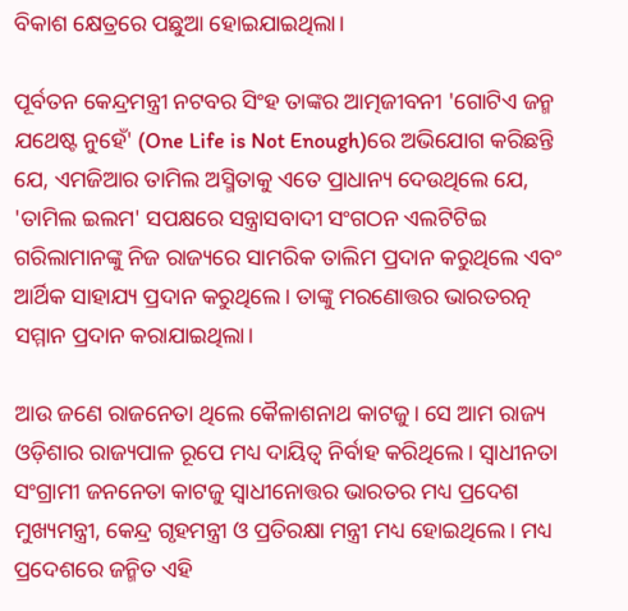ବିକାଶ କ୍ଷେତ୍ରରେ ପଛୁଆ ହୋଇଯାଇଥିଲା।

ପୂର୍ବତନ କେନ୍ଦ୍ରମନ୍ତ୍ରୀ ନଟବର ସିଂହ ତାଙ୍କର ଆତ୍ମଜୀବନୀ 'ଗୋଟିଏ ଜନ୍ମ ଯଥେଷ୍ଟ ନୁହେଁ' (One Life is Not Enough)ରେ ଅଭିଯୋଗ କରିଛନ୍ତି ଯେ, ଏମଜିଆର ତାମିଲ ଅସ୍ମିତାକୁ ଏତେ ପ୍ରାଧାନ୍ୟ ଦେଉଥିଲେ ଯେ, 'ତାମିଲ ଇଲମ' ସପକ୍ଷରେ ସନ୍ତ୍ରାସବାଦୀ ସଂଗଠନ ଏଲଟିଟିଇ ଗରିଲାମାନଙ୍କୁ ନିଜ ରାଜ୍ୟରେ ସାମରିକ ତାଲିମ ପ୍ରଦାନ କରୁଥିଲେ ଏବଂ ଆର୍ଥିକ ସାହାଯ୍ୟ ପ୍ରଦାନ କରୁଥିଲେ। ତାଙ୍କୁ ମରଣୋତ୍ତର ଭାରତରତ୍ନ ସମ୍ମାନ ପ୍ରଦାନ କରାଯାଇଥିଲା।

ଆଉ ଜଣେ ରାଜନେତା ଥିଲେ କୈଳାଶନାଥ କାଟଜୁ। ସେ ଆମ ରାଜ୍ୟ ଓଡ଼ିଶାର ରାଜ୍ୟପାଳ ରୂପେ ମଧ୍ୟ ଦାୟିତ୍ୱ ନିର୍ବାହ କରିଥିଲେ। ସ୍ୱାଧୀନତା ସଂଗ୍ରାମୀ ଜନନେତା କାଟଜୁ ସ୍ୱାଧୀନୋତ୍ତର ଭାରତର ମଧ୍ୟ ପ୍ରଦେଶ ମୁଖ୍ୟମନ୍ତ୍ରୀ, କେନ୍ଦ୍ର ଗୃହମନ୍ତ୍ରୀ ଓ ପ୍ରତିରକ୍ଷା ମନ୍ତ୍ରୀ ମଧ୍ୟ ହୋଇଥିଲେ। ମଧ୍ୟ ପ୍ରଦେଶରେ ଜନ୍ମିତ ଏହି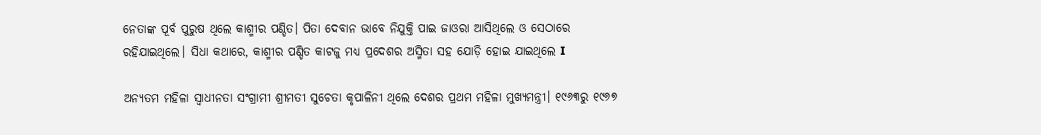ନେତାଙ୍କ ପୂର୍ବ ପୁରୁଷ ଥିଲେ କାଶ୍ମୀର ପଣ୍ଡିତ। ପିତା ଦେବାନ ଭାବେ ନିଯୁକ୍ତି ପାଇ ଜାଓରା ଆସିଥିଲେ ଓ ସେଠାରେ ରହିଯାଇଥିଲେ। ସିଧା କଥାରେ, କାଶ୍ମୀର ପଣ୍ଡିତ କାଟଜୁ ମଧ୍ୟ ପ୍ରଦେଶର ଅସ୍ମିତା ସହ ଯୋଡ଼ି ହୋଇ ଯାଇଥିଲେ I

ଅନ୍ୟତମ ମହିଳା ସ୍ୱାଧୀନତା ସଂଗ୍ରାମୀ ଶ୍ରୀମତୀ ସୁଚେତା କୃପାଳିନୀ ଥିଲେ ଦେଶର ପ୍ରଥମ ମହିଳା ମୁଖ୍ୟମନ୍ତ୍ରୀ। ୧୯୬୩ରୁ ୧୯୬୭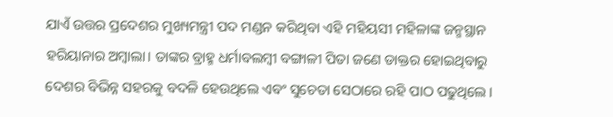ଯାଏଁ ଉତ୍ତର ପ୍ରଦେଶର ମୁଖ୍ୟମନ୍ତ୍ରୀ ପଦ ମଣ୍ଡନ କରିଥିବା ଏହି ମହିୟସୀ ମହିଳାଙ୍କ ଜନ୍ମସ୍ଥାନ ହରିୟାନାର ଅମ୍ବାଲା। ତାଙ୍କର ବ୍ରାହ୍ମ ଧର୍ମାବଲମ୍ବୀ ବଙ୍ଗାଳୀ ପିତା ଜଣେ ଡାକ୍ତର ହୋଇଥିବାରୁ ଦେଶର ବିଭିନ୍ନ ସହରକୁ ବଦଳି ହେଉଥିଲେ ଏବଂ ସୁଚେତା ସେଠାରେ ରହି ପାଠ ପଢୁଥିଲେ।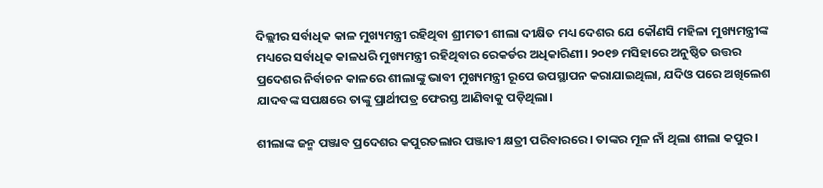ଦିଲ୍ଲୀର ସର୍ବାଧିକ କାଳ ମୁଖ୍ୟମନ୍ତ୍ରୀ ରହିଥିବା ଶ୍ରୀମତୀ ଶୀଲା ଦୀକ୍ଷିତ ମଧ୍ୟ ଦେଶର ଯେ କୌଣସି ମହିଳା ମୁଖ୍ୟମନ୍ତ୍ରୀଙ୍କ ମଧ୍ୟରେ ସର୍ବାଧିକ କାଳଧରି ମୁଖ୍ୟମନ୍ତ୍ରୀ ରହିଥିବାର ରେକର୍ଡର ଅଧିକାରିଣୀ। ୨୦୧୭ ମସିହାରେ ଅନୁଷ୍ଠିତ ଉତ୍ତର ପ୍ରଦେଶର ନିର୍ବାଚନ କାଳରେ ଶୀଲାଙ୍କୁ ଭାବୀ ମୁଖ୍ୟମନ୍ତ୍ରୀ ରୂପେ ଉପସ୍ଥାପନ କରାଯାଇଥିଲା, ଯଦିଓ ପରେ ଅଖିଲେଶ ଯାଦବଙ୍କ ସପକ୍ଷରେ ତାଙ୍କୁ ପ୍ରାର୍ଥୀପତ୍ର ଫେରସ୍ତ ଆଣିବାକୁ ପଡ଼ିଥିଲା।

ଶୀଲାଙ୍କ ଜନ୍ମ ପଞ୍ଜାବ ପ୍ରଦେଶର କପୁରତଲାର ପଞ୍ଜାବୀ କ୍ଷତ୍ରୀ ପରିବାରରେ। ତାଙ୍କର ମୂଳ ନାଁ ଥିଲା ଶୀଲା କପୁର।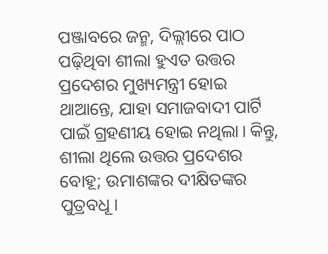ପଞ୍ଜାବରେ ଜନ୍ମ, ଦିଲ୍ଲୀରେ ପାଠ ପଢ଼ିଥିବା ଶୀଲା ହୁଏତ ଉତ୍ତର ପ୍ରଦେଶର ମୁଖ୍ୟମନ୍ତ୍ରୀ ହୋଇ ଥାଆନ୍ତେ, ଯାହା ସମାଜବାଦୀ ପାର୍ଟି ପାଇଁ ଗ୍ରହଣୀୟ ହୋଇ ନଥିଲା। କିନ୍ତୁ, ଶୀଲା ଥିଲେ ଉତ୍ତର ପ୍ରଦେଶର ବୋହୂ; ଉମାଶଙ୍କର ଦୀକ୍ଷିତଙ୍କର ପୁତ୍ରବଧୂ।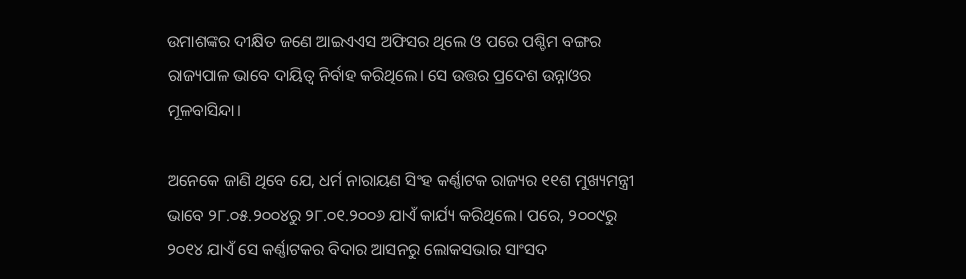ଉମାଶଙ୍କର ଦୀକ୍ଷିତ ଜଣେ ଆଇଏଏସ ଅଫିସର ଥିଲେ ଓ ପରେ ପଶ୍ଚିମ ବଙ୍ଗର ରାଜ୍ୟପାଳ ଭାବେ ଦାୟିତ୍ୱ ନିର୍ବାହ କରିଥିଲେ। ସେ ଉତ୍ତର ପ୍ରଦେଶ ଉନ୍ନାଓର ମୂଳବାସିନ୍ଦା।

ଅନେକେ ଜାଣି ଥିବେ ଯେ, ଧର୍ମ ନାରାୟଣ ସିଂହ କର୍ଣ୍ଣାଟକ ରାଜ୍ୟର ୧୧ଶ ମୁଖ୍ୟମନ୍ତ୍ରୀ ଭାବେ ୨୮.୦୫.୨୦୦୪ରୁ ୨୮.୦୧.୨୦୦୬ ଯାଏଁ କାର୍ଯ୍ୟ କରିଥିଲେ। ପରେ, ୨୦୦୯ରୁ ୨୦୧୪ ଯାଏଁ ସେ କର୍ଣ୍ଣାଟକର ବିଦାର ଆସନରୁ ଲୋକସଭାର ସାଂସଦ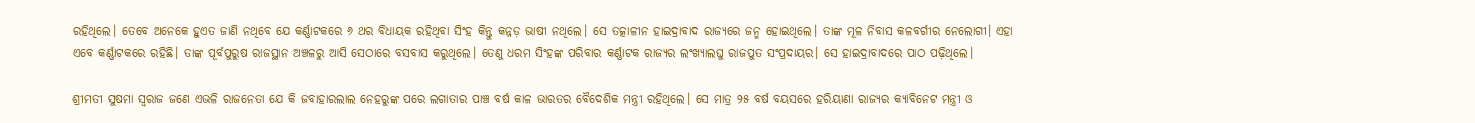ରହିଥିଲେ। ତେବେ ଅନେକେ ହୁଏତ ଜାଣି ନଥିବେ ଯେ କର୍ଣ୍ଣାଟକରେ ୬ ଥର ବିଧାୟକ ରହିଥିବା ସିଂହ କିନ୍ତୁ କନ୍ନଡ଼ ଭାଷୀ ନଥିଲେ। ସେ ତତ୍କାଳୀନ ହାଇଦ୍ରାବାଦ ରାଜ୍ୟରେ ଜନ୍ମ ହୋଇଥିଲେ। ତାଙ୍କ ମୂଳ ନିବାସ କଳବର୍ଗୀର ନେଲୋଗୀ। ଏହା ଏବେ କର୍ଣ୍ଣାଟକରେ ରହିଛି। ତାଙ୍କ ପୂର୍ବପୁରୁଷ ରାଜସ୍ଥାନ ଅଞ୍ଚଳରୁ ଆସି ସେଠାରେ ବସବାସ କରୁଥିଲେ। ତେଣୁ ଧରମ ସିଂହଙ୍କ ପରିବାର କର୍ଣ୍ଣାଟକ ରାଜ୍ୟର ଲଂଖ୍ୟାଲଘୁ ରାଜପୁତ ସଂପ୍ରଦାୟର। ସେ ହାଇଦ୍ରାବାଦରେ ପାଠ ପଢ଼ିଥିଲେ।

ଶ୍ରୀମତୀ ସୁଷମା ସ୍ୱରାଜ ଜଣେ ଏଭଳି ରାଜନେତା ଯେ କି ଜବାହାରଲାଲ ନେହରୁଙ୍କ ପରେ ଲଗାତାର ପାଞ୍ଚ ବର୍ଷ କାଳ ଭାରତର ବୈଦେଶିକ ମନ୍ତ୍ରୀ ରହିଥିଲେ। ସେ ମାତ୍ର ୨୫ ବର୍ଷ ବୟସରେ ହରିୟାଣା ରାଜ୍ୟର କ୍ୟାବିନେଟ ମନ୍ତ୍ରୀ ଓ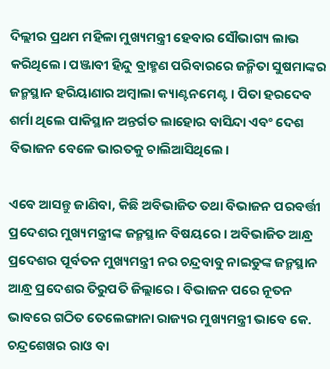ଦିଲ୍ଲୀର ପ୍ରଥମ ମହିଳା ମୁଖ୍ୟମନ୍ତ୍ରୀ ହେବାର ସୌଭାଗ୍ୟ ଲାଭ କରିଥିଲେ। ପଞ୍ଜାବୀ ହିନ୍ଦୁ ବ୍ରାହ୍ମଣ ପରିବାରରେ ଜନ୍ମିତା ସୁଷମାଙ୍କର ଜନ୍ମସ୍ଥାନ ହରିୟାଣାର ଅମ୍ବାଲା କ୍ୟାଣ୍ଟନମେଣ୍ଟ। ପିତା ହରଦେବ ଶର୍ମା ଥିଲେ ପାକିସ୍ଥାନ ଅନ୍ତର୍ଗତ ଲାହୋର ବାସିନ୍ଦା ଏବଂ ଦେଶ ବିଭାଜନ ବେଳେ ଭାରତକୁ ଚାଲିଆସିଥିଲେ।

ଏବେ ଆସନ୍ତୁ ଜାଣିବା, କିଛି ଅବିଭାଜିତ ତଥା ବିଭାଜନ ପରବର୍ତ୍ତୀ ପ୍ରଦେଶର ମୁଖ୍ୟମନ୍ତ୍ରୀଙ୍କ ଜନ୍ମସ୍ଥାନ ବିଷୟରେ। ଅବିଭାଜିତ ଆନ୍ଧ୍ର ପ୍ରଦେଶର ପୂର୍ବତନ ମୁଖ୍ୟମନ୍ତ୍ରୀ ନର ଚନ୍ଦ୍ରବାବୁ ନାଇଡୁଙ୍କ ଜନ୍ମସ୍ଥାନ ଆନ୍ଧ୍ର ପ୍ରଦେଶର ତିରୁପତି ଜିଲ୍ଲାରେ। ବିଭାଜନ ପରେ ନୂତନ ଭାବରେ ଗଠିତ ତେଲେଙ୍ଗାନା ରାଜ୍ୟର ମୁଖ୍ୟମନ୍ତ୍ରୀ ଭାବେ କେ. ଚନ୍ଦ୍ରଶେଖର ରାଓ ବା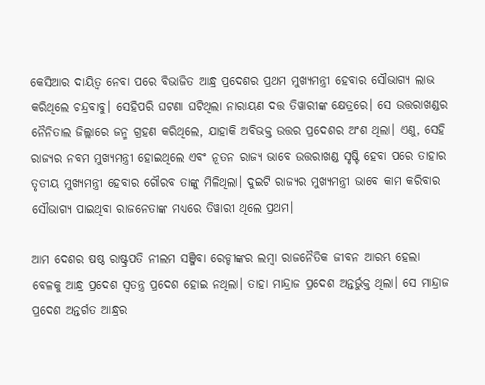କେସିଆର ଦାୟିତ୍ୱ ନେବା ପରେ ବିଭାଜିତ ଆନ୍ଧ୍ର ପ୍ରଦେଶର ପ୍ରଥମ ମୁଖ୍ୟମନ୍ତ୍ରୀ ହେବାର ସୌଭାଗ୍ୟ ଲାଭ କରିଥିଲେ ଚନ୍ଦ୍ରବାବୁ। ସେହିପରି ଘଟଣା ଘଟିଥିଲା ନାରାୟଣ ଦତ୍ତ ତିୱାରୀଙ୍କ କ୍ଷେତ୍ରରେ। ସେ ଉତ୍ତରାଖଣ୍ଡର ନୈନିତାଲ ଜିଲ୍ଲାରେ ଜନ୍ମ ଗ୍ରହଣ କରିଥିଲେ, ଯାହାକି ଅବିଭକ୍ତ ଉତ୍ତର ପ୍ରଦେଶର ଅଂଶ ଥିଲା। ଏଣୁ, ସେହି ରାଜ୍ୟର ନବମ ମୁଖ୍ୟମନ୍ତ୍ରୀ ହୋଇଥିଲେ ଏବଂ ନୂତନ ରାଜ୍ୟ ଭାବେ ଉତ୍ତରାଖଣ୍ଡ ସୃଷ୍ଟି ହେବା ପରେ ତାହାର ତୃତୀୟ ମୁଖ୍ୟମନ୍ତ୍ରୀ ହେବାର ଗୌରବ ତାଙ୍କୁ ମିଳିଥିଲା। ଦୁଇଟି ରାଜ୍ୟର ମୁଖ୍ୟମନ୍ତ୍ରୀ ଭାବେ କାମ କରିବାର ସୌଭାଗ୍ୟ ପାଇଥିବା ରାଜନେତାଙ୍କ ମଧ୍ୟରେ ତିୱାରୀ ଥିଲେ ପ୍ରଥମ।

ଆମ ଦେଶର ଷଷ୍ଠ ରାଷ୍ଟ୍ରପତି ନୀଲମ ସଞ୍ଜିବା ରେଡ୍ଡୀଙ୍କର ଲମ୍ବା ରାଜନୈତିକ ଜୀବନ ଆରମ୍ଭ ହେଲା ବେଳକୁ ଆନ୍ଧ୍ର ପ୍ରଦେଶ ସ୍ୱତନ୍ତ୍ର ପ୍ରଦେଶ ହୋଇ ନଥିଲା। ତାହା ମାନ୍ଦ୍ରାଜ ପ୍ରଦେଶ ଅନ୍ତର୍ଭୁକ୍ତ ଥିଲା। ସେ ମାନ୍ଦ୍ରାଜ ପ୍ରଦେଶ ଅନ୍ତର୍ଗତ ଆନ୍ଧ୍ରର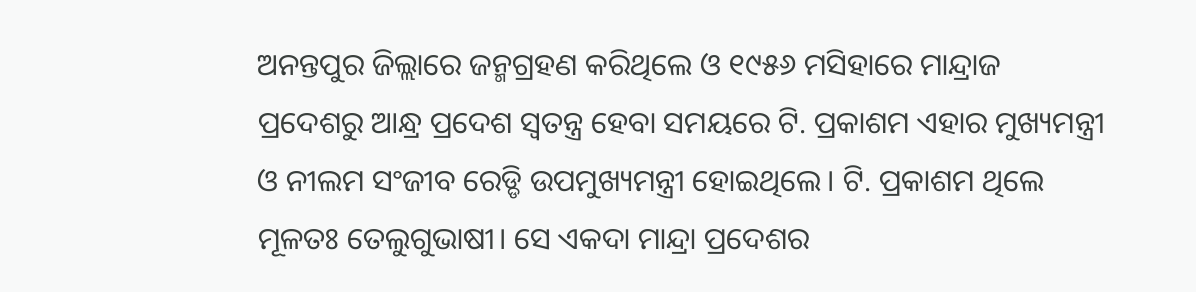ଅନନ୍ତପୁର ଜିଲ୍ଲାରେ ଜନ୍ମଗ୍ରହଣ କରିଥିଲେ ଓ ୧୯୫୬ ମସିହାରେ ମାନ୍ଦ୍ରାଜ ପ୍ରଦେଶରୁ ଆନ୍ଧ୍ର ପ୍ରଦେଶ ସ୍ୱତନ୍ତ୍ର ହେବା ସମୟରେ ଟି. ପ୍ରକାଶମ ଏହାର ମୁଖ୍ୟମନ୍ତ୍ରୀ ଓ ନୀଲମ ସଂଜୀବ ରେଡ୍ଡି ଉପମୁଖ୍ୟମନ୍ତ୍ରୀ ହୋଇଥିଲେ। ଟି. ପ୍ରକାଶମ ଥିଲେ ମୂଳତଃ ତେଲୁଗୁଭାଷୀ। ସେ ଏକଦା ମାନ୍ଦ୍ରା ପ୍ରଦେଶର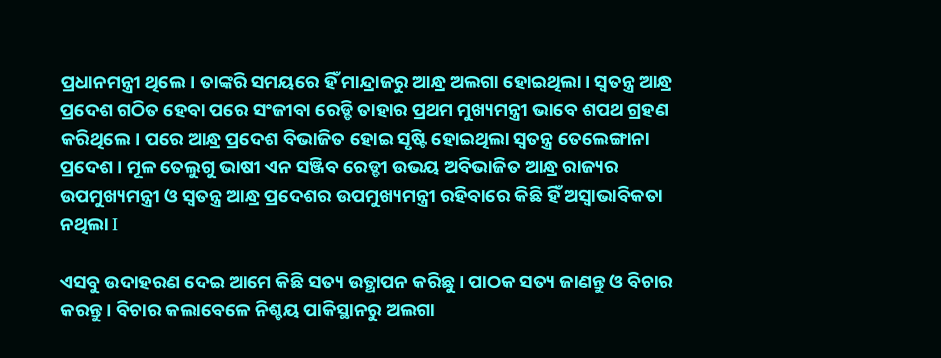ପ୍ରଧାନମନ୍ତ୍ରୀ ଥିଲେ। ତାଙ୍କରି ସମୟରେ ହିଁ ମାନ୍ଦ୍ରାଜରୁ ଆନ୍ଧ୍ର ଅଲଗା ହୋଇଥିଲା। ସ୍ୱତନ୍ତ୍ର ଆନ୍ଧ୍ର ପ୍ରଦେଶ ଗଠିତ ହେବା ପରେ ସଂଜୀବା ରେଡ୍ଡି ତାହାର ପ୍ରଥମ ମୁଖ୍ୟମନ୍ତ୍ରୀ ଭାବେ ଶପଥ ଗ୍ରହଣ କରିଥିଲେ। ପରେ ଆନ୍ଧ୍ର ପ୍ରଦେଶ ବିଭାଜିତ ହୋଇ ସୃଷ୍ଟି ହୋଇଥିଲା ସ୍ୱତନ୍ତ୍ର ତେଲେଙ୍ଗାନା ପ୍ରଦେଶ। ମୂଳ ତେଲୁଗୁ ଭାଷୀ ଏନ ସଞ୍ଜିବ ରେଡ୍ଡୀ ଉଭୟ ଅବିଭାଜିତ ଆନ୍ଧ୍ର ରାଜ୍ୟର ଉପମୁଖ୍ୟମନ୍ତ୍ରୀ ଓ ସ୍ୱତନ୍ତ୍ର ଆନ୍ଧ୍ର ପ୍ରଦେଶର ଉପମୁଖ୍ୟମନ୍ତ୍ରୀ ରହିବାରେ କିଛି ହିଁ ଅସ୍ୱାଭାବିକତା ନଥିଲା I

ଏସବୁ ଉଦାହରଣ ଦେଇ ଆମେ କିଛି ସତ୍ୟ ଉତ୍ଥାପନ କରିଛୁ। ପାଠକ ସତ୍ୟ ଜାଣନ୍ତୁ ଓ ବିଚାର କରନ୍ତୁ। ବିଚାର କଲାବେଳେ ନିଶ୍ଚୟ ପାକିସ୍ଥାନରୁ ଅଲଗା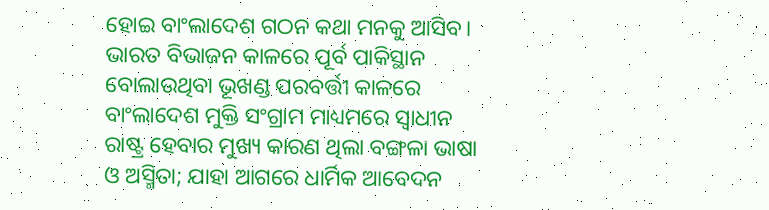ହୋଇ ବାଂଲାଦେଶ ଗଠନ କଥା ମନକୁ ଆସିବ। ଭାରତ ବିଭାଜନ କାଳରେ ପୂର୍ବ ପାକିସ୍ଥାନ ବୋଲାଉଥିବା ଭୂଖଣ୍ଡ ପରବର୍ତ୍ତୀ କାଳରେ ବାଂଲାଦେଶ ମୁକ୍ତି ସଂଗ୍ରାମ ମାଧ୍ୟମରେ ସ୍ୱାଧୀନ ରାଷ୍ଟ୍ର ହେବାର ମୁଖ୍ୟ କାରଣ ଥିଲା ବଙ୍ଗଳା ଭାଷା ଓ ଅସ୍ମିତା; ଯାହା ଆଗରେ ଧାର୍ମିକ ଆବେଦନ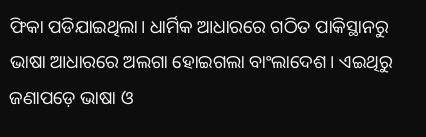ଫିକା ପଡିଯାଇଥିଲା। ଧାର୍ମିକ ଆଧାରରେ ଗଠିତ ପାକିସ୍ଥାନରୁ ଭାଷା ଆଧାରରେ ଅଲଗା ହୋଇଗଲା ବାଂଲାଦେଶ। ଏଇଥିରୁ ଜଣାପଡ଼େ ଭାଷା ଓ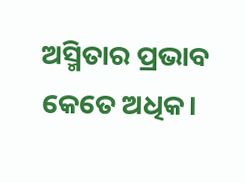ଅସ୍ମିତାର ପ୍ରଭାବ କେତେ ଅଧିକ।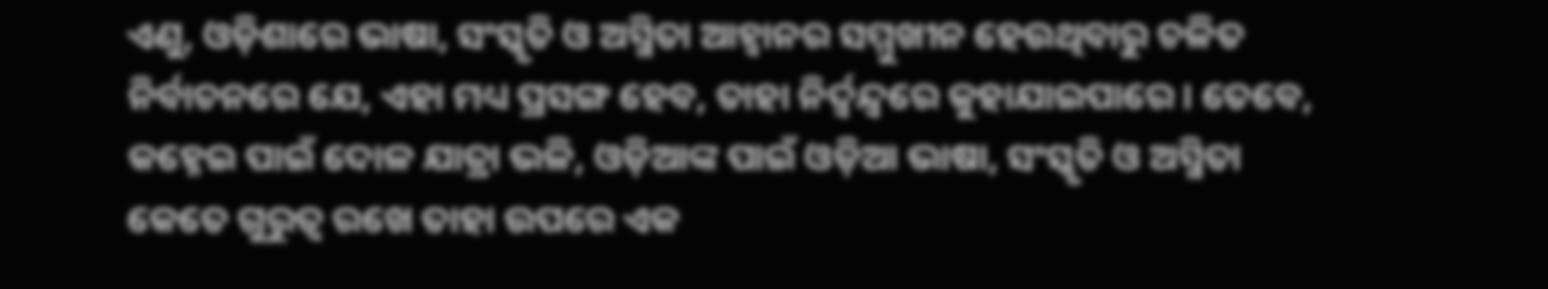ଏଣୁ, ଓଡ଼ିଶାରେ ଭାଷା, ସଂସ୍କୃତି ଓ ଅସ୍ମିତା ଆହ୍ୱାନର ସମ୍ମୁଖୀନ ହେଉଥିବାରୁ ଚଳିତ ନିର୍ବାଚନରେ ଯେ, ଏହା ମଧ୍ୟ ପ୍ରସଙ୍ଗ ହେବ, ତାହା ନିର୍ଦ୍ୱନ୍ଦ୍ୱରେ କୁହାଯାଇପାରେ। ତେବେ, କହ୍ନେଇ ପାଇଁ ଦୋଳ ଯାତ୍ରା ଭଳି, ଓଡ଼ିଆଙ୍କ ପାଇଁ ଓଡ଼ିଆ ଭାଷା, ସଂସ୍କୃତି ଓ ଅସ୍ମିତା କେତେ ଗୁରୁତ୍ୱ ରଖେ ତାହା ଉପରେ ଏକ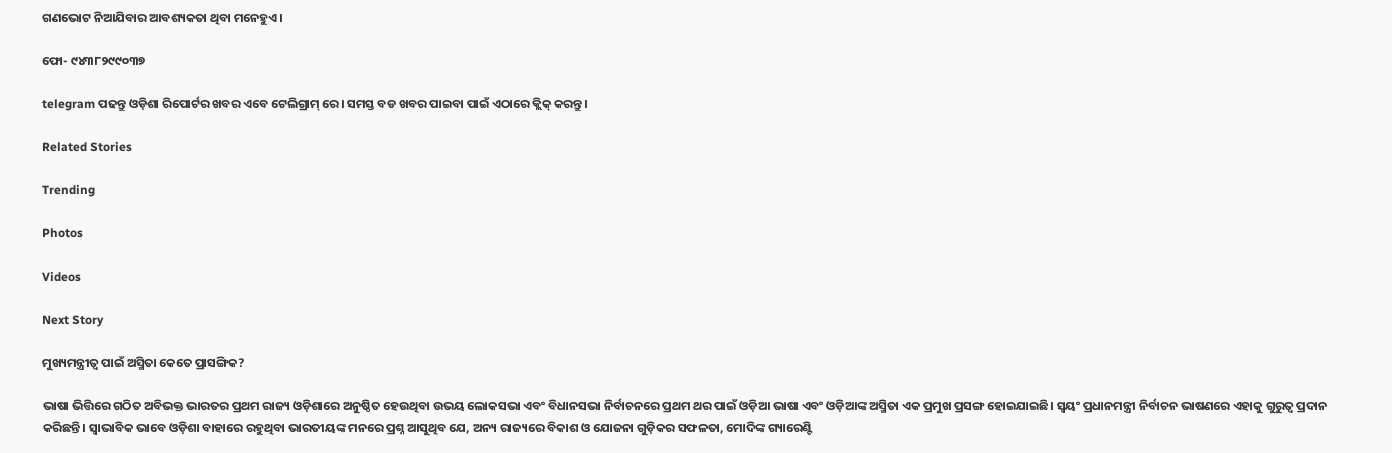ଗଣଭୋଟ ନିଆଯିବାର ଆବଶ୍ୟକତା ଥିବା ମନେହୁଏ।

ଫୋ- ୯୪୩୮୨୯୯୦୩୭

telegram ପଢନ୍ତୁ ଓଡ଼ିଶା ରିପୋର୍ଟର ଖବର ଏବେ ଟେଲିଗ୍ରାମ୍ ରେ। ସମସ୍ତ ବଡ ଖବର ପାଇବା ପାଇଁ ଏଠାରେ କ୍ଲିକ୍ କରନ୍ତୁ।

Related Stories

Trending

Photos

Videos

Next Story

ମୁଖ୍ୟମନ୍ତ୍ରୀତ୍ୱ ପାଇଁ ଅସ୍ମିତା କେତେ ପ୍ରାସଙ୍ଗିକ?

ଭାଷା ଭିତ୍ତିରେ ଗଠିତ ଅବିଭକ୍ତ ଭାରତର ପ୍ରଥମ ରାଜ୍ୟ ଓଡ଼ିଶାରେ ଅନୁଷ୍ଠିତ ହେଉଥିବା ଉଭୟ ଲୋକସଭା ଏବଂ ବିଧାନସଭା ନିର୍ବାଚନରେ ପ୍ରଥମ ଥର ପାଇଁ ଓଡ଼ିଆ ଭାଷା ଏବଂ ଓଡ଼ିଆଙ୍କ ଅସ୍ମିତା ଏକ ପ୍ରମୁଖ ପ୍ରସଙ୍ଗ ହୋଇଯାଇଛି। ସ୍ୱୟଂ ପ୍ରଧାନମନ୍ତ୍ରୀ ନିର୍ବାଚନ ଭାଷଣରେ ଏହାକୁ ଗୁରୁତ୍ୱ ପ୍ରଦାନ କରିଛନ୍ତି। ସ୍ୱାଭାବିକ ଭାବେ ଓଡ଼ିଶା ବାହାରେ ରହୁଥିବା ଭାରତୀୟଙ୍କ ମନରେ ପ୍ରଶ୍ନ ଆସୁଥିବ ଯେ, ଅନ୍ୟ ରାଜ୍ୟରେ ବିକାଶ ଓ ଯୋଜନା ଗୁଡ଼ିକର ସଫଳତା, ମୋଦିଙ୍କ ଗ୍ୟାରେଣ୍ଟି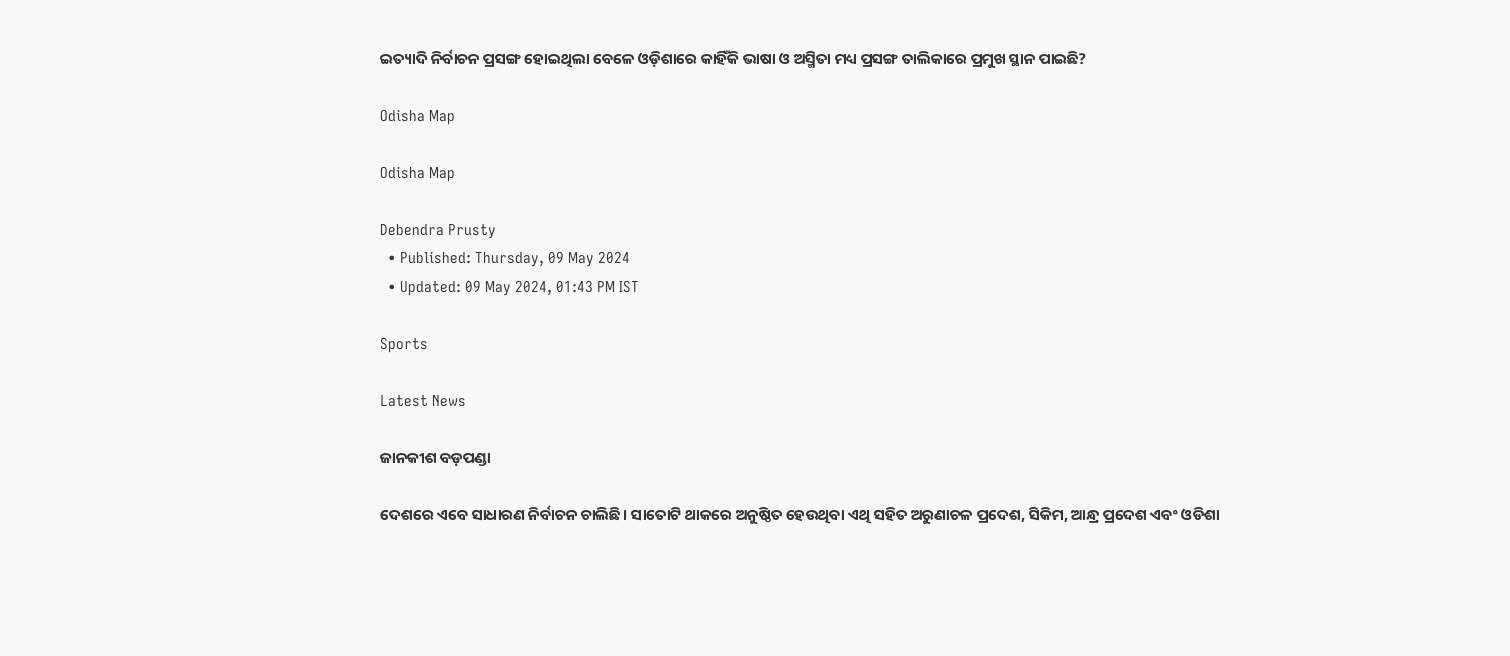ଇତ୍ୟାଦି ନିର୍ବାଚନ ପ୍ରସଙ୍ଗ ହୋଇଥିଲା ବେଳେ ଓଡ଼ିଶାରେ କାହିଁକି ଭାଷା ଓ ଅସ୍ମିତା ମଧ୍ୟ ପ୍ରସଙ୍ଗ ତାଲିକାରେ ପ୍ରମୁଖ ସ୍ଥାନ ପାଇଛି?

Odisha Map

Odisha Map

Debendra Prusty
  • Published: Thursday, 09 May 2024
  • Updated: 09 May 2024, 01:43 PM IST

Sports

Latest News

ଜାନକୀଶ ବଡ଼ପଣ୍ଡା

ଦେଶରେ ଏବେ ସାଧାରଣ ନିର୍ବାଚନ ଚାଲିଛି। ସାତୋଟି ଥାକରେ ଅନୁଷ୍ଠିତ ହେଉଥିବା ଏଥି ସହିତ ଅରୁଣାଚଳ ପ୍ରଦେଶ, ସିକିମ, ଆନ୍ଧ୍ର ପ୍ରଦେଶ ଏବଂ ଓଡିଶା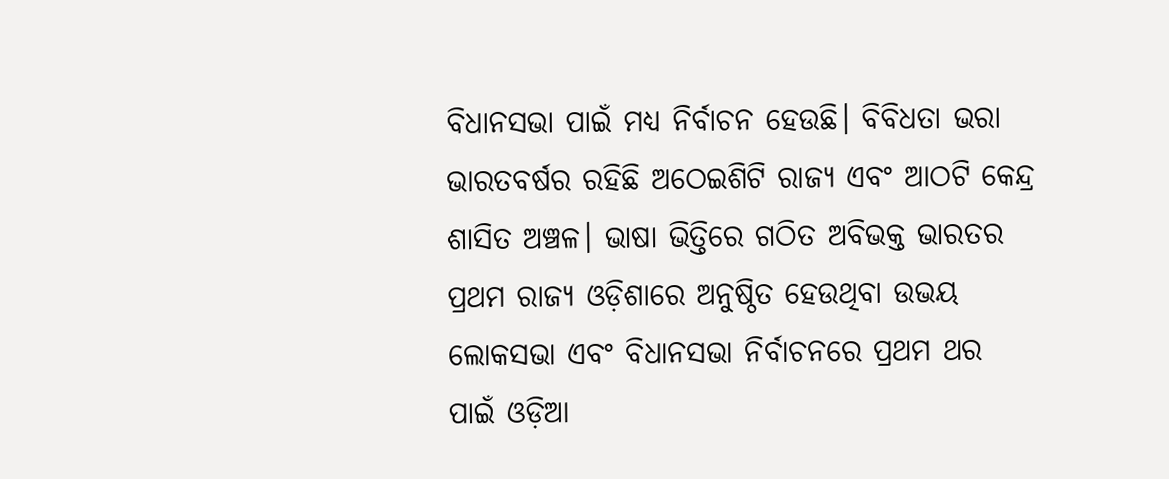ବିଧାନସଭା ପାଇଁ ମଧ୍ୟ ନିର୍ବାଚନ ହେଉଛି। ବିବିଧତା ଭରା ଭାରତବର୍ଷର ରହିଛି ଅଠେଇଶିଟି ରାଜ୍ୟ ଏବଂ ଆଠଟି କେନ୍ଦ୍ର ଶାସିତ ଅଞ୍ଚଳ। ଭାଷା ଭିତ୍ତିରେ ଗଠିତ ଅବିଭକ୍ତ ଭାରତର ପ୍ରଥମ ରାଜ୍ୟ ଓଡ଼ିଶାରେ ଅନୁଷ୍ଠିତ ହେଉଥିବା ଉଭୟ ଲୋକସଭା ଏବଂ ବିଧାନସଭା ନିର୍ବାଚନରେ ପ୍ରଥମ ଥର ପାଇଁ ଓଡ଼ିଆ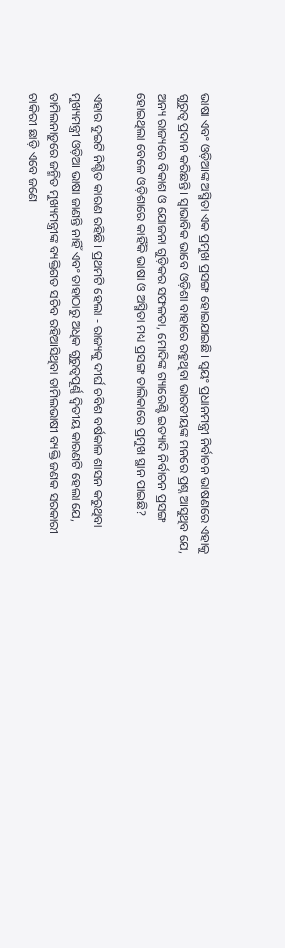ଭାଷା ଏବଂ ଓଡ଼ିଆଙ୍କ ଅସ୍ମିତା ଏକ ପ୍ରମୁଖ ପ୍ରସଙ୍ଗ ହୋଇଯାଇଛି। ସ୍ୱୟଂ ପ୍ରଧାନମନ୍ତ୍ରୀ ନିର୍ବାଚନ ଭାଷଣରେ ଏହାକୁ ଗୁରୁତ୍ୱ ପ୍ରଦାନ କରିଛନ୍ତି। ସ୍ୱାଭାବିକ ଭାବେ ଓଡ଼ିଶା ବାହାରେ ରହୁଥିବା ଭାରତୀୟଙ୍କ ମନରେ ପ୍ରଶ୍ନ ଆସୁଥିବ ଯେ, ଅନ୍ୟ ରାଜ୍ୟରେ ବିକାଶ ଓ ଯୋଜନା ଗୁଡ଼ିକର ସଫଳତା, ମୋଦିଙ୍କ ଗ୍ୟାରେଣ୍ଟି ଇତ୍ୟାଦି ନିର୍ବାଚନ ପ୍ରସଙ୍ଗ ହୋଇଥିଲା ବେଳେ ଓଡ଼ିଶାରେ କାହିଁକି ଭାଷା ଓ ଅସ୍ମିତା ମଧ୍ୟ ପ୍ରସଙ୍ଗ ତାଲିକାରେ ପ୍ରମୁଖ ସ୍ଥାନ ପାଇଛି?

ଏହାର ଦୁଇଟି ନିଶ୍ଚିତ କାରଣ ରହିଛି। ପ୍ରଥମଟି ହେଲା - ରାଜ୍ୟକୁ ଦୀର୍ଘ ଚବିଶ ବର୍ଷକାଳ ଶାସନ କରୁଥିବା ମୁଖ୍ୟମନ୍ତ୍ରୀ ଓଡ଼ିଆ ଭାଷା ଜାଣନ୍ତି ନାହିଁ ଏବଂ ତାହାଠାରୁ ଅଧିକ ଗୁରୁତ୍ୱପୂର୍ଣ୍ଣ ଦ୍ୱିତୀୟ କାରଣଟି ହେଲା ଯେ, ତାମିଲନାଡ଼ୁରେ ଜନ୍ମିତ ମୁଖ୍ୟମନ୍ତ୍ରୀଙ୍କ ବ୍ୟକ୍ତିଗତ ସଚିବ ରହିଆସିଥିବା ତାମିଲଭାଷୀ ବ୍ୟକ୍ତି ଜଣକ ସରକାରୀ ଚାକିରୀ ଛାଡ଼ି ଏବେ ଜଣେ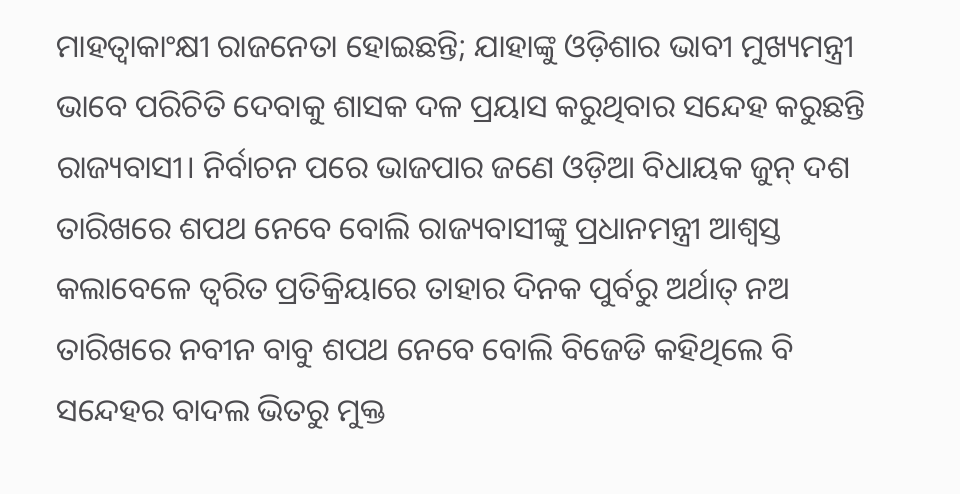ମାହତ୍ୱାକାଂକ୍ଷୀ ରାଜନେତା ହୋଇଛନ୍ତି; ଯାହାଙ୍କୁ ଓଡ଼ିଶାର ଭାବୀ ମୁଖ୍ୟମନ୍ତ୍ରୀ ଭାବେ ପରିଚିତି ଦେବାକୁ ଶାସକ ଦଳ ପ୍ରୟାସ କରୁଥିବାର ସନ୍ଦେହ କରୁଛନ୍ତି ରାଜ୍ୟବାସୀ। ନିର୍ବାଚନ ପରେ ଭାଜପାର ଜଣେ ଓଡ଼ିଆ ବିଧାୟକ ଜୁନ୍ ଦଶ ତାରିଖରେ ଶପଥ ନେବେ ବୋଲି ରାଜ୍ୟବାସୀଙ୍କୁ ପ୍ରଧାନମନ୍ତ୍ରୀ ଆଶ୍ୱସ୍ତ କଲାବେଳେ ତ୍ୱରିତ ପ୍ରତିକ୍ରିୟାରେ ତାହାର ଦିନକ ପୁର୍ବରୁ ଅର୍ଥାତ୍ ନଅ ତାରିଖରେ ନବୀନ ବାବୁ ଶପଥ ନେବେ ବୋଲି ବିଜେଡି କହିଥିଲେ ବି ସନ୍ଦେହର ବାଦଲ ଭିତରୁ ମୁକ୍ତ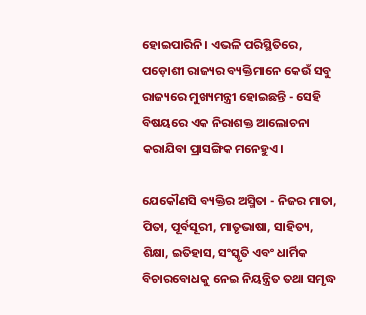ହୋଇପାରିନି। ଏଭଳି ପରିସ୍ଥିତିରେ, ପଡ଼ୋଶୀ ରାଜ୍ୟର ବ୍ୟକ୍ତିମାନେ କେଉଁ ସବୁ ରାଜ୍ୟରେ ମୁଖ୍ୟମନ୍ତ୍ରୀ ହୋଇଛନ୍ତି - ସେହି ବିଷୟରେ ଏକ ନିରାଶକ୍ତ ଆଲୋଚନା କରାଯିବା ପ୍ରାସଙ୍ଗିକ ମନେହୁଏ।

ଯେକୌଣସି ବ୍ୟକ୍ତିର ଅସ୍ମିତା - ନିଜର ମାତା, ପିତା, ପୂର୍ବସୂରୀ, ମାତୃଭାଷା, ସାହିତ୍ୟ, ଶିକ୍ଷା, ଇତିହାସ, ସଂସ୍କୃତି ଏବଂ ଧାର୍ମିକ ବିଚାରବୋଧକୁ ନେଇ ନିୟନ୍ତ୍ରିତ ତଥା ସମୃଦ୍ଧ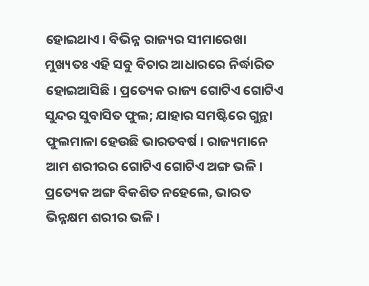ହୋଇଥାଏ। ବିଭିନ୍ନ ରାଜ୍ୟର ସୀମାରେଖା ମୁଖ୍ୟତଃ ଏହି ସବୁ ବିଚାର ଆଧାରରେ ନିର୍ଦ୍ଧାରିତ ହୋଇଆସିଛି। ପ୍ରତ୍ୟେକ ରାଜ୍ୟ ଗୋଟିଏ ଗୋଟିଏ ସୁନ୍ଦର ସୁବାସିତ ଫୁଲ; ଯାହାର ସମଷ୍ଟିରେ ଗୁନ୍ଥା ଫୁଲମାଳା ହେଉଛି ଭାରତବର୍ଷ। ରାଜ୍ୟମାନେ ଆମ ଶରୀରର ଗୋଟିଏ ଗୋଟିଏ ଅଙ୍ଗ ଭଳି। ପ୍ରତ୍ୟେକ ଅଙ୍ଗ ବିକଶିତ ନହେଲେ, ଭାରତ ଭିନ୍ନକ୍ଷମ ଶରୀର ଭଳି।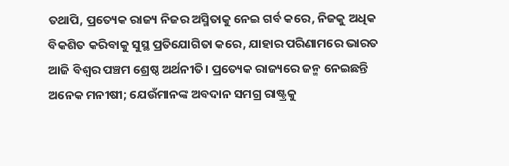ତଥାପି, ପ୍ରତ୍ୟେକ ରାଜ୍ୟ ନିଜର ଅସ୍ମିତାକୁ ନେଇ ଗର୍ବ କରେ, ନିଜକୁ ଅଧିକ ବିକଶିତ କରିବାକୁ ସୁସ୍ଥ ପ୍ରତିଯୋଗିତା କରେ, ଯାହାର ପରିଣାମରେ ଭାରତ ଆଜି ବିଶ୍ୱର ପଞ୍ଚମ ଶ୍ରେଷ୍ଠ ଅର୍ଥନୀତି। ପ୍ରତ୍ୟେକ ରାଜ୍ୟରେ ଜନ୍ମ ନେଇଛନ୍ତି ଅନେକ ମନୀଷୀ; ଯେଉଁମାନଙ୍କ ଅବଦାନ ସମଗ୍ର ରାଷ୍ଟ୍ରକୁ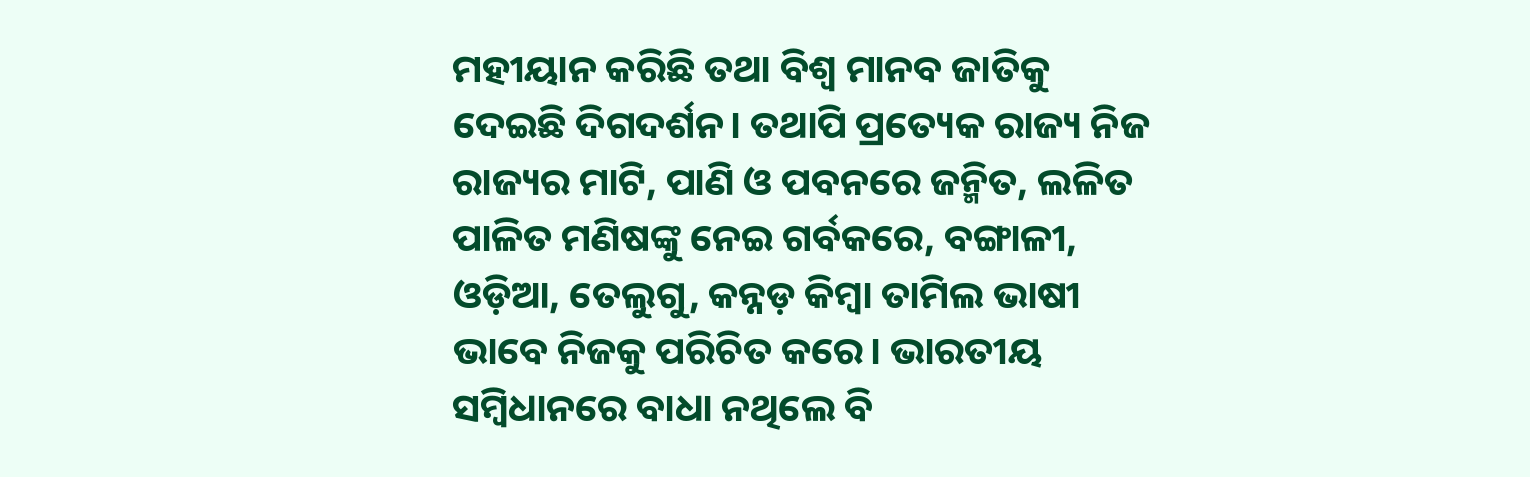ମହୀୟାନ କରିଛି ତଥା ବିଶ୍ୱ ମାନବ ଜାତିକୁ ଦେଇଛି ଦିଗଦର୍ଶନ। ତଥାପି ପ୍ରତ୍ୟେକ ରାଜ୍ୟ ନିଜ ରାଜ୍ୟର ମାଟି, ପାଣି ଓ ପବନରେ ଜନ୍ମିତ, ଲଳିତ ପାଳିତ ମଣିଷଙ୍କୁ ନେଇ ଗର୍ବକରେ, ବଙ୍ଗାଳୀ, ଓଡ଼ିଆ, ତେଲୁଗୁ, କନ୍ନଡ଼ କିମ୍ବା ତାମିଲ ଭାଷୀ ଭାବେ ନିଜକୁ ପରିଚିତ କରେ। ଭାରତୀୟ ସମ୍ବିଧାନରେ ବାଧା ନଥିଲେ ବି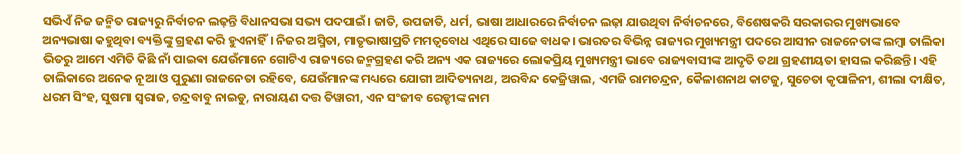ସଭିଏଁ ନିଜ ଜନ୍ମିତ ରାଜ୍ୟରୁ ନିର୍ବାଚନ ଲଢ଼ନ୍ତି ବିଧାନସଭା ସଭ୍ୟ ପଦପାଇଁ। ଜାତି, ଉପଜାତି, ଧର୍ମ, ଭାଷା ଆଧାରରେ ନିର୍ବାଚନ ଲଢ଼ା ଯାଉଥିବା ନିର୍ବାଚନରେ, ବିଶେଷକରି ସରକାରର ମୁଖ୍ୟଭାବେ ଅନ୍ୟଭାଷା କହୁଥିବା ବ୍ୟକ୍ତିଙ୍କୁ ଗ୍ରହଣ କରି ହୁଏନାହିଁ। ନିଜର ଅସ୍ମିତା, ମାତୃଭାଷାପ୍ରତି ମମତ୍ୱବୋଧ ଏଥିରେ ସାଜେ ବାଧକ। ଭାରତର ବିଭିନ୍ନ ରାଜ୍ୟର ମୁଖ୍ୟମନ୍ତ୍ରୀ ପଦରେ ଆସୀନ ରାଜନେତାଙ୍କ ଲମ୍ବା ତାଲିକା ଭିତରୁ ଆମେ ଏମିତି କିଛି ନାଁ ପାଇଵା ଯେଉଁମାନେ ଗୋଟିଏ ରାଜ୍ୟରେ ଜନ୍ମଗ୍ରହଣ କରି ଅନ୍ୟ ଏକ ରାଜ୍ୟରେ ଲୋକପ୍ରିୟ ମୁଖ୍ୟମନ୍ତ୍ରୀ ଭାବେ ରାଜ୍ୟବାସୀଙ୍କ ଆଦୃତି ତଥା ଗ୍ରହଣୀୟତା ହାସଲ କରିଛନ୍ତି। ଏହି ତାଲିକାରେ ଅନେକ ନୂଆ ଓ ପୁରୁଣା ରାଜନେତା ରହିବେ, ଯେଉଁମାନଙ୍କ ମଧ୍ୟରେ ଯୋଗୀ ଆଦିତ୍ୟନାଥ, ଅରବିନ୍ଦ କେଜ୍ରିୱାଲ, ଏମଜି ରାମଚନ୍ଦ୍ରନ, କୈଳାଶନାଥ କାଟଜୁ, ସୁଚେତା କୃପାଳିନୀ, ଶୀଲା ଦୀକ୍ଷିତ, ଧରମ ସିଂହ, ସୁଷମା ସ୍ୱରାଜ, ଚନ୍ଦ୍ରବାବୁ ନାଇଡୁ, ନାରାୟଣ ଦତ୍ତ ତିୱାରୀ, ଏନ ସଂଜୀବ ରେଡ୍ଡୀଙ୍କ ନାମ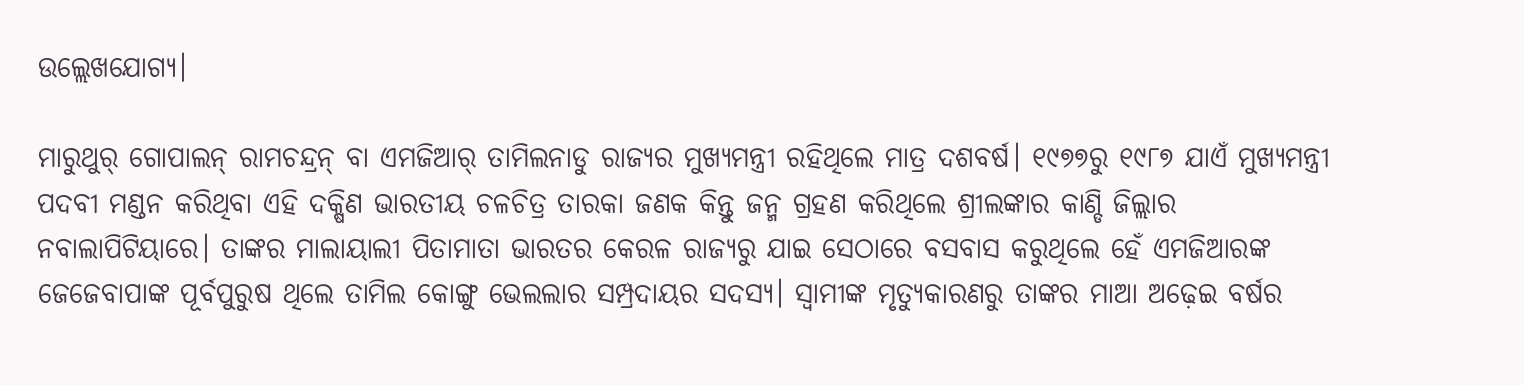ଉଲ୍ଲେଖଯୋଗ୍ୟ।

ମାରୁଥୁର୍ ଗୋପାଲନ୍ ରାମଚନ୍ଦ୍ରନ୍ ବା ଏମଜିଆର୍ ତାମିଲନାଡୁ ରାଜ୍ୟର ମୁଖ୍ୟମନ୍ତ୍ରୀ ରହିଥିଲେ ମାତ୍ର ଦଶବର୍ଷ। ୧୯୭୭ରୁ ୧୯୮୭ ଯାଏଁ ମୁଖ୍ୟମନ୍ତ୍ରୀ ପଦବୀ ମଣ୍ଡନ କରିଥିବା ଏହି ଦକ୍ଷିଣ ଭାରତୀୟ ଚଳଚିତ୍ର ତାରକା ଜଣକ କିନ୍ତୁ ଜନ୍ମ ଗ୍ରହଣ କରିଥିଲେ ଶ୍ରୀଲଙ୍କାର କାଣ୍ଡି ଜିଲ୍ଲାର ନବାଲାପିଟିୟାରେ। ତାଙ୍କର ମାଲାୟାଲୀ ପିତାମାତା ଭାରତର କେରଳ ରାଜ୍ୟରୁ ଯାଇ ସେଠାରେ ବସବାସ କରୁଥିଲେ ହେଁ ଏମଜିଆରଙ୍କ ଜେଜେବାପାଙ୍କ ପୂର୍ବପୁରୁଷ ଥିଲେ ତାମିଲ କୋଙ୍ଗୁ ଭେଲଲାର ସମ୍ପ୍ରଦାୟର ସଦସ୍ୟ। ସ୍ୱାମୀଙ୍କ ମୃତ୍ୟୁକାରଣରୁ ତାଙ୍କର ମାଆ ଅଢ଼େଇ ବର୍ଷର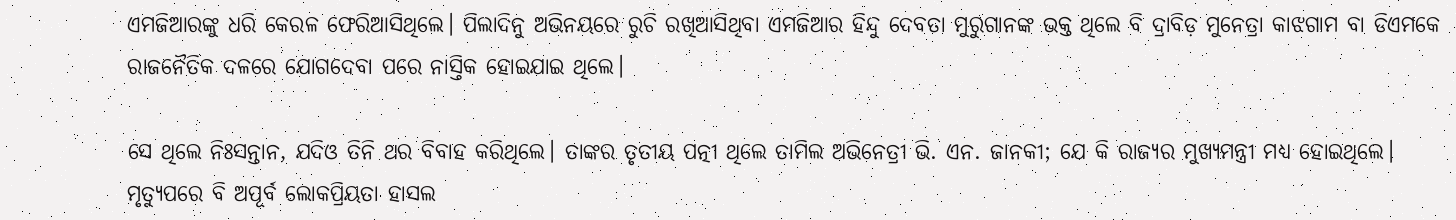ଏମଜିଆରଙ୍କୁ ଧରି କେରଳ ଫେରିଆସିଥିଲେ। ପିଲାଦିନୁ ଅଭିନୟରେ ରୁଚି ରଖିଆସିଥିବା ଏମଜିଆର ହିନ୍ଦୁ ଦେବତା ମୁରୁଗାନଙ୍କ ଭକ୍ତ ଥିଲେ ବି ଦ୍ରାବିଡ଼ ମୁନେତ୍ରା କାଝଗାମ ବା ଡିଏମକେ ରାଜନୈତିକ ଦଳରେ ଯୋଗଦେବା ପରେ ନାସ୍ତିକ ହୋଇଯାଇ ଥିଲେ।

ସେ ଥିଲେ ନିଃସନ୍ତାନ, ଯଦିଓ ତିନି ଥର ବିବାହ କରିଥିଲେ। ତାଙ୍କର ତୃତୀୟ ପତ୍ନୀ ଥିଲେ ତାମିଲ ଅଭିନେତ୍ରୀ ଭି. ଏନ. ଜାନକୀ; ଯେ କି ରାଜ୍ୟର ମୁଖ୍ୟମନ୍ତ୍ରୀ ମଧ୍ୟ ହୋଇଥିଲେ। ମୃତ୍ୟୁପରେ ବି ଅପୂର୍ବ ଲୋକପ୍ରିୟତା ହାସଲ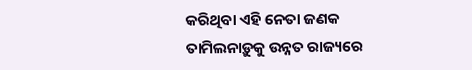କରିଥିବା ଏହି ନେତା ଜଣକ ତାମିଲନାଡ଼ୁକୁ ଉନ୍ନତ ରାଜ୍ୟରେ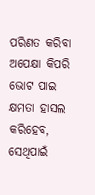ପରିଣତ କରିବା ଅପେକ୍ଷା କିପରି ଭୋଟ ପାଇ କ୍ଷମତା ହାସଲ କରିହେବ, ସେଥିପାଇଁ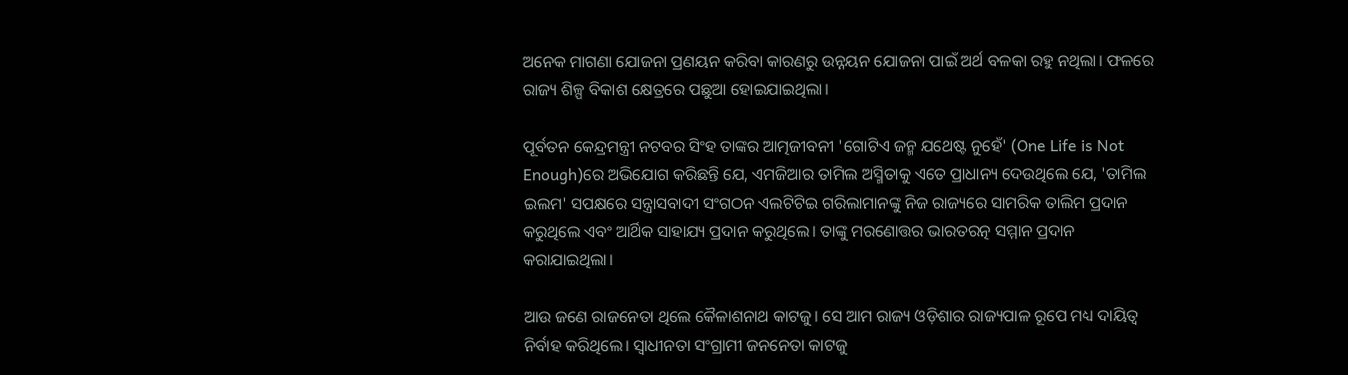ଅନେକ ମାଗଣା ଯୋଜନା ପ୍ରଣୟନ କରିବା କାରଣରୁ ଉନ୍ନୟନ ଯୋଜନା ପାଇଁ ଅର୍ଥ ବଳକା ରହୁ ନଥିଲା। ଫଳରେ ରାଜ୍ୟ ଶିଳ୍ପ ବିକାଶ କ୍ଷେତ୍ରରେ ପଛୁଆ ହୋଇଯାଇଥିଲା।

ପୂର୍ବତନ କେନ୍ଦ୍ରମନ୍ତ୍ରୀ ନଟବର ସିଂହ ତାଙ୍କର ଆତ୍ମଜୀବନୀ 'ଗୋଟିଏ ଜନ୍ମ ଯଥେଷ୍ଟ ନୁହେଁ' (One Life is Not Enough)ରେ ଅଭିଯୋଗ କରିଛନ୍ତି ଯେ, ଏମଜିଆର ତାମିଲ ଅସ୍ମିତାକୁ ଏତେ ପ୍ରାଧାନ୍ୟ ଦେଉଥିଲେ ଯେ, 'ତାମିଲ ଇଲମ' ସପକ୍ଷରେ ସନ୍ତ୍ରାସବାଦୀ ସଂଗଠନ ଏଲଟିଟିଇ ଗରିଲାମାନଙ୍କୁ ନିଜ ରାଜ୍ୟରେ ସାମରିକ ତାଲିମ ପ୍ରଦାନ କରୁଥିଲେ ଏବଂ ଆର୍ଥିକ ସାହାଯ୍ୟ ପ୍ରଦାନ କରୁଥିଲେ। ତାଙ୍କୁ ମରଣୋତ୍ତର ଭାରତରତ୍ନ ସମ୍ମାନ ପ୍ରଦାନ କରାଯାଇଥିଲା।

ଆଉ ଜଣେ ରାଜନେତା ଥିଲେ କୈଳାଶନାଥ କାଟଜୁ। ସେ ଆମ ରାଜ୍ୟ ଓଡ଼ିଶାର ରାଜ୍ୟପାଳ ରୂପେ ମଧ୍ୟ ଦାୟିତ୍ୱ ନିର୍ବାହ କରିଥିଲେ। ସ୍ୱାଧୀନତା ସଂଗ୍ରାମୀ ଜନନେତା କାଟଜୁ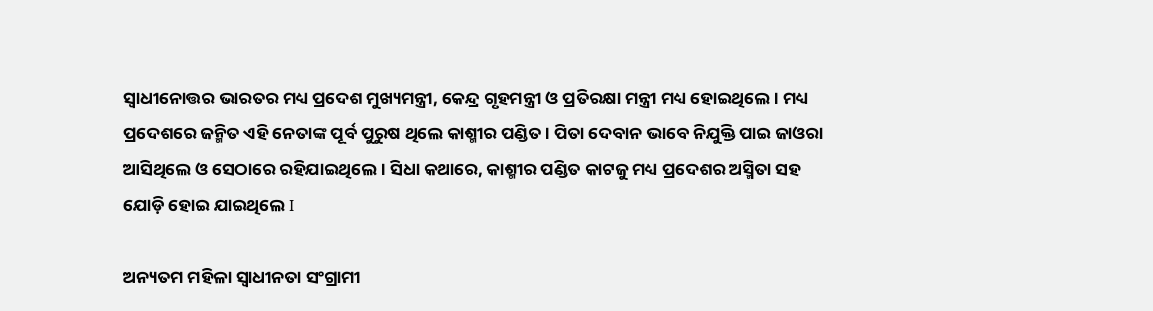ସ୍ୱାଧୀନୋତ୍ତର ଭାରତର ମଧ୍ୟ ପ୍ରଦେଶ ମୁଖ୍ୟମନ୍ତ୍ରୀ, କେନ୍ଦ୍ର ଗୃହମନ୍ତ୍ରୀ ଓ ପ୍ରତିରକ୍ଷା ମନ୍ତ୍ରୀ ମଧ୍ୟ ହୋଇଥିଲେ। ମଧ୍ୟ ପ୍ରଦେଶରେ ଜନ୍ମିତ ଏହି ନେତାଙ୍କ ପୂର୍ବ ପୁରୁଷ ଥିଲେ କାଶ୍ମୀର ପଣ୍ଡିତ। ପିତା ଦେବାନ ଭାବେ ନିଯୁକ୍ତି ପାଇ ଜାଓରା ଆସିଥିଲେ ଓ ସେଠାରେ ରହିଯାଇଥିଲେ। ସିଧା କଥାରେ, କାଶ୍ମୀର ପଣ୍ଡିତ କାଟଜୁ ମଧ୍ୟ ପ୍ରଦେଶର ଅସ୍ମିତା ସହ ଯୋଡ଼ି ହୋଇ ଯାଇଥିଲେ I

ଅନ୍ୟତମ ମହିଳା ସ୍ୱାଧୀନତା ସଂଗ୍ରାମୀ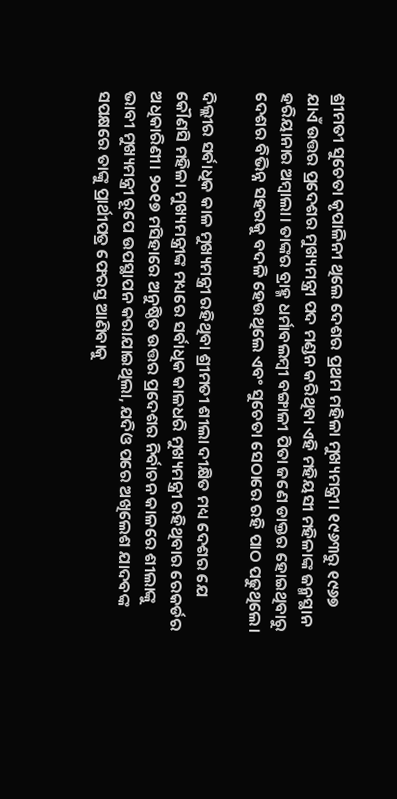ଶ୍ରୀମତୀ ସୁଚେତା କୃପାଳିନୀ ଥିଲେ ଦେଶର ପ୍ରଥମ ମହିଳା ମୁଖ୍ୟମନ୍ତ୍ରୀ। ୧୯୬୩ରୁ ୧୯୬୭ ଯାଏଁ ଉତ୍ତର ପ୍ରଦେଶର ମୁଖ୍ୟମନ୍ତ୍ରୀ ପଦ ମଣ୍ଡନ କରିଥିବା ଏହି ମହିୟସୀ ମହିଳାଙ୍କ ଜନ୍ମସ୍ଥାନ ହରିୟାନାର ଅମ୍ବାଲା। ତାଙ୍କର ବ୍ରାହ୍ମ ଧର୍ମାବଲମ୍ବୀ ବଙ୍ଗାଳୀ ପିତା ଜଣେ ଡାକ୍ତର ହୋଇଥିବାରୁ ଦେଶର ବିଭିନ୍ନ ସହରକୁ ବଦଳି ହେଉଥିଲେ ଏବଂ ସୁଚେତା ସେଠାରେ ରହି ପାଠ ପଢୁଥିଲେ।

ଦିଲ୍ଲୀର ସର୍ବାଧିକ କାଳ ମୁଖ୍ୟମନ୍ତ୍ରୀ ରହିଥିବା ଶ୍ରୀମତୀ ଶୀଲା ଦୀକ୍ଷିତ ମଧ୍ୟ ଦେଶର ଯେ କୌଣସି ମହିଳା ମୁଖ୍ୟମନ୍ତ୍ରୀଙ୍କ ମଧ୍ୟରେ ସର୍ବାଧିକ କାଳଧରି ମୁଖ୍ୟମନ୍ତ୍ରୀ ରହିଥିବାର ରେକର୍ଡର ଅଧିକାରିଣୀ। ୨୦୧୭ ମସିହାରେ ଅନୁଷ୍ଠିତ ଉତ୍ତର ପ୍ରଦେଶର ନିର୍ବାଚନ କାଳରେ ଶୀଲାଙ୍କୁ ଭାବୀ ମୁଖ୍ୟମନ୍ତ୍ରୀ ରୂପେ ଉପସ୍ଥାପନ କରାଯାଇଥିଲା, ଯଦିଓ ପରେ ଅଖିଲେଶ ଯାଦବଙ୍କ ସପକ୍ଷରେ ତାଙ୍କୁ ପ୍ରାର୍ଥୀପତ୍ର ଫେରସ୍ତ ଆଣିବାକୁ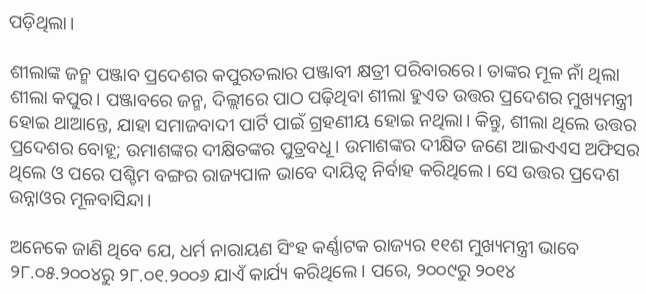ପଡ଼ିଥିଲା।

ଶୀଲାଙ୍କ ଜନ୍ମ ପଞ୍ଜାବ ପ୍ରଦେଶର କପୁରତଲାର ପଞ୍ଜାବୀ କ୍ଷତ୍ରୀ ପରିବାରରେ। ତାଙ୍କର ମୂଳ ନାଁ ଥିଲା ଶୀଲା କପୁର। ପଞ୍ଜାବରେ ଜନ୍ମ, ଦିଲ୍ଲୀରେ ପାଠ ପଢ଼ିଥିବା ଶୀଲା ହୁଏତ ଉତ୍ତର ପ୍ରଦେଶର ମୁଖ୍ୟମନ୍ତ୍ରୀ ହୋଇ ଥାଆନ୍ତେ, ଯାହା ସମାଜବାଦୀ ପାର୍ଟି ପାଇଁ ଗ୍ରହଣୀୟ ହୋଇ ନଥିଲା। କିନ୍ତୁ, ଶୀଲା ଥିଲେ ଉତ୍ତର ପ୍ରଦେଶର ବୋହୂ; ଉମାଶଙ୍କର ଦୀକ୍ଷିତଙ୍କର ପୁତ୍ରବଧୂ। ଉମାଶଙ୍କର ଦୀକ୍ଷିତ ଜଣେ ଆଇଏଏସ ଅଫିସର ଥିଲେ ଓ ପରେ ପଶ୍ଚିମ ବଙ୍ଗର ରାଜ୍ୟପାଳ ଭାବେ ଦାୟିତ୍ୱ ନିର୍ବାହ କରିଥିଲେ। ସେ ଉତ୍ତର ପ୍ରଦେଶ ଉନ୍ନାଓର ମୂଳବାସିନ୍ଦା।

ଅନେକେ ଜାଣି ଥିବେ ଯେ, ଧର୍ମ ନାରାୟଣ ସିଂହ କର୍ଣ୍ଣାଟକ ରାଜ୍ୟର ୧୧ଶ ମୁଖ୍ୟମନ୍ତ୍ରୀ ଭାବେ ୨୮.୦୫.୨୦୦୪ରୁ ୨୮.୦୧.୨୦୦୬ ଯାଏଁ କାର୍ଯ୍ୟ କରିଥିଲେ। ପରେ, ୨୦୦୯ରୁ ୨୦୧୪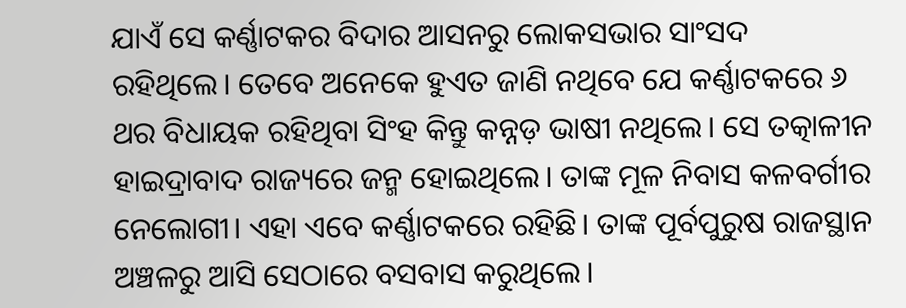ଯାଏଁ ସେ କର୍ଣ୍ଣାଟକର ବିଦାର ଆସନରୁ ଲୋକସଭାର ସାଂସଦ ରହିଥିଲେ। ତେବେ ଅନେକେ ହୁଏତ ଜାଣି ନଥିବେ ଯେ କର୍ଣ୍ଣାଟକରେ ୬ ଥର ବିଧାୟକ ରହିଥିବା ସିଂହ କିନ୍ତୁ କନ୍ନଡ଼ ଭାଷୀ ନଥିଲେ। ସେ ତତ୍କାଳୀନ ହାଇଦ୍ରାବାଦ ରାଜ୍ୟରେ ଜନ୍ମ ହୋଇଥିଲେ। ତାଙ୍କ ମୂଳ ନିବାସ କଳବର୍ଗୀର ନେଲୋଗୀ। ଏହା ଏବେ କର୍ଣ୍ଣାଟକରେ ରହିଛି। ତାଙ୍କ ପୂର୍ବପୁରୁଷ ରାଜସ୍ଥାନ ଅଞ୍ଚଳରୁ ଆସି ସେଠାରେ ବସବାସ କରୁଥିଲେ।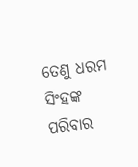ତେଣୁ ଧରମ ସିଂହଙ୍କ ପରିବାର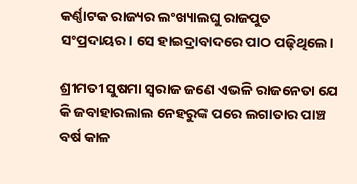କର୍ଣ୍ଣାଟକ ରାଜ୍ୟର ଲଂଖ୍ୟାଲଘୁ ରାଜପୁତ ସଂପ୍ରଦାୟର। ସେ ହାଇଦ୍ରାବାଦରେ ପାଠ ପଢ଼ିଥିଲେ।

ଶ୍ରୀମତୀ ସୁଷମା ସ୍ୱରାଜ ଜଣେ ଏଭଳି ରାଜନେତା ଯେ କି ଜବାହାରଲାଲ ନେହରୁଙ୍କ ପରେ ଲଗାତାର ପାଞ୍ଚ ବର୍ଷ କାଳ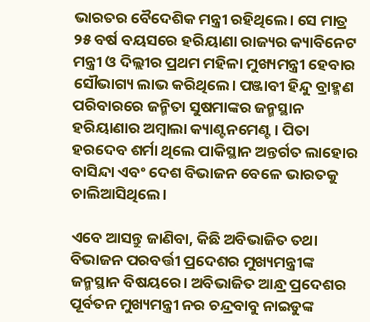ଭାରତର ବୈଦେଶିକ ମନ୍ତ୍ରୀ ରହିଥିଲେ। ସେ ମାତ୍ର ୨୫ ବର୍ଷ ବୟସରେ ହରିୟାଣା ରାଜ୍ୟର କ୍ୟାବିନେଟ ମନ୍ତ୍ରୀ ଓ ଦିଲ୍ଲୀର ପ୍ରଥମ ମହିଳା ମୁଖ୍ୟମନ୍ତ୍ରୀ ହେବାର ସୌଭାଗ୍ୟ ଲାଭ କରିଥିଲେ। ପଞ୍ଜାବୀ ହିନ୍ଦୁ ବ୍ରାହ୍ମଣ ପରିବାରରେ ଜନ୍ମିତା ସୁଷମାଙ୍କର ଜନ୍ମସ୍ଥାନ ହରିୟାଣାର ଅମ୍ବାଲା କ୍ୟାଣ୍ଟନମେଣ୍ଟ। ପିତା ହରଦେବ ଶର୍ମା ଥିଲେ ପାକିସ୍ଥାନ ଅନ୍ତର୍ଗତ ଲାହୋର ବାସିନ୍ଦା ଏବଂ ଦେଶ ବିଭାଜନ ବେଳେ ଭାରତକୁ ଚାଲିଆସିଥିଲେ।

ଏବେ ଆସନ୍ତୁ ଜାଣିବା, କିଛି ଅବିଭାଜିତ ତଥା ବିଭାଜନ ପରବର୍ତ୍ତୀ ପ୍ରଦେଶର ମୁଖ୍ୟମନ୍ତ୍ରୀଙ୍କ ଜନ୍ମସ୍ଥାନ ବିଷୟରେ। ଅବିଭାଜିତ ଆନ୍ଧ୍ର ପ୍ରଦେଶର ପୂର୍ବତନ ମୁଖ୍ୟମନ୍ତ୍ରୀ ନର ଚନ୍ଦ୍ରବାବୁ ନାଇଡୁଙ୍କ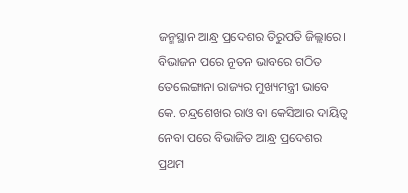ଜନ୍ମସ୍ଥାନ ଆନ୍ଧ୍ର ପ୍ରଦେଶର ତିରୁପତି ଜିଲ୍ଲାରେ। ବିଭାଜନ ପରେ ନୂତନ ଭାବରେ ଗଠିତ ତେଲେଙ୍ଗାନା ରାଜ୍ୟର ମୁଖ୍ୟମନ୍ତ୍ରୀ ଭାବେ କେ. ଚନ୍ଦ୍ରଶେଖର ରାଓ ବା କେସିଆର ଦାୟିତ୍ୱ ନେବା ପରେ ବିଭାଜିତ ଆନ୍ଧ୍ର ପ୍ରଦେଶର ପ୍ରଥମ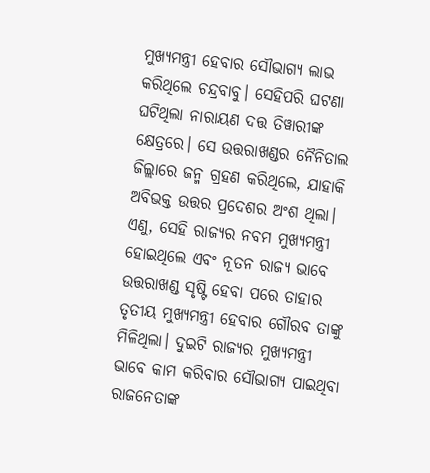ମୁଖ୍ୟମନ୍ତ୍ରୀ ହେବାର ସୌଭାଗ୍ୟ ଲାଭ କରିଥିଲେ ଚନ୍ଦ୍ରବାବୁ। ସେହିପରି ଘଟଣା ଘଟିଥିଲା ନାରାୟଣ ଦତ୍ତ ତିୱାରୀଙ୍କ କ୍ଷେତ୍ରରେ। ସେ ଉତ୍ତରାଖଣ୍ଡର ନୈନିତାଲ ଜିଲ୍ଲାରେ ଜନ୍ମ ଗ୍ରହଣ କରିଥିଲେ, ଯାହାକି ଅବିଭକ୍ତ ଉତ୍ତର ପ୍ରଦେଶର ଅଂଶ ଥିଲା। ଏଣୁ, ସେହି ରାଜ୍ୟର ନବମ ମୁଖ୍ୟମନ୍ତ୍ରୀ ହୋଇଥିଲେ ଏବଂ ନୂତନ ରାଜ୍ୟ ଭାବେ ଉତ୍ତରାଖଣ୍ଡ ସୃଷ୍ଟି ହେବା ପରେ ତାହାର ତୃତୀୟ ମୁଖ୍ୟମନ୍ତ୍ରୀ ହେବାର ଗୌରବ ତାଙ୍କୁ ମିଳିଥିଲା। ଦୁଇଟି ରାଜ୍ୟର ମୁଖ୍ୟମନ୍ତ୍ରୀ ଭାବେ କାମ କରିବାର ସୌଭାଗ୍ୟ ପାଇଥିବା ରାଜନେତାଙ୍କ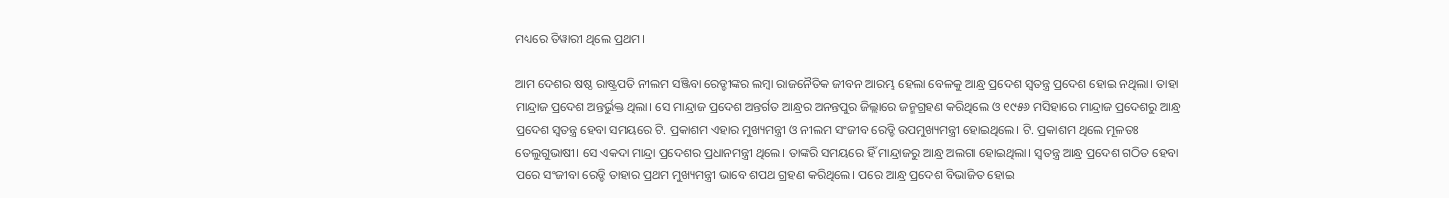ମଧ୍ୟରେ ତିୱାରୀ ଥିଲେ ପ୍ରଥମ।

ଆମ ଦେଶର ଷଷ୍ଠ ରାଷ୍ଟ୍ରପତି ନୀଲମ ସଞ୍ଜିବା ରେଡ୍ଡୀଙ୍କର ଲମ୍ବା ରାଜନୈତିକ ଜୀବନ ଆରମ୍ଭ ହେଲା ବେଳକୁ ଆନ୍ଧ୍ର ପ୍ରଦେଶ ସ୍ୱତନ୍ତ୍ର ପ୍ରଦେଶ ହୋଇ ନଥିଲା। ତାହା ମାନ୍ଦ୍ରାଜ ପ୍ରଦେଶ ଅନ୍ତର୍ଭୁକ୍ତ ଥିଲା। ସେ ମାନ୍ଦ୍ରାଜ ପ୍ରଦେଶ ଅନ୍ତର୍ଗତ ଆନ୍ଧ୍ରର ଅନନ୍ତପୁର ଜିଲ୍ଲାରେ ଜନ୍ମଗ୍ରହଣ କରିଥିଲେ ଓ ୧୯୫୬ ମସିହାରେ ମାନ୍ଦ୍ରାଜ ପ୍ରଦେଶରୁ ଆନ୍ଧ୍ର ପ୍ରଦେଶ ସ୍ୱତନ୍ତ୍ର ହେବା ସମୟରେ ଟି. ପ୍ରକାଶମ ଏହାର ମୁଖ୍ୟମନ୍ତ୍ରୀ ଓ ନୀଲମ ସଂଜୀବ ରେଡ୍ଡି ଉପମୁଖ୍ୟମନ୍ତ୍ରୀ ହୋଇଥିଲେ। ଟି. ପ୍ରକାଶମ ଥିଲେ ମୂଳତଃ ତେଲୁଗୁଭାଷୀ। ସେ ଏକଦା ମାନ୍ଦ୍ରା ପ୍ରଦେଶର ପ୍ରଧାନମନ୍ତ୍ରୀ ଥିଲେ। ତାଙ୍କରି ସମୟରେ ହିଁ ମାନ୍ଦ୍ରାଜରୁ ଆନ୍ଧ୍ର ଅଲଗା ହୋଇଥିଲା। ସ୍ୱତନ୍ତ୍ର ଆନ୍ଧ୍ର ପ୍ରଦେଶ ଗଠିତ ହେବା ପରେ ସଂଜୀବା ରେଡ୍ଡି ତାହାର ପ୍ରଥମ ମୁଖ୍ୟମନ୍ତ୍ରୀ ଭାବେ ଶପଥ ଗ୍ରହଣ କରିଥିଲେ। ପରେ ଆନ୍ଧ୍ର ପ୍ରଦେଶ ବିଭାଜିତ ହୋଇ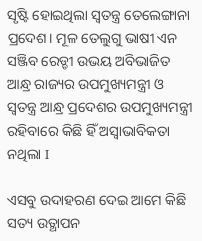ସୃଷ୍ଟି ହୋଇଥିଲା ସ୍ୱତନ୍ତ୍ର ତେଲେଙ୍ଗାନା ପ୍ରଦେଶ। ମୂଳ ତେଲୁଗୁ ଭାଷୀ ଏନ ସଞ୍ଜିବ ରେଡ୍ଡୀ ଉଭୟ ଅବିଭାଜିତ ଆନ୍ଧ୍ର ରାଜ୍ୟର ଉପମୁଖ୍ୟମନ୍ତ୍ରୀ ଓ ସ୍ୱତନ୍ତ୍ର ଆନ୍ଧ୍ର ପ୍ରଦେଶର ଉପମୁଖ୍ୟମନ୍ତ୍ରୀ ରହିବାରେ କିଛି ହିଁ ଅସ୍ୱାଭାବିକତା ନଥିଲା I

ଏସବୁ ଉଦାହରଣ ଦେଇ ଆମେ କିଛି ସତ୍ୟ ଉତ୍ଥାପନ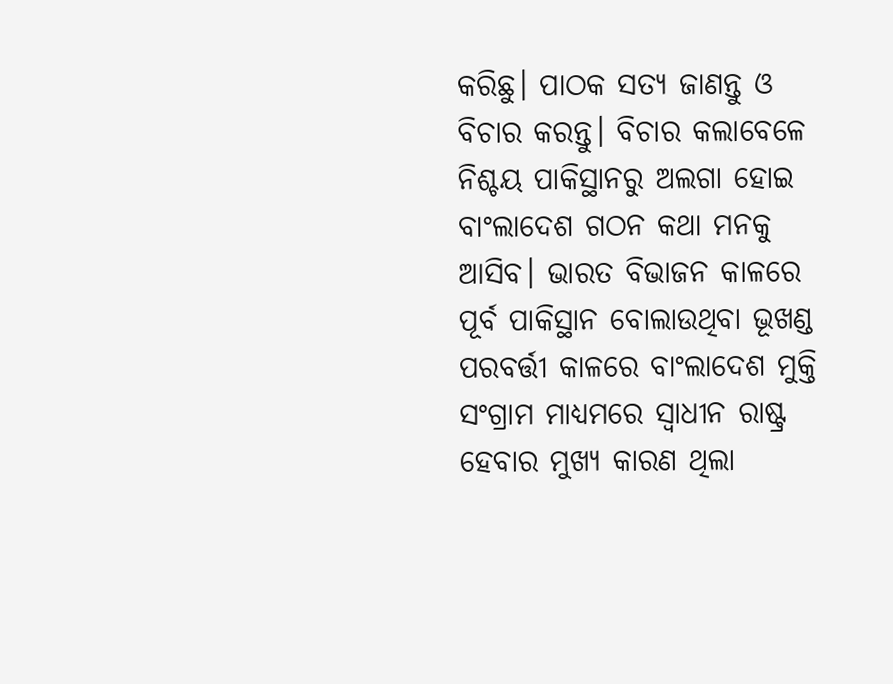କରିଛୁ। ପାଠକ ସତ୍ୟ ଜାଣନ୍ତୁ ଓ ବିଚାର କରନ୍ତୁ। ବିଚାର କଲାବେଳେ ନିଶ୍ଚୟ ପାକିସ୍ଥାନରୁ ଅଲଗା ହୋଇ ବାଂଲାଦେଶ ଗଠନ କଥା ମନକୁ ଆସିବ। ଭାରତ ବିଭାଜନ କାଳରେ ପୂର୍ବ ପାକିସ୍ଥାନ ବୋଲାଉଥିବା ଭୂଖଣ୍ଡ ପରବର୍ତ୍ତୀ କାଳରେ ବାଂଲାଦେଶ ମୁକ୍ତି ସଂଗ୍ରାମ ମାଧ୍ୟମରେ ସ୍ୱାଧୀନ ରାଷ୍ଟ୍ର ହେବାର ମୁଖ୍ୟ କାରଣ ଥିଲା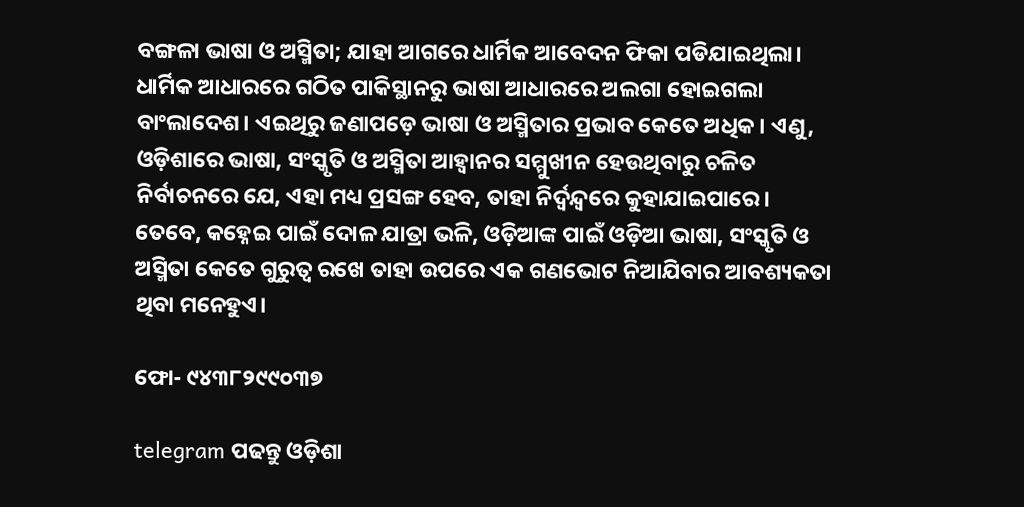ବଙ୍ଗଳା ଭାଷା ଓ ଅସ୍ମିତା; ଯାହା ଆଗରେ ଧାର୍ମିକ ଆବେଦନ ଫିକା ପଡିଯାଇଥିଲା। ଧାର୍ମିକ ଆଧାରରେ ଗଠିତ ପାକିସ୍ଥାନରୁ ଭାଷା ଆଧାରରେ ଅଲଗା ହୋଇଗଲା ବାଂଲାଦେଶ। ଏଇଥିରୁ ଜଣାପଡ଼େ ଭାଷା ଓ ଅସ୍ମିତାର ପ୍ରଭାବ କେତେ ଅଧିକ। ଏଣୁ, ଓଡ଼ିଶାରେ ଭାଷା, ସଂସ୍କୃତି ଓ ଅସ୍ମିତା ଆହ୍ୱାନର ସମ୍ମୁଖୀନ ହେଉଥିବାରୁ ଚଳିତ ନିର୍ବାଚନରେ ଯେ, ଏହା ମଧ୍ୟ ପ୍ରସଙ୍ଗ ହେବ, ତାହା ନିର୍ଦ୍ୱନ୍ଦ୍ୱରେ କୁହାଯାଇପାରେ। ତେବେ, କହ୍ନେଇ ପାଇଁ ଦୋଳ ଯାତ୍ରା ଭଳି, ଓଡ଼ିଆଙ୍କ ପାଇଁ ଓଡ଼ିଆ ଭାଷା, ସଂସ୍କୃତି ଓ ଅସ୍ମିତା କେତେ ଗୁରୁତ୍ୱ ରଖେ ତାହା ଉପରେ ଏକ ଗଣଭୋଟ ନିଆଯିବାର ଆବଶ୍ୟକତା ଥିବା ମନେହୁଏ।

ଫୋ- ୯୪୩୮୨୯୯୦୩୭

telegram ପଢନ୍ତୁ ଓଡ଼ିଶା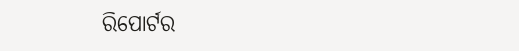ରିପୋର୍ଟର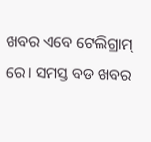ଖବର ଏବେ ଟେଲିଗ୍ରାମ୍ ରେ। ସମସ୍ତ ବଡ ଖବର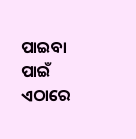ପାଇବା ପାଇଁ ଏଠାରେ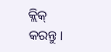କ୍ଲିକ୍ କରନ୍ତୁ।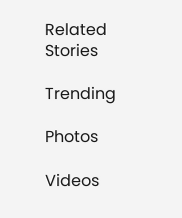Related Stories

Trending

Photos

Videos